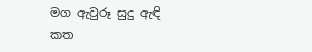මග ඇවුරූ සුදු ඇඳි කත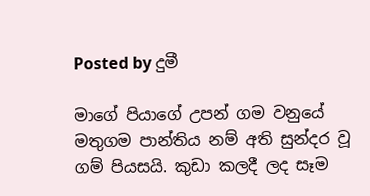Posted by දුමී

මාගේ පියාගේ උපන් ගම වනුයේ මතුගම පාන්තිය නම් අති සුන්දර වූ ගම් පියසයි. කුඩා කලදී ලද සෑම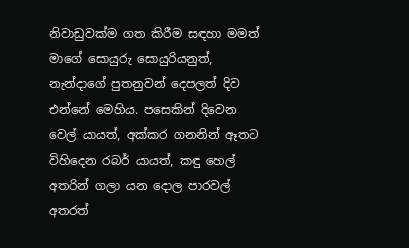නිවාඩුවක්ම ගත කිරීම සඳහා මමත් මාගේ සොයුරු සොයුරියනුත්, නැන්දාගේ පුතනුවන් දෙපලත් දිව එන්නේ මෙහිය. පසෙකින් දිවෙන වෙල් යායත්, අක්කර ගනනින් ඈතට විහිදෙන රබර් යායත්, කඳු හෙල් අතරින් ගලා යන දොල පාරවල් අතරත්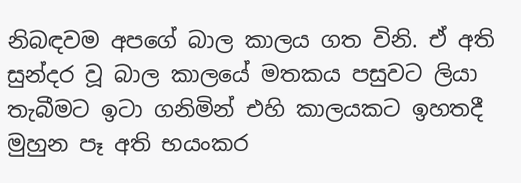නිබඳවම අපගේ බාල කාලය ගත විනි. ඒ අති සුන්දර වූ බාල කාලයේ මතකය පසුවට ලියා තැබීමට ඉටා ගනිමින් එහි කාලයකට ඉහතදී මුහුන පෑ අති භයංකර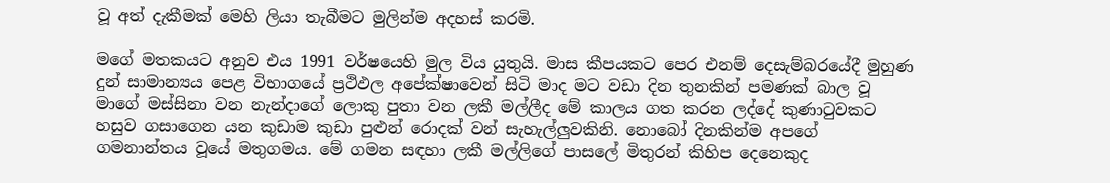වූ අත් දැකීමක් මෙහි ලියා තැබීමට මුලින්ම අදහස් කරමි.

මගේ මතකයට අනුව එය 1991 වර්ෂයෙහි මුල විය යුතුයි. මාස කීපයකට පෙර එනම් දෙසැම්බරයේදී මුහුණ දුන් සාමාන්‍යය පෙළ විභාගයේ ප්‍රථිඵල අපේක්ෂාවෙන් සිටි මාද මට වඩා දින තුනකින් පමණක් බාල වූ මාගේ මස්සිනා වන නැන්දාගේ ලොකු පුතා වන ලකී මල්ලීද මේ කාලය ගත කරන ලද්දේ කුණාටුවකට හසුව ගසාගෙන යන කුඩාම කුඩා පුළුන් රොදක් වන් සැහැල්ලුවකිනි. නොබෝ දිනකින්ම අපගේ ගමනාන්තය වූයේ මතුගමය. මේ ගමන සඳහා ලකී මල්ලිගේ පාසලේ මිතුරන් කිහිප දෙනෙකුද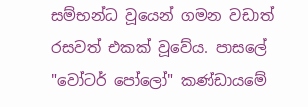සම්භන්ධ වූයෙන් ගමන වඩාත් රසවත් එකක් වූවේය. පාසලේ "වෝටර් පෝලෝ" කණ්ඩායමේ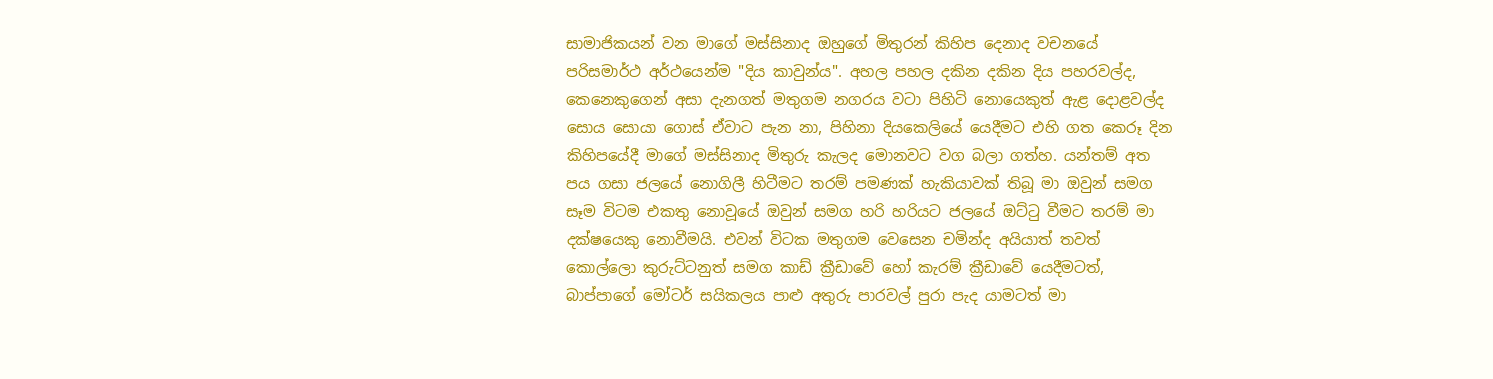සාමාජිකයන් වන මාගේ මස්සිනාද ඔහුගේ මිතුරන් කිහිප දෙනාද වචනයේ පරිසමාර්ථ අර්ථයෙන්ම "දිය කාවුන්ය". අහල පහල දකින දකින දිය පහරවල්ද, කෙනෙකුගෙන් අසා දැනගත් මතුගම නගරය වටා පිහිටි නොයෙකුත් ඇළ දොළවල්ද සොය සොයා ගොස් ඒවාට පැන නා, පිහිනා දියකෙලියේ යෙදීමට එහි ගත කෙරූ දින කිහිපයේදී මාගේ මස්සිනාද මිතුරු කැලද මොනවට වග බලා ගත්හ. යන්තම් අත පය ගසා ජලයේ නොගිලී හිටීමට තරම් පමණක් හැකියාවක් තිබූ මා ඔවුන් සමග සෑම විටම එකතු නොවූයේ ඔවුන් සමග හරි හරියට ජලයේ ඔට්ටු වීමට තරම් මා දක්ෂයෙකු නොවීමයි. එවන් විටක මතුගම වෙසෙන චමින්ද අයියාත් තවත් කොල්ලො කුරුට්ටනුත් සමග කාඩ් ක්‍රීඩාවේ හෝ කැරම් ක්‍රීඩාවේ යෙදීමටත්, බාප්පාගේ මෝටර් සයිකලය පාළු අතුරු පාරවල් පුරා පැද යාමටත් මා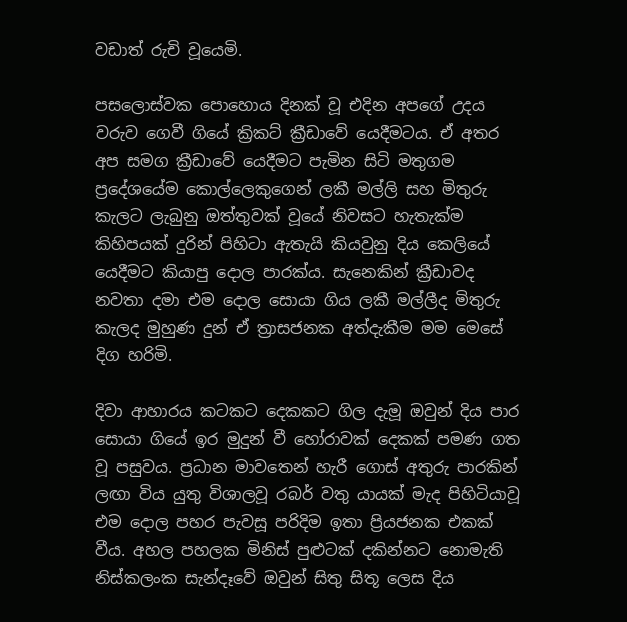වඩාත් රුචි වූයෙමි.

පසලොස්වක පොහොය දිනක් වූ එදින අපගේ උදය වරුව ගෙවී ගියේ ක්‍රිකට් ක්‍රීඩාවේ යෙදීමටය. ඒ අතර අප සමග ක්‍රීඩාවේ යෙදීමට පැමින සිටි මතුගම ප්‍රදේශයේම කොල්ලෙකුගෙන් ලකී මල්ලි සහ මිතුරු කැලට ලැබුනු ඔත්තුවක් වූයේ නිවසට හැතැක්ම කිහිපයක් දුරින් පිහිටා ඇතැයි කියවුනු දිය කෙලියේ යෙදීමට කියාපු දොල පාරක්ය. සැනෙකින් ක්‍රීඩාවද නවතා දමා එම දොල සොයා ගිය ලකී මල්ලීද මිතුරු කැලද මුහුණ දුන් ඒ ත්‍රාසජනක අත්දැකීම මම මෙසේ දිග හරිමි.

දිවා ආහාරය කටකට දෙකකට ගිල දැමූ ඔවුන් දිය පාර සොයා ගියේ ඉර මුදුන් වී හෝරාවක් දෙකක් පමණ ගත වූ පසුවය. ප්‍රධාන මාවතෙන් හැරී ගොස් අතුරු පාරකින් ලඟා විය යුතු විශාලවූ රබර් වතු යායක් මැද පිහිටියාවූ එම දොල පහර පැවසූ පරිදිම ඉතා ප්‍රියජනක එකක් වීය. අහල පහලක මිනිස් පුළුටක් දකින්නට නොමැති නිස්කලංක සැන්දෑවේ ඔවුන් සිතු සිතූ ලෙස දිය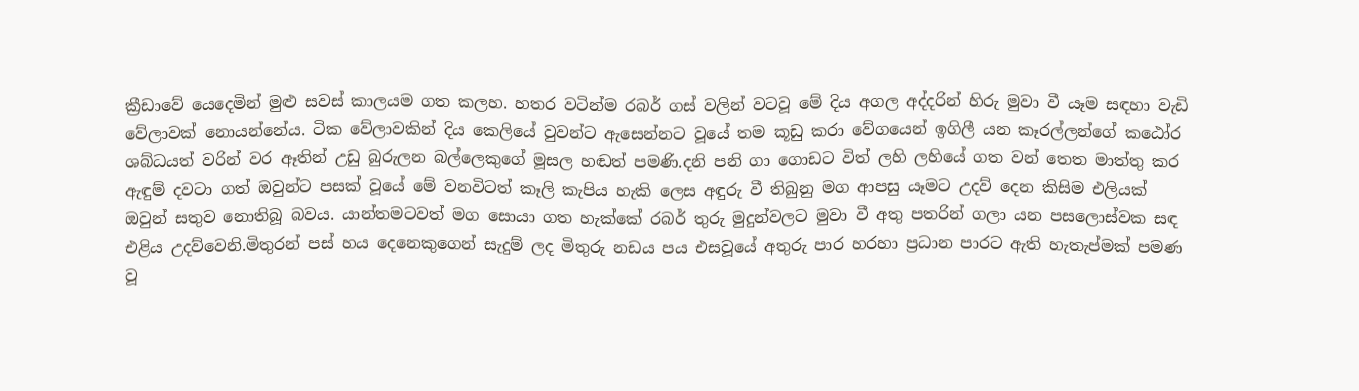ක්‍රීඩාවේ යෙදෙමින් මුළු සවස් කාලයම ගත කලහ. හතර වටින්ම රබර් ගස් වලින් වටවූ මේ දිය අගල අද්දරින් හිරු මුවා වී යෑම සඳහා වැඩි වේලාවක් නොයන්නේය. ටික වේලාවකින් දිය කෙලියේ වුවන්ට ඇසෙන්නට වූයේ තම කූඩු කරා වේගයෙන් ඉගිලී යන කෑරල්ලන්ගේ කඨෝර ශබ්ධයත් වරින් වර ඈතින් උඩු බුරුලන බල්ලෙකුගේ මූසල හඬත් පමණි.දනි පනි ගා ගොඩට විත් ලහි ලහියේ ගත වන් තෙත මාත්තු කර ඇඳුම් දවටා ගත් ඔවුන්ට පසක් වූයේ මේ වනවිටත් කෑලි කැපිය හැකි ලෙස අඳුරු වී තිබුනු මග ආපසු යෑමට උදව් දෙන කිසිම එලියක් ඔවුන් සතුව නොතිබූ බවය. යාන්තමටවත් මග සොයා ගත හැක්කේ රබර් තුරු මුදුන්වලට මුවා වී අතු පතරින් ගලා යන පසලොස්වක සඳ එළිය උදව්වෙනි.මිතුරන් පස් හය දෙනෙකුගෙන් සැදුම් ලද මිතුරු නඩය පය එසවූයේ අතුරු පාර හරහා ප්‍රධාන පාරට ඇති හැතැප්මක් පමණ වූ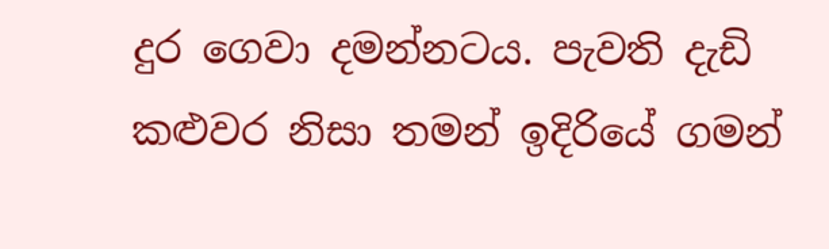දුර ගෙවා දමන්නටය. පැවති දැඩි කළුවර නිසා තමන් ඉදිරියේ ගමන්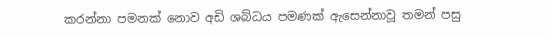කරන්නා පමනක් නොව අඩි ශබ්ධය පමණක් ඇසෙන්නාවූ තමන් පසු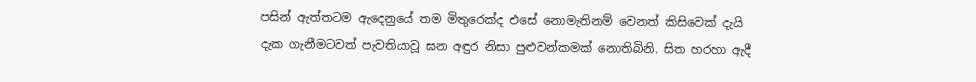පසින් ඇත්තටම ඇදෙනුයේ තම මිතුරෙක්ද එසේ නොමැතිනම් වෙනත් කිසිවෙක් දැයි දැක ගැනීමටවත් පැවතියාවූ ඝන අඳුර නිසා පුළුවන්කමක් නොතිබිනි. සිත හරහා ඇදී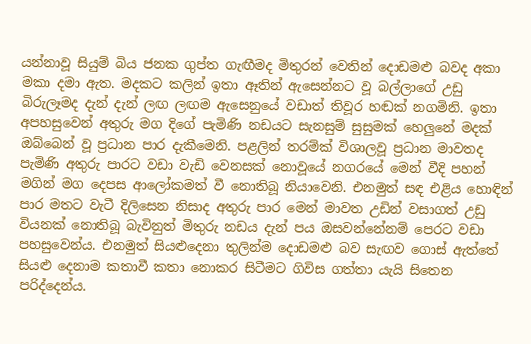යන්නාවූ සියුම් බිය ජනක ගුප්ත ගැඟීමද මිතුරන් වෙතින් දොඩමළු බවද අකා මකා දමා ඇත. මදකට කලින් ඉතා ඈතින් ඇසෙන්නට වූ බල්ලාගේ උඩු බිරුලෑමද දැන් දැන් ලඟ ලඟම ඇසෙනුයේ වඩාත් තිවූර හඬක් නගමිනි. ඉතා අපහසුවෙන් අතුරු මග දිගේ පැමිණි නඩයට සැනසුම් සුසුමක් හෙලුනේ මදක් ඔබ්බෙන් වූ ප්‍රධාන පාර දැකීමෙනි. පළලින් තරම්ක් විශාලවූ ප්‍රධාන මාවතද පැමිණි අතුරු පාරට වඩා වැඩි වෙනසක් නොවූයේ නගරයේ මෙන් වීදි පහන් මගින් මග දෙපස ආලෝකමත් වී නොතිබූ නියාවෙනි. එනමුත් සඳ එළිය හොඳින් පාර මතට වැටී දිලිසෙන නිසාද අතුරු පාර මෙන් මාවත උඩින් වසාගත් උඩු වියනක් නොතිබූ බැවිනුත් මිතුරු නඩය දැන් පය ඔසවන්නේනම් පෙරට වඩා පහසුවෙන්ය. එනමුත් සියළුදෙනා තුලින්ම දොඩමළු බව සැඟව ගොස් ඇත්තේ සියළු දෙනාම කතාවී කතා නොකර සිටීමට ගිවිස ගත්තා යැයි සිතෙන පරිද්දෙන්ය.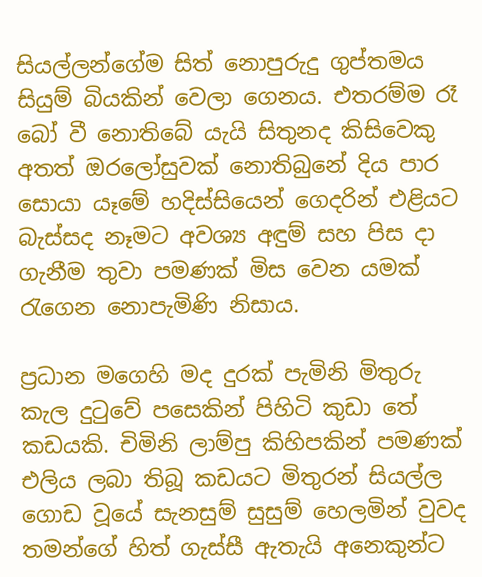සියල්ලන්ගේම සිත් නොපුරුදු ගුප්තමය සියුම් බියකින් වෙලා ගෙනය. එතරම්ම රෑ බෝ වී නොතිබේ යැයි සිතුනද කිසිවෙකු අතත් ඔරලෝසුවක් නොතිබුනේ දිය පාර සොයා යෑමේ හදිස්සියෙන් ගෙදරින් එළියට බැස්සද නෑමට අවශ්‍ය අඳුම් සහ පිස දා ගැනීම තුවා පමණක් මිස වෙන යමක් රැගෙන නොපැමිණි නිසාය.

ප්‍රධාන මගෙහි මද දුරක් පැමිනි මිතුරු කැල දුටුවේ පසෙකින් පිහිටි කුඩා තේ කඩයකි. චිමිනි ලාම්පු කිහිපකින් පමණක් එලිය ලබා තිබූ කඩයට මිතුරන් සියල්ල ගොඩ වූයේ සැනසුම් සුසුම් හෙලමින් වුවද තමන්ගේ හිත් ගැස්සී ඇතැයි අනෙකුන්ට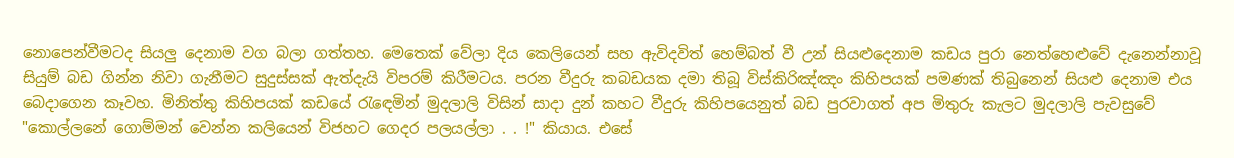නොපෙන්වීමටද සියලු දෙනාම වග බලා ගත්තහ. මෙතෙක් වේලා දිය කෙලියෙන් සහ ඇවිදවිත් හෙම්බත් වී උන් සියළුදෙනාම කඩය පුරා නෙත්හෙළුවේ දැනෙන්නාවූ සියුම් බඩ ගින්න නිවා ගැනීමට සුදුස්සක් ඇත්දැයි විපරම් කිරීමටය. පරන වීදුරු කබඩයක දමා තිබූ විස්කිරිඤ්ඤං කිහිපයක් පමණක් තිබුනෙන් සියළු දෙනාම එය බෙදාගෙන කෑවහ. මිනිත්තු කිහිපයක් කඩයේ රැඳෙමින් මුදලාලි විසින් සාදා දුන් කහට වීදුරු කිහිපයෙනුත් බඩ පුරවාගත් අප මිතුරු කැලට මුදලාලි පැවසුවේ "කොල්ලනේ ගොම්මන් වෙන්න කලියෙන් විජහට ගෙදර පලයල්ලා . . !" කියාය. එසේ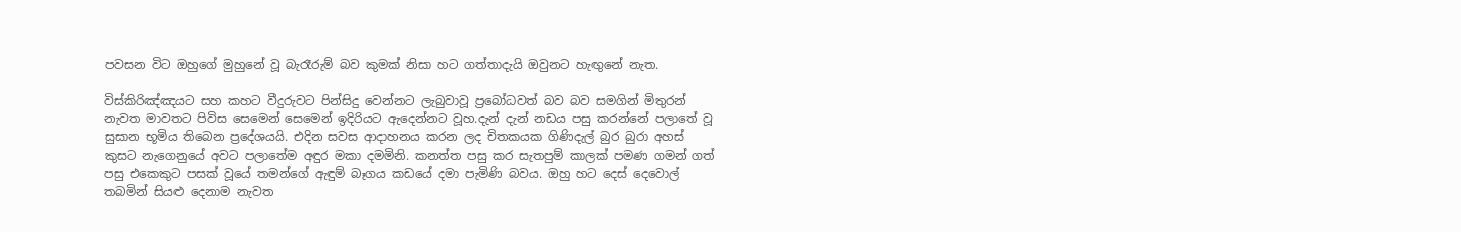පවසන විට ඔහුගේ මුහුනේ වූ බැරෑරුම් බව කුමක් නිසා හට ගත්තාදැයි ඔවුනට හැඟුනේ නැත.

විස්කිරිඤ්ඤයට සහ කහට වීදුරුවට පින්සිදු වෙන්නට ලැබුවාවූ ප්‍රබෝධවත් බව බව සමගින් මිතුරන් නැවත මාවතට පිවිස සෙමෙන් සෙමෙන් ඉදිරියට ඇදෙන්නට වූහ.දැන් දැන් නඩය පසු කරන්නේ පලාතේ වූ සුසාන භූමිය තිබෙන ප්‍රදේශයයි. එදින සවස ආදාහනය කරන ලද චිතකයක ගිණිදැල් බුර බුරා අහස් කුසට නැගෙනුයේ අවට පලාතේම අඳුර මකා දමමිනි. කනත්ත පසු කර සැතපුම් කාලක් පමණ ගමන් ගත් පසු එකෙකුට පසක් වූයේ තමන්ගේ ඇඳුම් බෑගය කඩයේ දමා පැමිණි බවය. ඔහු හට දෙස් දෙවොල් තබමින් සියළු දෙනාම නැවත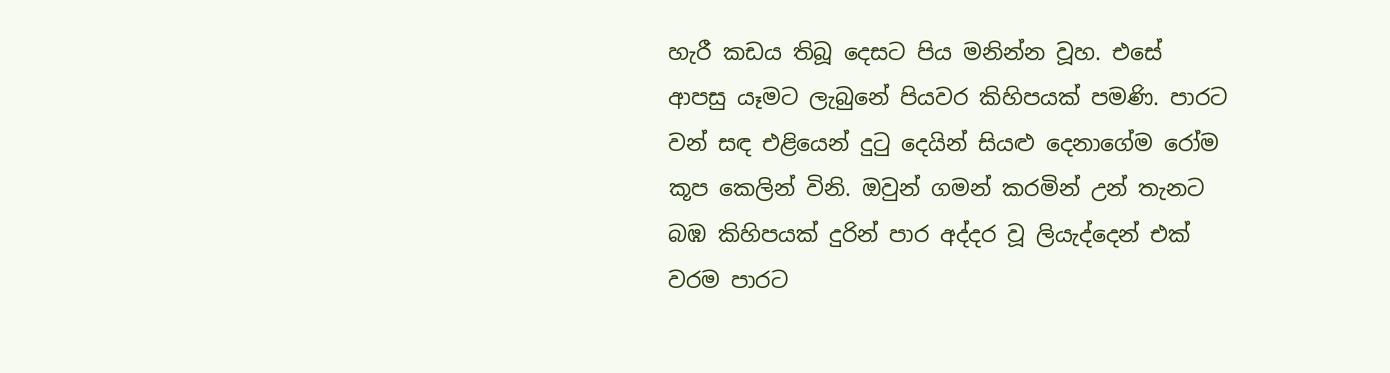හැරී කඩය තිබූ දෙසට පිය මනින්න වූහ. එසේ ආපසු යෑමට ලැබුනේ පියවර කිහිපයක් පමණි. පාරට වන් සඳ එළියෙන් දුටු දෙයින් සියළු දෙනාගේම රෝම කූප කෙලින් විනි. ඔවුන් ගමන් කරමින් උන් තැනට බඹ කිහිපයක් දුරින් පාර අද්දර වූ ලියැද්දෙන් එක් වරම පාරට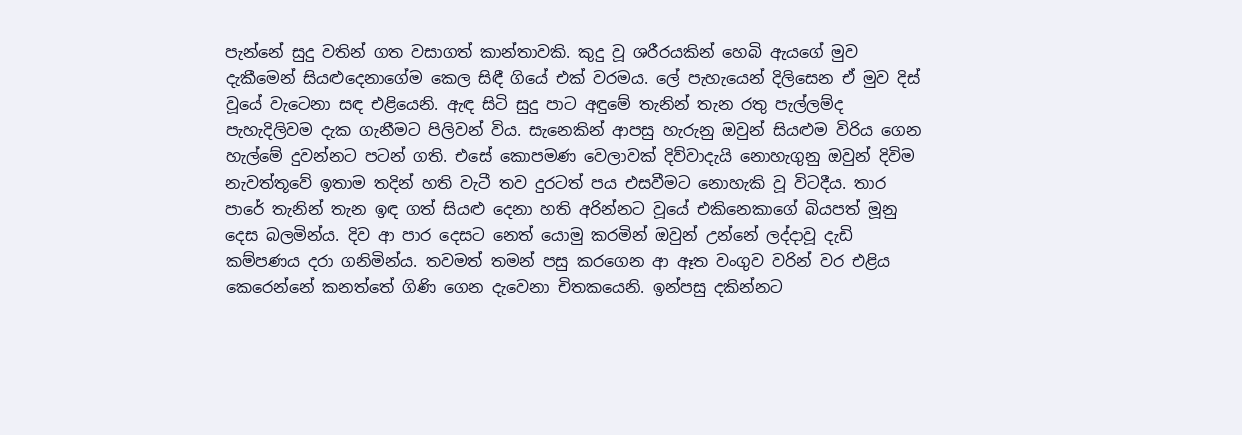පැන්නේ සුදු වතින් ගත වසාගත් කාන්තාවකි. කුදු වූ ශරීරයකින් හෙබි ඇයගේ මුව දැකීමෙන් සියළුදෙනාගේම කෙල සිඳී ගියේ එක් වරමය. ලේ පැහැයෙන් දිලිසෙන ඒ මුව දිස් වූයේ වැටෙනා සඳ එළියෙනි. ඇඳ සිටි සුදු පාට අඳුමේ තැනින් තැන රතු පැල්ලම්ද පැහැදිලිවම දැක ගැනීමට පිලිවන් විය. සැනෙකින් ආපසු හැරුනු ඔවුන් සියළුම විරිය ගෙන හැල්මේ දුවන්නට පටන් ගති. එසේ කොපමණ වෙලාවක් දිව්වාදැයි නොහැගුනු ඔවුන් දිවිම නැවත්තූවේ ඉතාම තදින් හති වැටී තව දුරටත් පය එසවීමට නොහැකි වූ විටදීය. තාර පාරේ තැනින් තැන ඉඳ ගත් සියළු දෙනා හති අරින්නට වූයේ එකිනෙකාගේ බියපත් මූනු දෙස බලමින්ය. දිව ආ පාර දෙසට නෙත් යොමු කරමින් ඔවුන් උන්නේ ලද්දාවූ දැඩි කම්පණය දරා ගනිමින්ය. තවමත් තමන් පසු කරගෙන ආ ඈත වංගුව වරින් වර එළිය කෙරෙන්නේ කනත්තේ ගිණි ගෙන දැවෙනා චිතකයෙනි. ඉන්පසු දකින්නට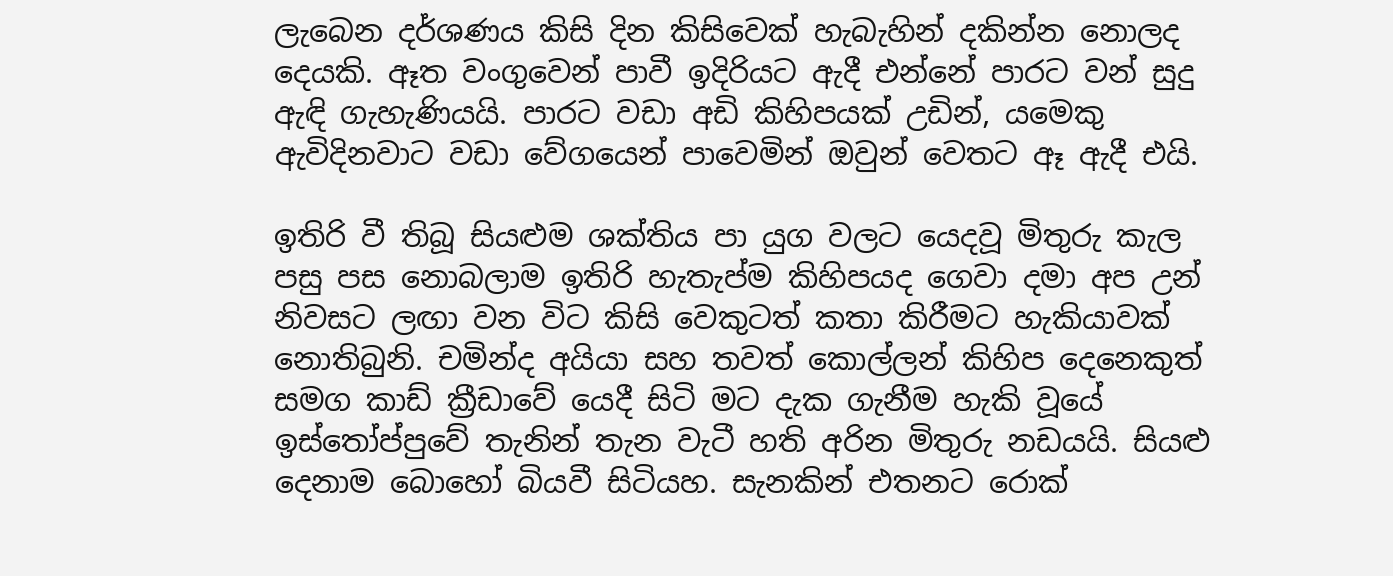ලැබෙන දර්ශණය කිසි දින කිසිවෙක් හැබැහින් දකින්න නොලද දෙයකි. ඈත වංගුවෙන් පාවී ඉදිරියට ඇදී එන්නේ පාරට වන් සුදු ඇඳි ගැහැණියයි. පාරට වඩා අඩි කිහිපයක් උඩින්, යමෙකු ඇවිදිනවාට වඩා වේගයෙන් පාවෙමින් ඔවුන් වෙතට ඈ ඇදී එයි.

ඉතිරි වී තිබූ සියළුම ශක්තිය පා යුග වලට යෙදවූ මිතුරු කැල පසු පස නොබලාම ඉතිරි හැතැප්ම කිහිපයද ගෙවා දමා අප උන් නිවසට ලඟා වන විට කිසි වෙකුටත් කතා කිරීමට හැකියාවක් නොතිබුනි. චමින්ද අයියා සහ තවත් කොල්ලන් කිහිප දෙනෙකුත් සමග කාඩ් ක්‍රීඩාවේ යෙදී සිටි මට දැක ගැනීම හැකි වූයේ ඉස්තෝප්පුවේ තැනින් තැන වැටී හති අරින මිතුරු නඩයයි. සියළු දෙනාම බොහෝ බියවී සිටියහ. සැනකින් එතනට රොක්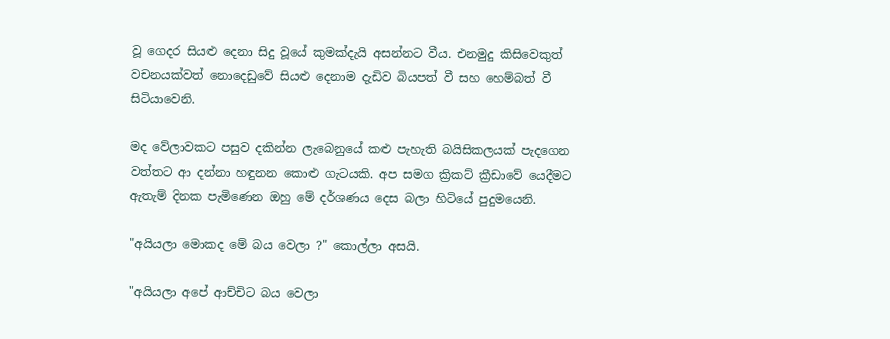වූ ගෙදර සියළු දෙනා සිදු වූයේ කුමක්දැයි අසන්නට වීය. එනමුදු කිසිවෙකුත් වචනයක්වත් නොදෙඩුවේ සියළු දෙනාම දැඩිව බියපත් වී සහ හෙම්බත් වී සිටියාවෙනි.

මද වේලාවකට පසුව දකින්න ලැබෙනුයේ කළු පැහැති බයිසිකලයක් පැදගෙන වත්තට ආ දන්නා හඳුනන කොළු ගැටයකි. අප සමග ක්‍රිකට් ක්‍රීඩාවේ යෙදීමට ඇතැම් දිනක පැමිණෙන ඔහු මේ දර්ශණය දෙස බලා හිටියේ පුදුමයෙනි.

"අයියලා මොකද මේ බය වෙලා ?" කොල්ලා අසයි.

"අයියලා අපේ ආච්චිට බය වෙලා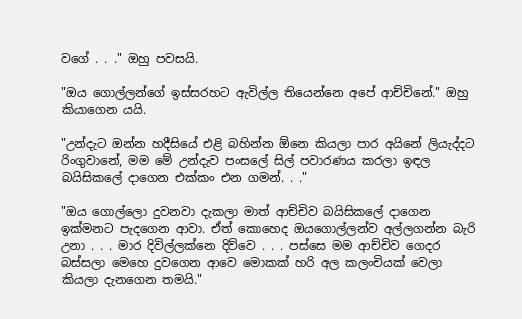වගේ . . ." ඔහු පවසයි.

"ඔය ගොල්ලන්ගේ ඉස්සරහට ඇවිල්ල තියෙන්නෙ අපේ ආච්චිනේ." ඔහු කියාගෙන යයි.

"උන්දැට ඔන්න හදීසියේ එළි බහින්න ඕනෙ කියලා පාර අයිනේ ලියැද්දට රිංගුවානේ, මම මේ උන්දැව පංසලේ සිල් පවාරණය කරලා ඉඳල බයිසිකලේ දාගෙන එක්කං එන ගමන්. . ."

"ඔය ගොල්ලො දුවනවා දැකලා මාත් ආච්චිව බයිසිකලේ දාගෙන ඉක්මනට පැදගෙන ආවා. ඒත් කොහෙද ඔයගොල්ලන්ව අල්ලගන්න බැරි උනා . . . මාර දිවිල්ලක්නෙ දිව්වෙ . . . පස්සෙ මම ආච්චිව ගෙදර බස්සලා මෙහෙ දුවගෙන ආවෙ මොකක් හරි අල කලංචියක් වෙලා කියලා දැනගෙන තමයි."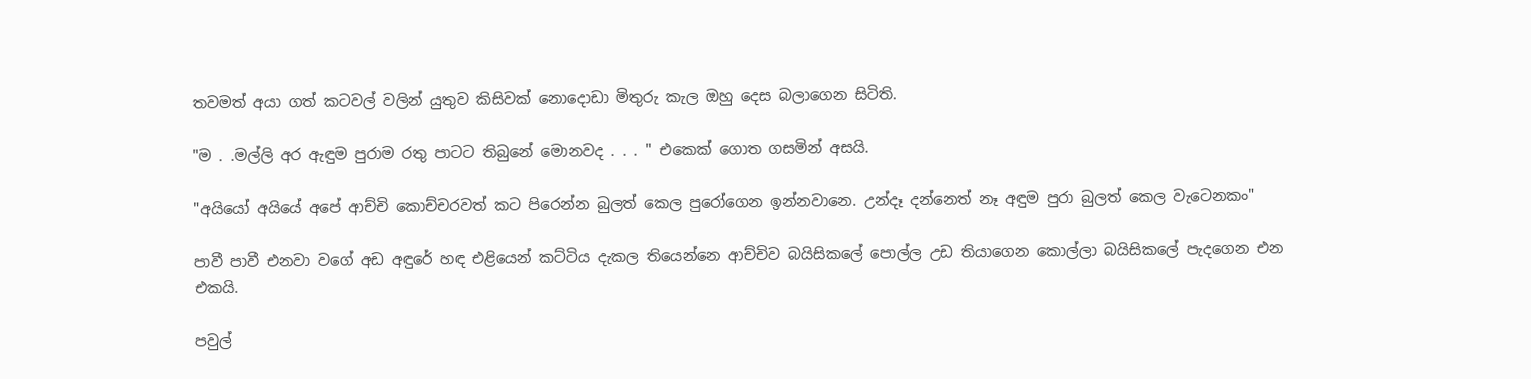තවමත් අයා ගත් කටවල් වලින් යුතුව කිසිවක් නොදොඩා මිතුරු කැල ඔහු දෙස බලාගෙන සිටිති.

"ම . .මල්ලි අර ඇඳුම පුරාම රතු පාටට තිබුනේ මොනවද . . . " එකෙක් ගොත ගසමින් අසයි.

"අයියෝ අයියේ අපේ ආච්චි කොච්චරවත් කට පිරෙන්න බුලත් කෙල පුරෝගෙන ඉන්නවානෙ. උන්දෑ දන්නෙත් නෑ අඳුම පුරා බුලත් කෙල වැටෙනකං"

පාවී පාවී එනවා වගේ අඩ අඳුරේ හඳ එළියෙන් කට්ටිය දැකල තියෙන්නෙ ආච්චිව බයිසිකලේ පොල්ල උඩ තියාගෙන කොල්ලා බයිසිකලේ පැදගෙන එන එකයි.

පවුල්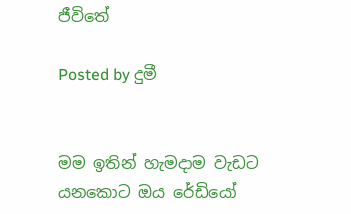ජීවිතේ

Posted by දුමී


මම ඉතින් හැමදාම වැඩට යනකොට ඔය රේඩියෝ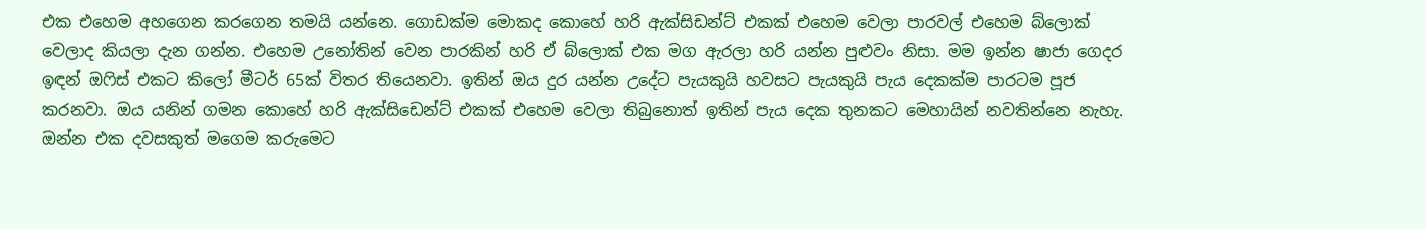එක එහෙම අහගෙන කරගෙන තමයි යන්නෙ. ගොඩක්ම මොකද කොහේ හරි ඇක්සිඩන්ට් එකක් එහෙම වෙලා පාරවල් එහෙම බ්ලොක් වෙලාද කියලා දැන ගන්න. එහෙම උනෝතින් වෙන පාරකින් හරි ඒ බ්ලොක් එක මග ඇරලා හරි යන්න පුළුවං නිසා. මම ඉන්න ෂාජා ගෙදර ඉඳන් ඔෆිස් එකට කිලෝ මීටර් 65ක් විතර තියෙනවා. ඉතින් ඔය දුර යන්න උදේට පැයකුයි හවසට පැයකුයි පැය දෙකක්ම පාරටම පූජ කරනවා. ඔය යනින් ගමන කොහේ හරි ඇක්සිඩෙන්ට් එකක් එහෙම වෙලා තිබුනොත් ඉතින් පැය දෙක තුනකට මෙහායින් නවතින්නෙ නැහැ. ඔන්න එක දවසකුත් මගෙම කරුමෙට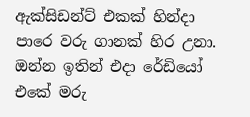ඇක්සිඩන්ට් එකක් හින්දා පාරෙ වරු ගානක් හිර උනා. ඔන්න ඉතින් එදා රේඩියෝ එකේ මරු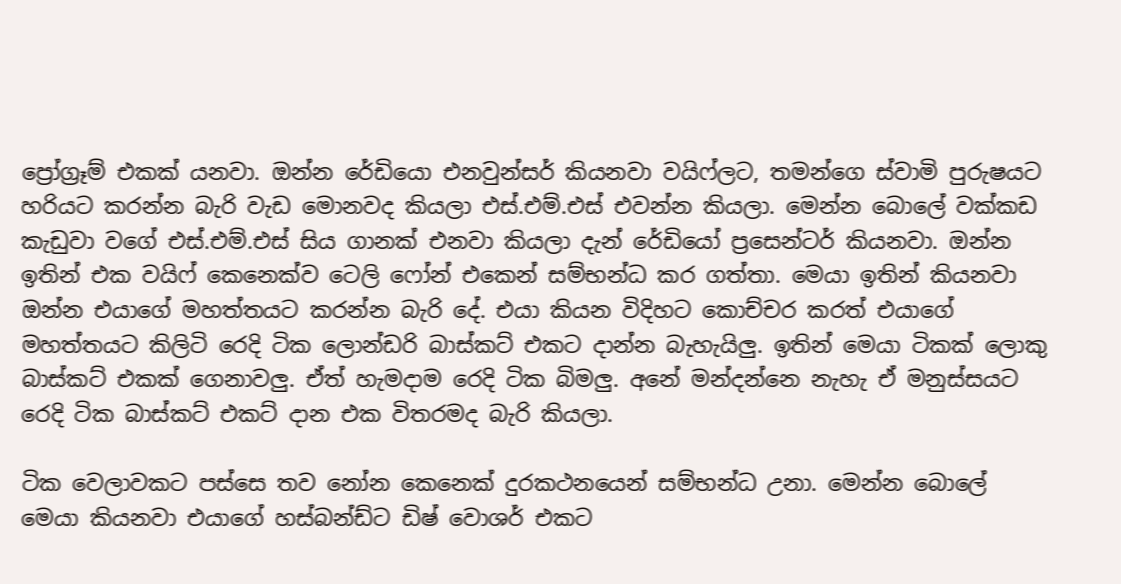ප්‍රෝග්‍රෑම් එකක් යනවා. ඔන්න රේඩියො එනවුන්සර් කියනවා වයිෆ්ලට, තමන්ගෙ ස්වාමි පුරුෂයට හරියට කරන්න බැරි වැඩ මොනවද කියලා එස්.එම්.එස් එවන්න කියලා. මෙන්න බොලේ වක්කඩ කැඩුවා වගේ එස්.එම්.එස් සිය ගානක් එනවා කියලා දැන් රේඩියෝ ප්‍රසෙන්ටර් කියනවා. ඔන්න ඉතින් එක වයිෆ් කෙනෙක්ව ටෙලි ෆෝන් එකෙන් සම්භන්ධ කර ගත්තා. මෙයා ඉතින් කියනවා ඔන්න එයාගේ මහත්තයට කරන්න බැරි දේ. එයා කියන විදිහට කොච්චර කරත් එයාගේ මහත්තයට කිලිටි රෙදි ටික ලොන්ඩරි බාස්කට් එකට දාන්න බැහැයිලු. ඉතින් මෙයා ටිකක් ලොකු බාස්කට් එකක් ගෙනාවලු. ඒත් හැමදාම රෙදි ටික බිමලු. අනේ මන්දන්නෙ නැහැ ඒ මනුස්සයට රෙදි ටික බාස්කට් එකට් දාන එක විතරමද බැරි කියලා.

ටික වෙලාවකට පස්සෙ තව නෝන කෙනෙක් දුරකථනයෙන් සම්භන්ධ උනා. මෙන්න බොලේ මෙයා කියනවා එයාගේ හස්බන්ඩ්ට ඩිෂ් වොශර් එකට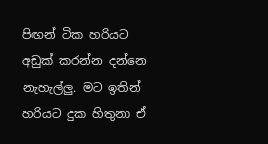පිඟන් ටික හරියට අඩුක් කරන්න දන්නෙ නැහැල්ලු. මට ඉතින් හරියට දුක හිතුනා ඒ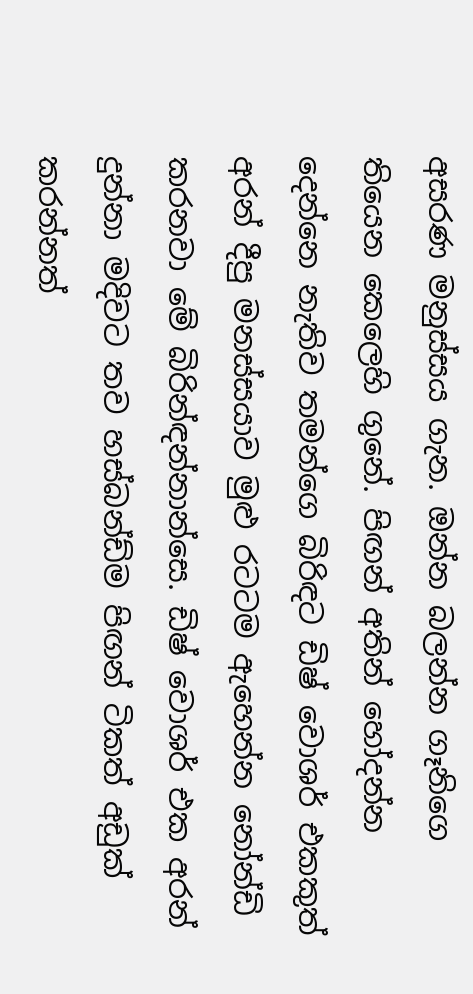අසරණ මනුස්සය ගැන. ඔන්න බලන්න ගෑනිගෙ තියෙන කෙලෙහි ගුනේ. පිඟන් අතින් හෝදන්න දෙන්නෙ නැතිව තමන්ගෙ බිරිඳට ඩිෂ් වොශර් එකකුත් අරන් දීපු මනස්සයාව මුළු රටටම ඇහෙන්න නෝන්ඩි කරනවා මේ බිරින්ඳන්නාන්සෙ. ඩිෂ් වොශර් එක අරන් දුන්නා මදිවට තව හස්බන්ඩ්ම පිඟන් ටිකත් අඩුක් කරන්නත්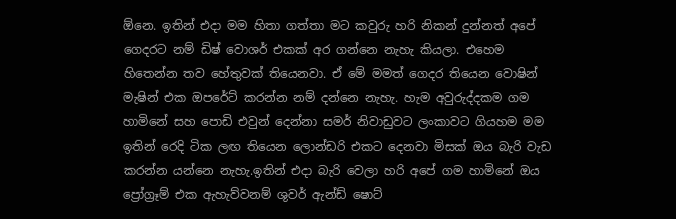ඕනෙ. ඉතින් එදා මම හිතා ගත්තා මට කවුරු හරි නිකන් දුන්නත් අපේ ගෙදරට නම් ඩිෂ් වොශර් එකක් අර ගන්නෙ නැහැ කියලා. එහෙම හිතෙන්න තව හේතුවක් තියෙනවා. ඒ මේ මමත් ගෙදර තියෙන වොෂින් මැෂින් එක ඔපරේට් කරන්න නම් දන්නෙ නැහැ. හැම අවුරුද්දකම ගම හාමිනේ සහ පොඩි එවුන් දෙන්නා සමර් නිවාඩුවට ලංකාවට ගියහම මම ඉතින් රෙදි ටික ලඟ තියෙන ලොන්ඩරි එකට දෙනවා මිසක් ඔය බැරි වැඩ කරන්න යන්නෙ නැහැ.ඉතින් එදා බැරි වෙලා හරි අපේ ගම හාමිනේ ඔය ප්‍රෝග්‍රෑම් එක ඇහැව්වනම් ශුවර් ඇන්ඩ් ෂොට්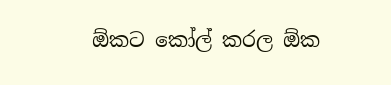ඕකට කෝල් කරල ඕක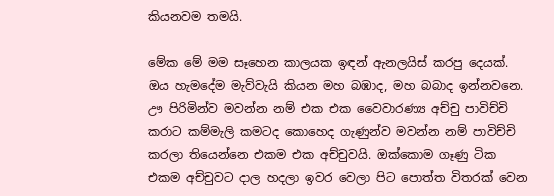කියනවම තමයි.

මේක මේ මම සෑහෙන කාලයක ඉඳන් ඇනලයිස් කරපු දෙයක්. ඔය හැමදේම මැව්වැයි කියන මහ බඹාද, මහ බබාද ඉන්නවනෙ. ඌ පිරිමින්ව මවන්න නම් එක එක වෛවාරණ්‍ය අච්චු පාවිච්චි කරාට කම්මැලි කමටද කොහෙද ගැණුන්ව මවන්න නම් පාවිච්චි කරලා තියෙන්නෙ එකම එක අච්චුවයි. ඔක්කොම ගෑණු ටික එකම අච්චුවට දාල හදලා ඉවර වෙලා පිට පොත්ත විතරක් වෙන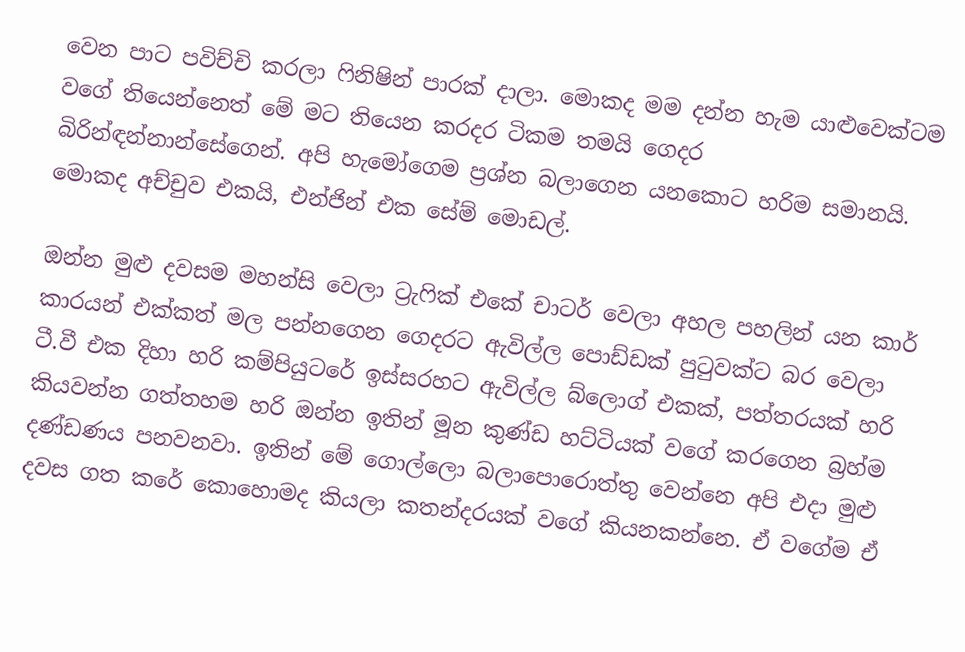වෙන පාට පවිච්චි කරලා ෆිනිෂින් පාරක් දාලා. මොකද මම දන්න හැම යාළුවෙක්ටම වගේ තියෙන්නෙත් මේ මට තියෙන කරදර ටිකම තමයි ගෙදර බිරින්ඳන්නාන්සේගෙන්. අපි හැමෝගෙම ප්‍රශ්න බලාගෙන යනකොට හරිම සමානයි. මොකද අච්චුව එකයි, එන්ජින් එක සේම් මොඩල්.

ඔන්න මුළු දවසම මහන්සි වෙලා ට්‍රැෆික් එකේ චාටර් වෙලා අහල පහලින් යන කාර් කාරයන් එක්කත් මල පන්නගෙන ගෙදරට ඇවිල්ල පොඩ්ඩක් පුටුවක්ට බර වෙලා ටී.වී එක දිහා හරි කම්පියුටරේ ඉස්සරහට ඇවිල්ල බ්ලොග් එකක්, පත්තරයක් හරි කියවන්න ගත්තහම හරි ඔන්න ඉතින් මූන කුණ්ඩ හට්ටියක් වගේ කරගෙන බ්‍රහ්ම දණ්ඩණය පනවනවා. ඉතින් මේ ගොල්ලො බලාපොරොත්තු වෙන්නෙ අපි එදා මුළු දවස ගත කරේ කොහොමද කියලා කතන්දරයක් වගේ කියනකන්නෙ. ඒ වගේම ඒ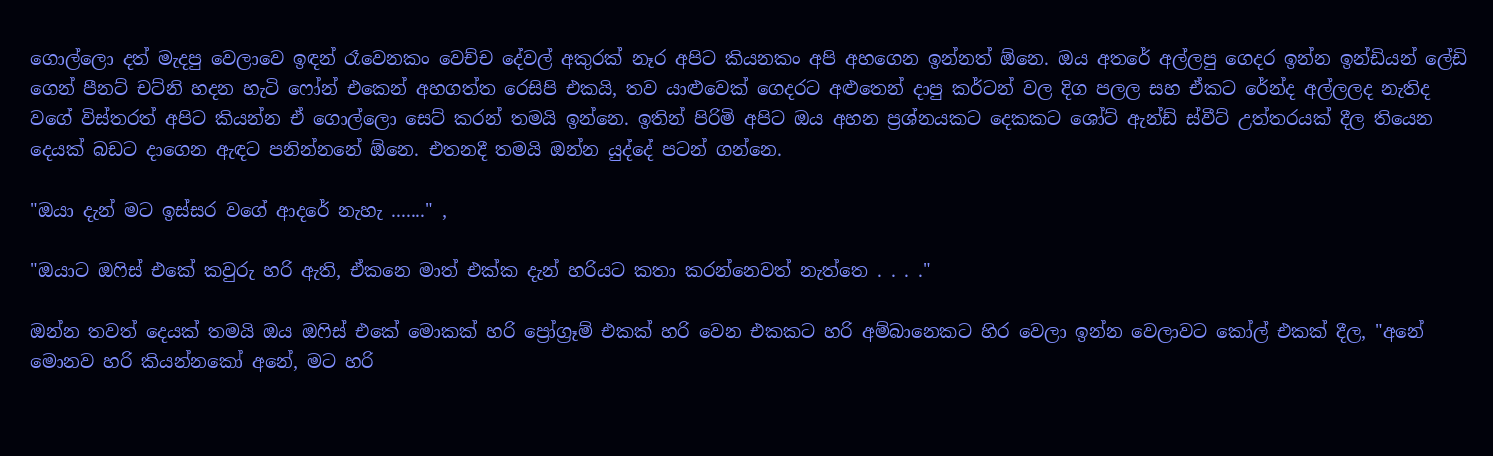ගොල්ලො දත් මැදපු වෙලාවෙ ඉඳන් රෑවෙනකං වෙච්ච දේවල් අකුරක් නෑර අපිට කියනකං අපි අහගෙන ඉන්නත් ඕනෙ. ඔය අතරේ අල්ලපු ගෙදර ඉන්න ඉන්ඩියන් ලේඩි ගෙන් පීනට් චට්නි හදන හැටි ෆෝන් එකෙන් අහගත්ත රෙසිපි එකයි, තව යාළුවෙක් ගෙදරට අළුතෙන් දාපු කර්ටන් වල දිග පලල සහ ඒකට රේන්ද අල්ලලද නැතිද වගේ විස්තරත් අපිට කියන්න ඒ ගොල්ලො සෙට් කරන් තමයි ඉන්නෙ. ඉතින් පිරිමි අපිට ඔය අහන ප්‍රශ්නයකට දෙකකට ශෝට් ඇන්ඩ් ස්වීට් උත්තරයක් දීල තියෙන දෙයක් බඩට දාගෙන ඇඳට පනින්නනේ ඕනෙ. එතනදී තමයි ඔන්න යුද්දේ පටන් ගන්නෙ.

"ඔයා දැන් මට ඉස්සර වගේ ආදරේ නැහැ ......." ,

"ඔයාට ඔෆිස් එකේ කවුරු හරි ඇති, ඒකනෙ මාත් එක්ක දැන් හරියට කතා කරන්නෙවත් නැත්තෙ . . . ."

ඔන්න තවත් දෙයක් තමයි ඔය ඔෆිස් එකේ මොකක් හරි ප්‍රෝග්‍රෑම් එකක් හරි වෙන එකකට හරි අම්බානෙකට හිර වෙලා ඉන්න වෙලාවට කෝල් එකක් දීල, "අනේ මොනව හරි කියන්නකෝ අනේ, මට හරි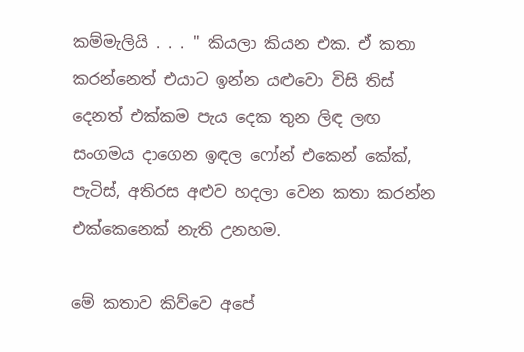කම්මැලියි . . . " කියලා කියන එක. ඒ කතා කරන්නෙත් එයාට ඉන්න යළුවො විසි තිස් දෙනත් එක්කම පැය දෙක තුන ලිඳ ලඟ සංගමය දාගෙන ඉඳල ෆෝන් එකෙන් කේක්, පැටිස්, අතිරස අළුව හදලා වෙන කතා කරන්න එක්කෙනෙක් නැති උනහම.

මේ කතාව කිව්වෙ අපේ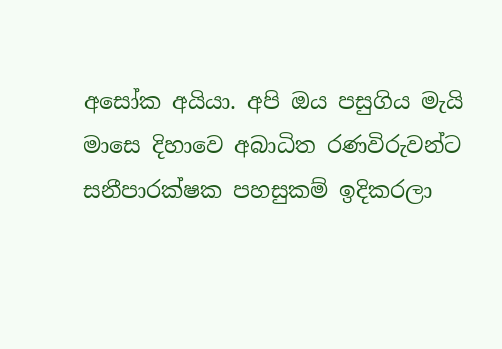අසෝක අයියා. අපි ඔය පසුගිය මැයි මාසෙ දිහාවෙ අබාධිත රණවිරුවන්ට සනීපාරක්ෂක පහසුකම් ඉදිකරලා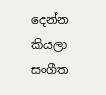දෙන්න කියලා සංගීත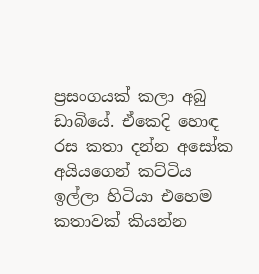ප්‍රසංගයක් කලා අබු ඩාබියේ. ඒකෙදි හොඳ රස කතා දන්න අසෝක අයියගෙන් කට්ටිය ඉල්ලා හිටියා එහෙම කතාවක් කියන්න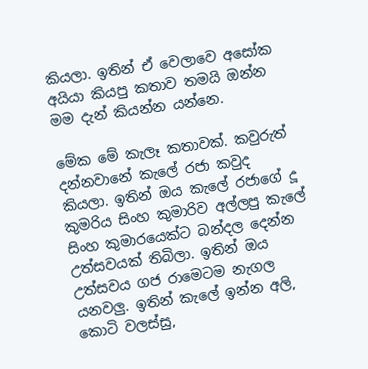කියලා. ඉතින් ඒ වෙලාවෙ අසෝක අයියා කියපු කතාව තමයි ඔන්න මම දැන් කියන්න යන්නෙ.

මේක මේ කැලෑ කතාවක්. කවුරුත් දන්නවානේ කැලේ රජා කවුද කියලා. ඉතින් ඔය කැලේ රජාගේ දූ කුමරිය සිංහ කුමාරිව අල්ලපු කැලේ සිංහ කුමාරයෙක්ට බන්දල දෙන්න උත්සවයක් තිබිලා. ඉතින් ඔය උත්සවය ගජ රාමෙටම නැගල යනවලු. ඉතින් කැලේ ඉන්න අලි, කොටි වලස්සු,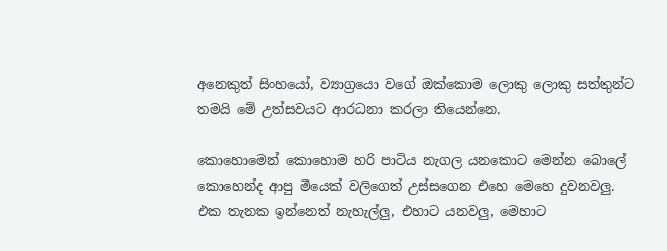අනෙකුත් සිංහයෝ, ව්‍යාග්‍රයො වගේ ඔක්කොම ලොකු ලොකු සත්තුන්ට තමයි මේ උත්සවයට ආරධනා කරලා තියෙන්නෙ.

කොහොමෙන් කොහොම හරි පාටිය නැගල යනකොට මෙන්න බොලේ කොහෙන්ද ආපු මීයෙක් වලිගෙත් උස්සගෙන එහෙ මෙහෙ දුවනවලු. එක තැනක ඉන්නෙත් නැහැල්ලු, එහාට යනවලු, මෙහාට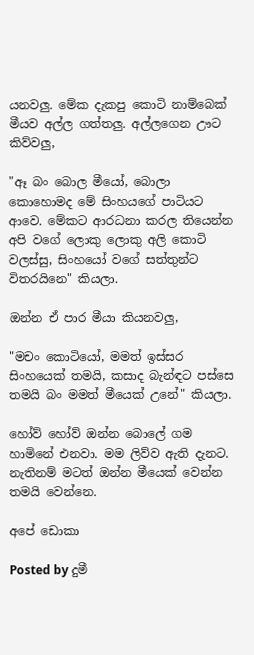යනවලු. මේක දැකපු කොටි නාම්බෙක් මීයව අල්ල ගත්තලු. අල්ලගෙන ඌට කිව්වලු,

"ඈ බං බොල මීයෝ, බොලා කොහොමද මේ සිංහයගේ පාටියට ආවෙ. මේකට ආරධනා කරල තියෙන්න අපි වගේ ලොකු ලොකු අලි කොටි වලස්සු, සිංහයෝ වගේ සත්තුන්ට විතරයිනෙ" කියලා.

ඔන්න ඒ පාර මීයා කියනවලු,

"මචං කොටියෝ, මමත් ඉස්සර සිංහයෙක් තමයි, කසාද බැන්ඳට පස්සෙ තමයි බං මමත් මීයෙක් උනේ" කියලා.

හෝව් හෝව් ඔන්න බොලේ ගම හාමිනේ එනවා. මම ලිව්ව ඇති දැනට. නැතිනම් මටත් ඔන්න මීයෙක් වෙන්න තමයි වෙන්නෙ.

අපේ ඩොකා

Posted by දුමී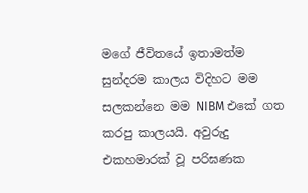මගේ ජීවිතයේ ඉතාමත්ම සුන්දරම කාලය විදිහට මම සලකන්නෙ මම NIBM එකේ ගත කරපු කාලයයි. අවුරුදු එකහමාරක් වූ පරිඝණක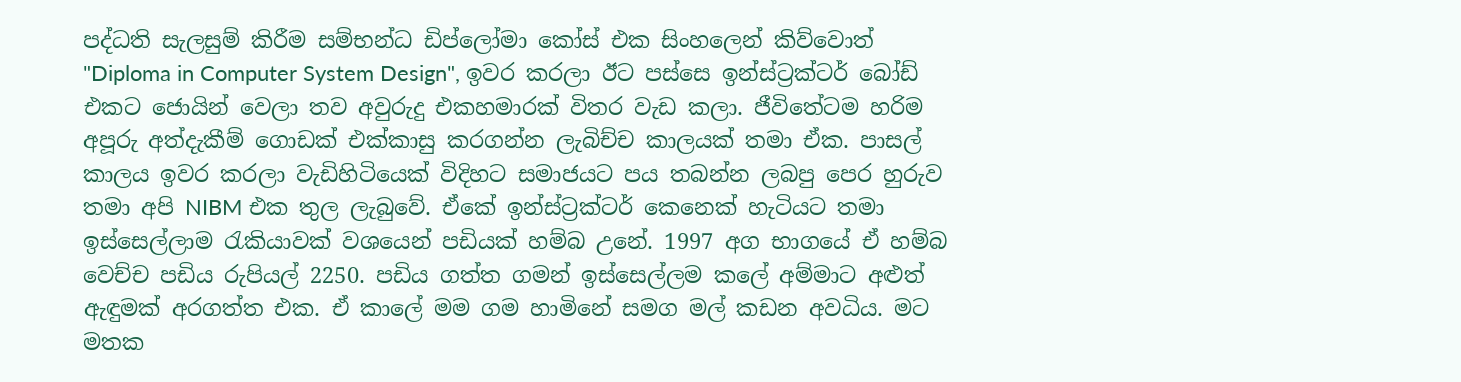පද්ධති සැලසුම් කිරීම සම්භන්ධ ඩිප්ලෝමා කෝස් එක සිංහලෙන් කිව්වොත් "Diploma in Computer System Design", ඉවර කරලා ඊට පස්සෙ ඉන්ස්ට්‍රක්ටර් බෝඩ් එකට ජොයින් වෙලා තව අවුරුදු එකහමාරක් විතර වැඩ කලා. ජීවිතේටම හරිම අපූරු අත්දැකීම් ගොඩක් එක්කාසු කරගන්න ලැබිච්ච කාලයක් තමා ඒක. පාසල් කාලය ඉවර කරලා වැඩිහිටියෙක් විදිහට සමාජයට පය තබන්න ලබපු පෙර හුරුව තමා අපි NIBM එක තුල ලැබුවේ. ඒකේ ඉන්ස්ට්‍රක්ටර් කෙනෙක් හැටියට තමා ඉස්සෙල්ලාම රැකියාවක් වශයෙන් පඩියක් හම්බ උනේ. 1997 අග භාගයේ ඒ හම්බ වෙච්ච පඩිය රුපියල් 2250. පඩිය ගත්ත ගමන් ඉස්සෙල්ලම කලේ අම්මාට අළුත් ඇඳුමක් අරගත්ත එක. ඒ කාලේ මම ගම හාමිනේ සමග මල් කඩන අවධිය. මට මතක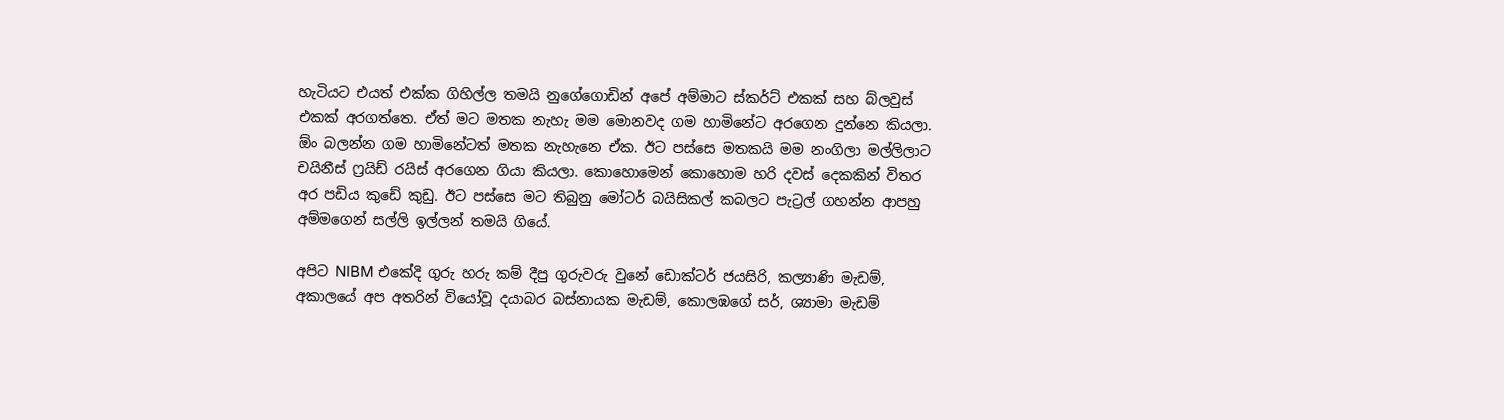හැටියට එයත් එක්ක ගිහිල්ල තමයි නුගේගොඩින් අපේ අම්මාට ස්කර්ට් එකක් සහ බ්ලවුස් එකක් අරගත්තෙ. ඒත් මට මතක නැහැ මම මොනවද ගම හාමිනේට අරගෙන දුන්නෙ කියලා. ඕං බලන්න ගම හාමිනේටත් මතක නැහැනෙ ඒක. ඊට පස්සෙ මතකයි මම නංගිලා මල්ලිලාට චයිනීස් ෆ්‍රයිඩ් රයිස් අරගෙන ගියා කියලා. කොහොමෙන් කොහොම හරි දවස් දෙකකින් විතර අර පඩිය කුඩේ කුඩු. ඊට පස්සෙ මට තිබුනු මෝටර් බයිසිකල් කබලට පැට්‍රල් ගහන්න ආපහු අම්මගෙන් සල්ලි ඉල්ලන් තමයි ගියේ.

අපිට NIBM එකේදි ගුරු හරු කම් දීපු ගුරුවරු වුනේ ඩොක්ටර් ජයසිරි, කල්‍යාණි මැඩම්, අකාලයේ අප අතරින් වියෝවූ දයාබර බස්නායක මැඩම්, කොලඹගේ සර්, ශ්‍යාමා මැඩම්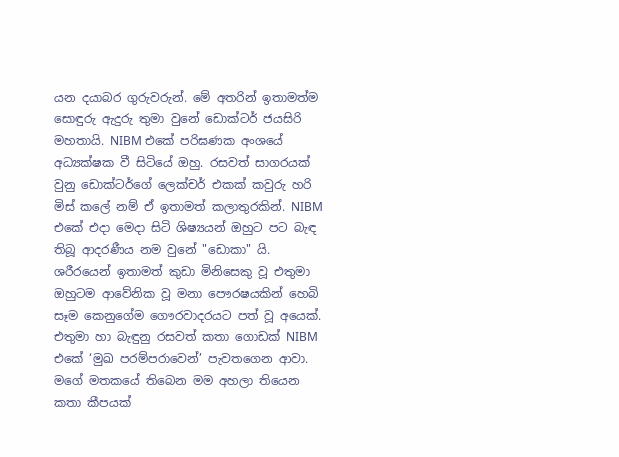යන දයාබර ගුරුවරුන්. මේ අතරින් ඉතාමත්ම සොඳුරු ඇදුරු තුමා වුනේ ඩොක්ටර් ජයසිරි මහතායි. NIBM එකේ පරිඝණක අංශයේ අධ්‍යක්ෂක වී සිටියේ ඔහු. රසවත් සාගරයක් වුනු ඩොක්ටර්ගේ ලෙක්චර් එකක් කවුරු හරි මිස් කලේ නම් ඒ ඉතාමත් කලාතුරකින්. NIBM එකේ එදා මෙදා සිටි ශිෂ්‍යයන් ඔහුට පට බැඳ තිබූ ආදරණීය නම වුනේ "ඩොකා" යි. ශරීරයෙන් ඉතාමත් කුඩා මිනිසෙකු වූ එතුමා ඔහුටම ආවේනික වූ මනා පෞරෂයකින් හෙබි සෑම කෙනුගේම ගෞරවාදරයට පත් වූ අයෙක්. එතුමා හා බැඳුනු රසවත් කතා ගොඩක් NIBM එකේ ‘මුඛ පරම්පරාවෙන්’ පැවතගෙන ආවා. මගේ මතකයේ තිබෙන මම අහලා තියෙන කතා කීපයක්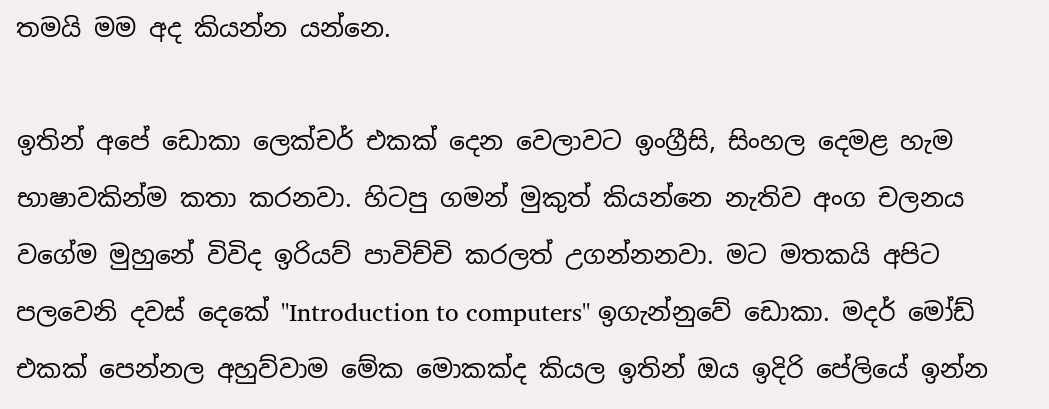තමයි මම අද කියන්න යන්නෙ.

ඉතින් අපේ ඩොකා ලෙක්චර් එකක් දෙන වෙලාවට ඉංග්‍රීසි, සිංහල දෙමළ හැම භාෂාවකින්ම කතා කරනවා. හිටපු ගමන් මුකුත් කියන්නෙ නැතිව අංග චලනය වගේම මුහුනේ විවිද ඉරියව් පාවිච්චි කරලත් උගන්නනවා. මට මතකයි අපිට පලවෙනි දවස් දෙකේ "Introduction to computers" ඉගැන්නුවේ ඩොකා. මදර් මෝඩ් එකක් පෙන්නල අහුව්වාම මේක මොකක්ද කියල ඉතින් ඔය ඉදිරි පේලියේ ඉන්න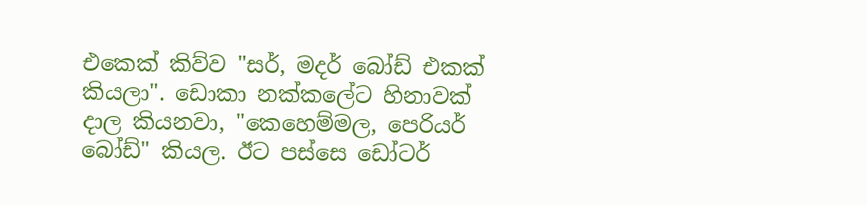එකෙක් කිව්ව "සර්, මදර් බෝඩ් එකක් කියලා". ඩොකා නක්කලේට හිනාවක් දාල කියනවා, "කෙහෙම්මල, පෙරියර් බෝඩ්" කියල. ඊට පස්සෙ ඩෝටර්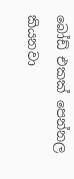බෝඩ් එකක් පෙන්නල කියනවා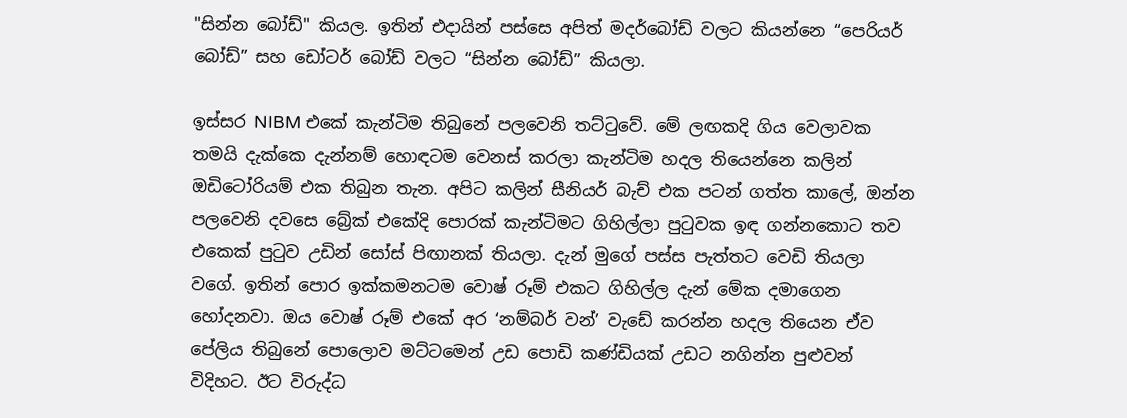"සින්න බෝඩ්" කියල. ඉතින් එදායින් පස්සෙ අපිත් මදර්බෝඩ් වලට කියන්නෙ “පෙරියර් බෝඩ්” සහ ඩෝටර් බෝඩ් වලට “සින්න බෝඩ්” කියලා.

ඉස්සර NIBM එකේ කැන්ටිම තිබුනේ පලවෙනි තට්ටුවේ. මේ ලඟකදි ගිය වෙලාවක තමයි දැක්කෙ දැන්නම් හොඳටම වෙනස් කරලා කැන්ටිම හදල තියෙන්නෙ කලින් ඔඩිටෝරියම් එක තිබුන තැන. අපිට කලින් සීනියර් බැච් එක පටන් ගත්ත කාලේ, ඔන්න පලවෙනි දවසෙ බ්‍රේක් එකේදි පොරක් කැන්ටිමට ගිහිල්ලා පුටුවක ඉඳ ගන්නකොට තව එකෙක් පුටුව උඩින් සෝස් පිඟානක් තියලා. දැන් මුගේ පස්ස පැත්තට වෙඩි තියලා වගේ. ඉතින් පොර ඉක්කමනටම වොෂ් රූම් එකට ගිහිල්ල දැන් මේක දමාගෙන හෝදනවා. ඔය වොෂ් රූම් එකේ අර ‘නම්බර් වන්’ වැඩේ කරන්න හදල තියෙන ඒව පේලිය තිබුනේ පොලොව මට්ටමෙන් උඩ පොඩි කණ්ඩියක් උඩට නගින්න පුළුවන් විදිහට. ඊට විරුද්ධ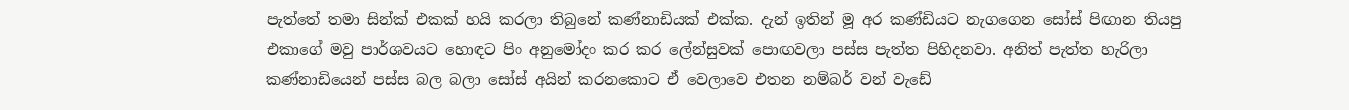පැත්තේ තමා සින්ක් එකක් හයි කරලා තිබුනේ කණ්නාඩියක් එක්ක. දැන් ඉතින් මූ අර කණ්ඩියට නැගගෙන සෝස් පිඟාන තියපු එකාගේ මවු පාර්ශවයට හොඳට පිං අනුමෝදං කර කර ලේන්සුවක් පොඟවලා පස්ස පැත්ත පිහිදනවා. අනිත් පැත්ත හැරිලා කණ්නාඩියෙන් පස්ස බල බලා සෝස් අයින් කරනකොට ඒ වෙලාවෙ එතන නම්බර් වන් වැඩේ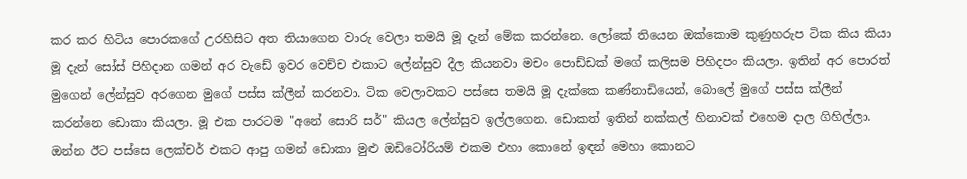කර කර හිටිය පොරකගේ උරහිසිට අත තියාගෙන වාරු වෙලා තමයි මූ දැන් මේක කරන්නෙ. ලෝකේ තියෙන ඔක්කොම කුණුහරුප ටික කිය කියා මූ දැන් සෝස් පිහිදාන ගමන් අර වැඩේ ඉවර වෙච්ච එකාට ලේන්සුව දීල කියනවා මචං පොඩ්ඩක් මගේ කලිසම පිහිදපං කියලා. ඉතින් අර පොරත් මුගෙන් ලේන්සුව අරගෙන මුගේ පස්ස ක්ලීන් කරනවා. ටික වෙලාවකට පස්සෙ තමයි මූ දැක්කෙ කණ්නාඩියෙන්, බොලේ මුගේ පස්ස ක්ලීන් කරන්නෙ ඩොකා කියලා. මූ එක පාරටම "අනේ සොරි සර්" කියල ලේන්සුව ඉල්ලගෙන. ඩොකත් ඉතින් නක්කල් හිනාවක් එහෙම දාල ගිහිල්ලා. ඔන්න ඊට පස්සෙ ලෙක්චර් එකට ආපු ගමන් ඩොකා මුළු ඔඩිටෝරියම් එකම එහා කොනේ ඉඳන් මෙහා කොනට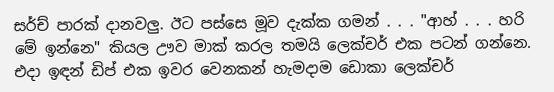සර්ච් පාරක් දානවලු. ඊට පස්සෙ මූව දැක්ක ගමන් . . . "ආහ් . . . හරි මේ ඉන්නෙ" කියල ඌව මාක් කරල තමයි ලෙක්චර් එක පටන් ගන්නෙ. එදා ඉඳන් ඩිප් එක ඉවර වෙනකන් හැමදාම ඩොකා ලෙක්චර්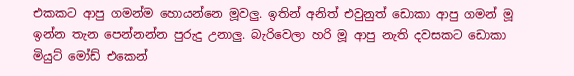එකකට ආපු ගමන්ම හොයන්නෙ මූවලු. ඉතින් අනිත් එවුනුත් ඩොකා ආපු ගමන් මූ ඉන්න තැන පෙන්නන්න පුරුදු උනාලු. බැරිවෙලා හරි මූ ආපු නැති දවසකට ඩොකා මියුට් මෝඩ් එකෙන්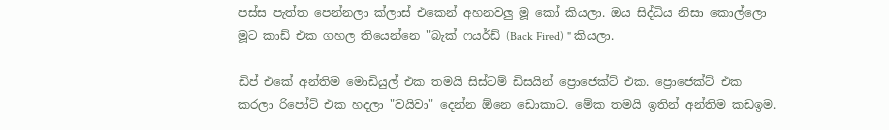පස්ස පැත්ත පෙන්නලා ක්ලාස් එකෙන් අහනවලු මූ කෝ කියලා. ඔය සිද්ධිය නිසා කොල්ලො මූට කාඩ් එක ගහල තියෙන්නෙ "බැක් ෆයර්ඩ් (Back Fired) " කියලා.

ඩිප් එකේ අන්තිම මොඩියුල් එක තමයි සිස්ටම් ඩිසයින් ප්‍රොජෙක්ට් එක. ප්‍රොජෙක්ට් එක කරලා රිපෝට් එක හදලා "වයිවා" දෙන්න ඕනෙ ඩොකාට. මේක තමයි ඉතින් අන්තිම කඩඉම.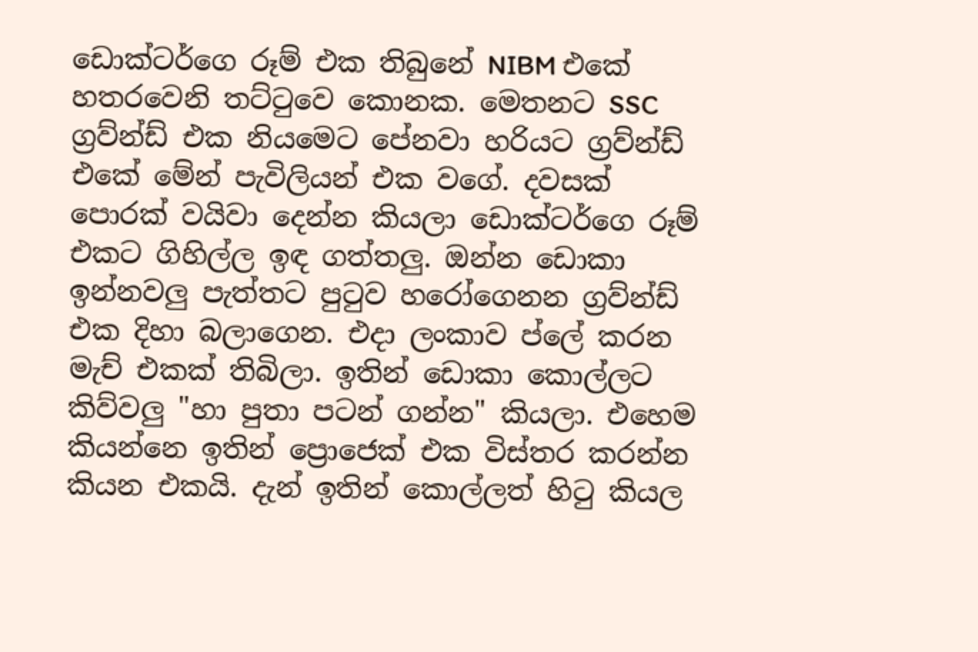ඩොක්ටර්ගෙ රූම් එක තිබුනේ NIBM එකේ හතරවෙනි තට්ටුවෙ කොනක. මෙතනට SSC ග්‍රව්න්ඩ් එක නියමෙට පේනවා හරියට ග්‍රව්න්ඩ් එකේ මේන් පැවිලියන් එක වගේ. දවසක් පොරක් වයිවා දෙන්න කියලා ඩොක්ටර්ගෙ රූම් එකට ගිහිල්ල ඉඳ ගත්තලු. ඔන්න ඩොකා ඉන්නවලු පැත්තට පුටුව හරෝගෙනන ග්‍රව්න්ඩ් එක දිහා බලාගෙන. එදා ලංකාව ප්ලේ කරන මැච් එකක් තිබිලා. ඉතින් ඩොකා කොල්ලට කිව්වලු "හා පුතා පටන් ගන්න" කියලා. එහෙම කියන්නෙ ඉතින් ප්‍රොජෙක් එක විස්තර කරන්න කියන එකයි. දැන් ඉතින් කොල්ලත් හිටු කියල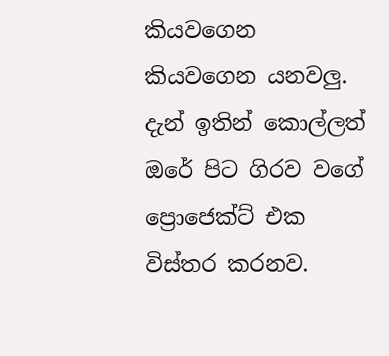කියවගෙන කියවගෙන යනවලු. දැන් ඉතින් කොල්ලත් ඔරේ පිට ගිරව වගේ ප්‍රොජෙක්ට් එක විස්තර කරනව.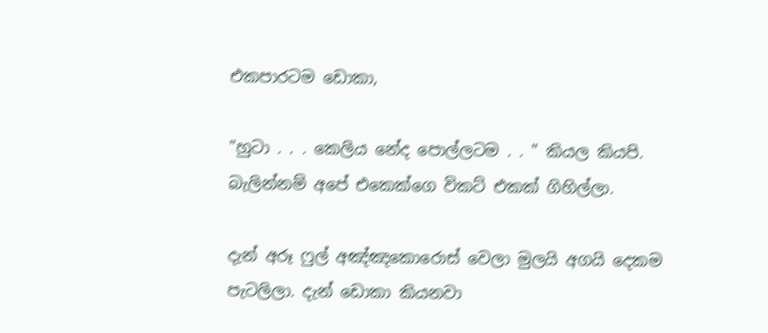එකපාරටම ඩොකා,

"හුටා . . . කෙලිය නේද පොල්ලටම . . " කියල කියපි. බැලින්නම් අපේ එකෙක්ගෙ විකට් එකක් ගිහිල්ලා.

දැන් අරූ ෆුල් අඤ්ඤකොරොස් වෙලා මුලයි අගයි දෙකම පැටලිලා. දැන් ඩොකා කියනවා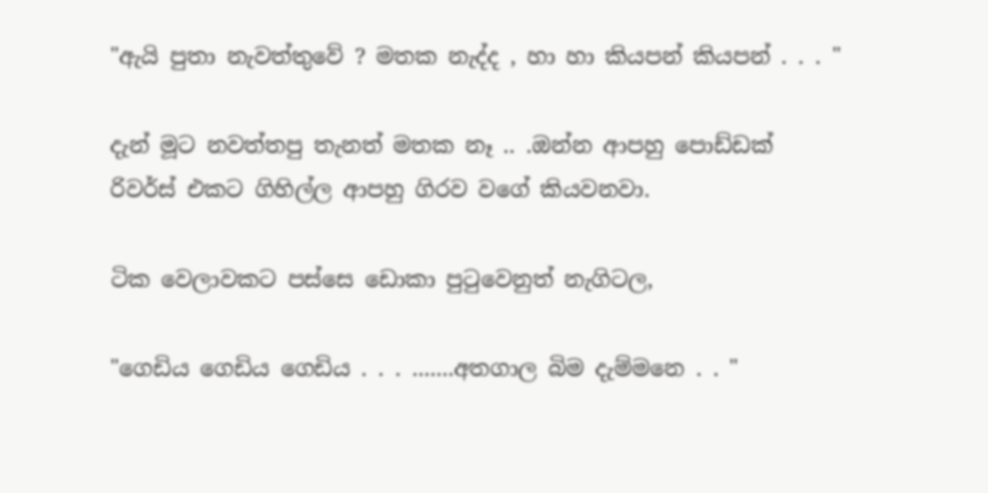"ඇයි පුතා නැවත්තුවේ ? මතක නැද්ද , හා හා කියපන් කියපන් . . . "

දැන් මූට නවත්තපු තැනත් මතක නෑ .. .ඔන්න ආපහු පොඩ්ඩක් රිවර්ස් එකට ගිහිල්ල ආපහු ගිරව වගේ කියවනවා.

ටික වෙලාවකට පස්සෙ ඩොකා පුටුවෙනුත් නැගිටල,

"ගෙඩිය ගෙඩිය ගෙඩිය . . . .......අතගාල බිම දැම්මනෙ . . "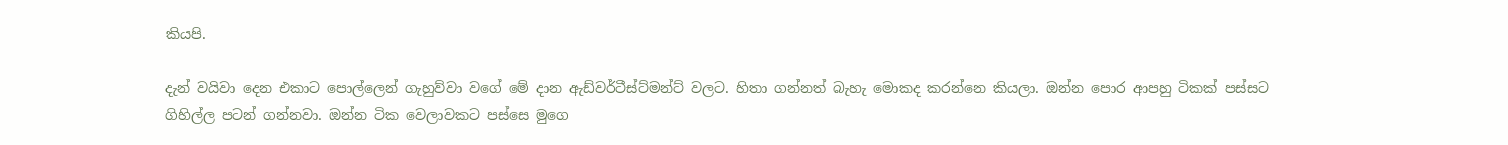කියපි.

දැන් වයිවා දෙන එකාට පොල්ලෙන් ගැහුව්වා වගේ මේ දාන ඇඩ්වර්ටීස්ට්මන්ට් වලට. හිතා ගන්නත් බැහැ මොකද කරන්නෙ කියලා. ඔන්න පොර ආපහු ටිකක් පස්සට ගිහිල්ල පටන් ගන්නවා. ඔන්න ටික වෙලාවකට පස්සෙ මුගෙ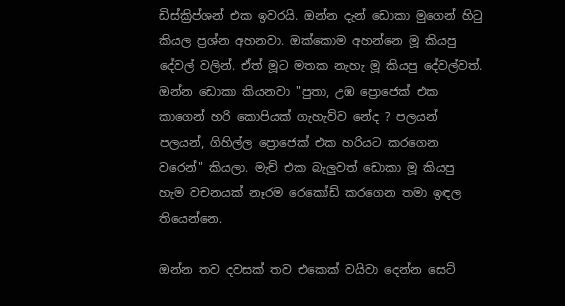ඩිස්ක්‍රිප්ශන් එක ඉවරයි. ඔන්න දැන් ඩොකා මුගෙන් හිටු කියල ප්‍රශ්න අහනවා. ඔක්කොම අහන්නෙ මූ කියපු දේවල් වලින්. ඒත් මූට මතක නැහැ මූ කියපු දේවල්වත්. ඔන්න ඩොකා කියනවා "පුතා, උඹ ප්‍රොජෙක් එක කාගෙන් හරි කොපියක් ගැහැව්ව නේද ? පලයන් පලයන්, ගිහිල්ල ප්‍රොජෙක් එක හරියට කරගෙන වරෙන්" කියලා. මැච් එක බැලුවත් ඩොකා මූ කියපු හැම වචනයක් නෑරම රෙකෝඩ් කරගෙන තමා ඉඳල තියෙන්නෙ.

ඔන්න තව දවසක් තව එකෙක් වයිවා දෙන්න සෙට්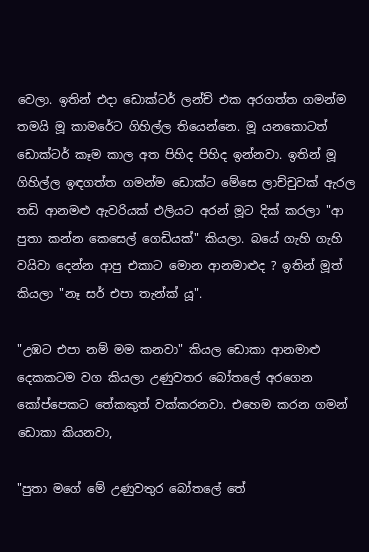වෙලා. ඉතින් එදා ඩොක්ටර් ලන්ච් එක අරගත්ත ගමන්ම තමයි මූ කාමරේට ගිහිල්ල තියෙන්නෙ. මූ යනකොටත් ඩොක්ටර් කෑම කාල අත පිහිද පිහිද ඉන්නවා. ඉතින් මූ ගිහිල්ල ඉඳගත්ත ගමන්ම ඩොක්ට මේසෙ ලාච්චුවක් ඇරල තඩි ආනමළු ඇවරියක් එලියට අරන් මූට දික් කරලා "ආ පුතා කන්න කෙසෙල් ගෙඩියක්" කියලා. බයේ ගැහි ගැහි වයිවා දෙන්න ආපු එකාට මොන ආනමාළුද ? ඉතින් මූත් කියලා "නෑ සර් එපා තැන්ක් යූ".

"උඹට එපා නම් මම කනවා" කියල ඩොකා ආනමාළු දෙකකටම වග කියලා උණුවතර බෝතලේ අරගෙන කෝප්පෙකට තේකකුත් වක්කරනවා. එහෙම කරන ගමන් ඩොකා කියනවා,

"පුතා මගේ මේ උණුවතුර බෝතලේ තේ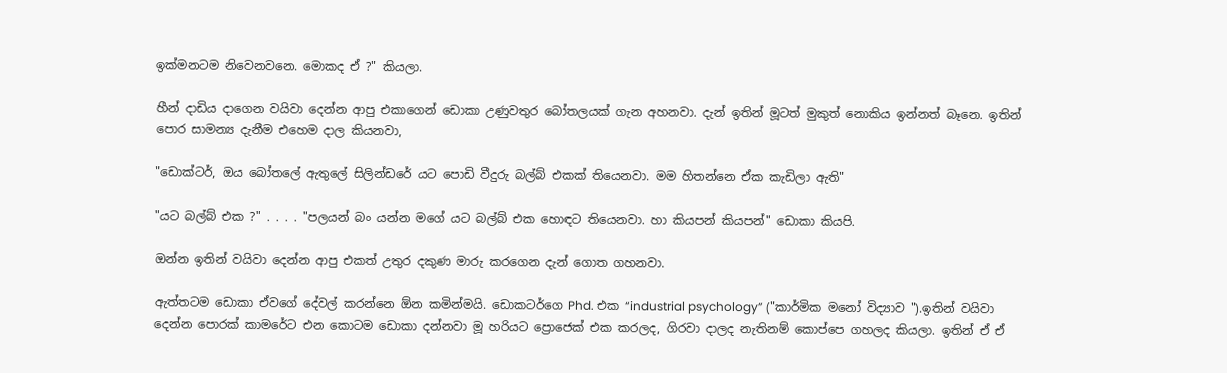ඉක්මනටම නිවෙනවනෙ. මොකද ඒ ?" කියලා.

හීන් දාඩිය දාගෙන වයිවා දෙන්න ආපු එකාගෙන් ඩොකා උණුවතුර බෝතලයක් ගැන අහනවා. දැන් ඉතින් මූටත් මුකුත් නොකිය ඉන්නත් බෑනෙ. ඉතින් පොර සාමන්‍ය දැනීම එහෙම දාල කියනවා,

"ඩොක්ටර්, ඔය බෝතලේ ඇතුලේ සිලින්ඩරේ යට පොඩි වීදුරු බල්බ් එකක් තියෙනවා. මම හිතන්නෙ ඒක කැඩිලා ඇති"

"යට බල්බ් එක ?" . . . . "පලයන් බං යන්න මගේ යට බල්බ් එක හොඳට තියෙනවා. හා කියපන් කියපන්" ඩොකා කියපි.

ඔන්න ඉතින් වයිවා දෙන්න ආපු එකත් උතුර දකුණ මාරු කරගෙන දැන් ගොත ගහනවා.

ඇත්තටම ඩොකා ඒවගේ දේවල් කරන්නෙ ඕන කමින්මයි. ඩොකටර්ගෙ Phd. එක “industrial psychology” ("කාර්මික මනෝ විද්‍යාව ").ඉතින් වයිවා දෙන්න පොරක් කාමරේට එන කොටම ඩොකා දන්නවා මූ හරියට ප්‍රොජෙක් එක කරලද, ගිරවා දාලද නැතිනම් කොප්පෙ ගහලද කියලා. ඉතින් ඒ ඒ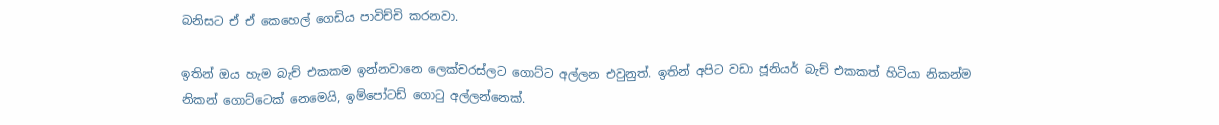බනිසට ඒ ඒ කෙහෙල් ගෙඩිය පාවිච්චි කරනවා.

ඉතින් ඔය හැම බැච් එකකම ඉන්නවානෙ ලෙක්චරස්ලට ගොට්ට අල්ලන එවුනුත්. ඉතින් අපිට වඩා ජූනියර් බැච් එකකත් හිටියා නිකන්ම නිකන් ගොට්ටෙක් නෙමෙයි, ඉම්පෝටඩ් ගොටු අල්ලන්නෙක්.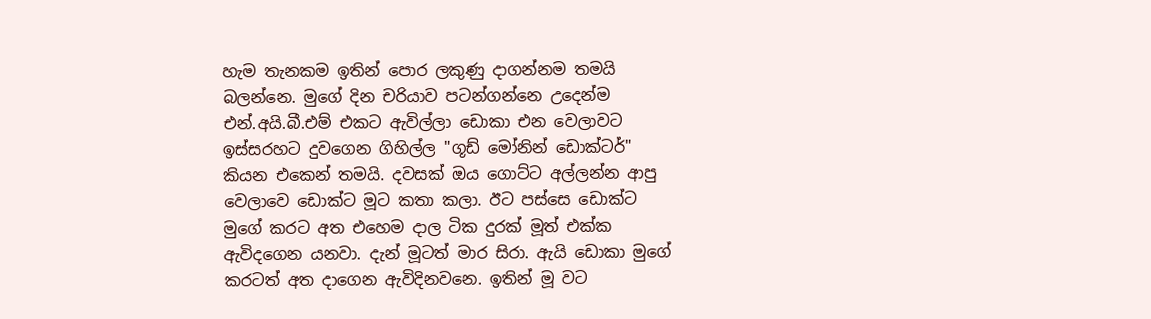හැම තැනකම ඉතින් පොර ලකුණු දාගන්නම තමයි බලන්නෙ. මුගේ දින චරියාව පටන්ගන්නෙ උදෙන්ම එන්.අයි.බී.එම් එකට ඇවිල්ලා ඩොකා එන වෙලාවට ඉස්සරහට දුවගෙන ගිහිල්ල "ගූඩ් මෝනින් ඩොක්ටර්" කියන එකෙන් තමයි. දවසක් ඔය ගොට්ට අල්ලන්න ආපු වෙලාවෙ ඩොක්ට මූට කතා කලා. ඊට පස්සෙ ඩොක්ට මුගේ කරට අත එහෙම දාල ටික දුරක් මූත් එක්ක ඇවිදගෙන යනවා. දැන් මූටත් මාර සිරා. ඇයි ඩොකා මුගේ කරටත් අත දාගෙන ඇවිදිනවනෙ. ඉතින් මූ වට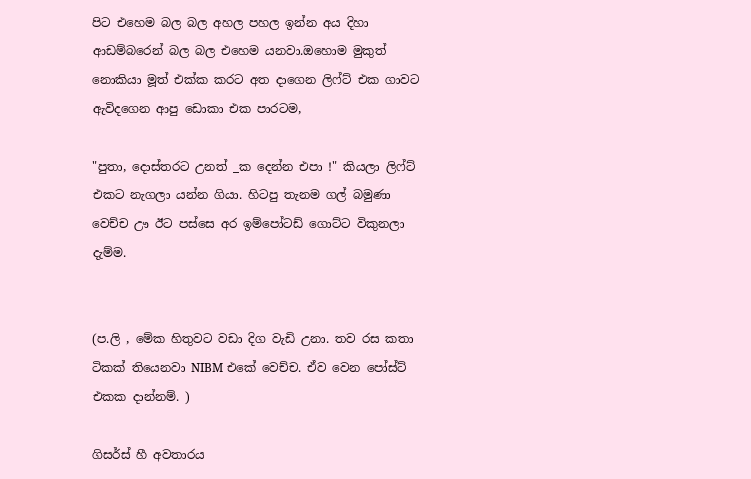පිට එහෙම බල බල අහල පහල ඉන්න අය දිහා ආඩම්බරෙන් බල බල එහෙම යනවා.ඔහොම මුකුත් නොකියා මූත් එක්ක කරට අත දාගෙන ලිෆ්ට් එක ගාවට ඇවිදගෙන ආපු ඩොකා එක පාරටම,

"පුතා, දොස්තරට උනත් _ක දෙන්න එපා !" කියලා ලිෆ්ට් එකට නැගලා යන්න ගියා. හිටපු තැනම ගල් බමුණා වෙච්ච ඌ ඊට පස්සෙ අර ඉම්පෝටඩ් ගොට්ට විකුනලා දැම්ම.


(ප.ලි , මේක හිතුවට වඩා දිග වැඩි උනා. තව රස කතා ටිකක් තියෙනවා NIBM එකේ වෙච්ච. ඒව වෙන පෝස්ට් එකක දාන්නම්. )

ගිසර්ස් හී අවතාරය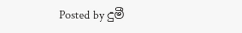Posted by දුමී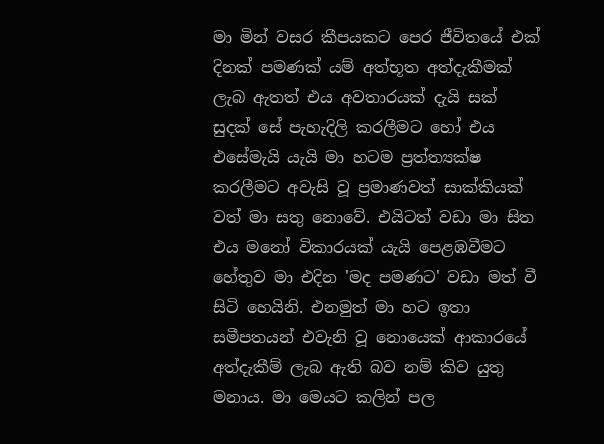මා මින් වසර කීපයකට පෙර ජීවිතයේ එක් දිනක් පමණක් යම් අත්භූත අත්දැකීමක් ලැබ ඇතත් එය අවතාරයක් දැයි සක් සුදක් සේ පැහැදිලි කරලීමට හෝ එය එසේමැයි යැයි මා හටම ප්‍රත්ත්‍යක්ෂ කරලීමට අවැසි වූ ප්‍රමාණවත් සාක්කියක් වත් මා සතු නොවේ. එයිටත් වඩා මා සිත එය මනෝ විකාරයක් යැයි පෙළඹවීමට හේතුව මා එදින 'මද පමණට' වඩා මත් වී සිටි හෙයිනි. එනමුත් මා හට ඉතා සමීපතයන් එවැනි වූ නොයෙක් ආකාරයේ අත්දැකීම් ලැබ ඇති බව නම් කිව යුතු මනාය. මා මෙයට කලින් පල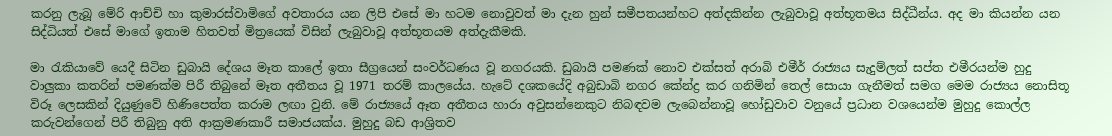කරනු ලැබූ මේරි ආච්චි හා කුමාරස්වාමිගේ අවතාරය යන ලිපි එසේ මා හටම නොවුවත් මා දැන හුන් සමීපතයන්හට අත්දකින්න ලැබුවාවූ අත්භූතමය සිද්ධීන්ය. අද මා කියන්න යන සිද්ධියත් එසේ මාගේ ඉතාම හිතවත් මිත්‍රයෙක් විසින් ලැබුවාවූ අත්භූතයම අත්දැකීමකි.

මා රැකියාවේ යෙදී සිටින ඩුබායි දේශය මෑත කාලේ ඉතා සීග්‍රයෙන් සංවර්ධණය වූ නගරයකි. ඩුබායි පමණක් නොව එක්සත් අරාබි එමීර් රාජ්‍යය සැදුම්ලත් සප්ත එමීරයන්ම හුදු වාලුකා කතරින් පමණක්ම පිරී තිබුනේ මෑත අතීතය වූ 1971 තරම් කාලයේය. හැටේ දශකයේදි අබුඩාබි නගර කේන්ද්‍ර කර ගනිමින් තෙල් සොයා ගැනීමත් සමග මෙම රාජ්‍යය නොසිතූ විරූ ලෙසකින් දියුණුවේ හිණිපෙත්ත කරාම ලඟා වුනි. මේ රාජ්‍යයේ ඈත අතීතය හාරා අවුසන්නෙකුට නිබඳවම ලැබෙන්නාවූ හෝඩුවාව වනුයේ ප්‍රධාන වශයෙන්ම මුහුදු කොල්ල කරුවන්ගෙන් පිරී තිබුනු අති ආක්‍රමණකාරී සමාජයක්ය. මුහුදු බඩ ආශ්‍රිතව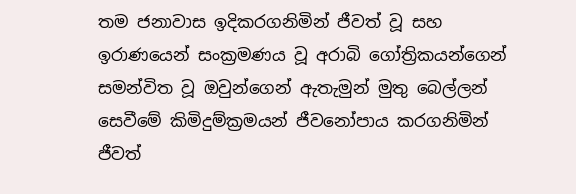තම ජනාවාස ඉදිකරගනිමින් ජීවත් වූ සහ ඉරාණයෙන් සංක්‍රමණය වූ අරාබි ගෝත්‍රිකයන්ගෙන් සමන්විත වූ ඔවුන්ගෙන් ඇතැමුන් මුතු බෙල්ලන් සෙවීමේ කිමිදුම්ක්‍රමයන් ජීවනෝපාය කරගනිමින් ජීවත්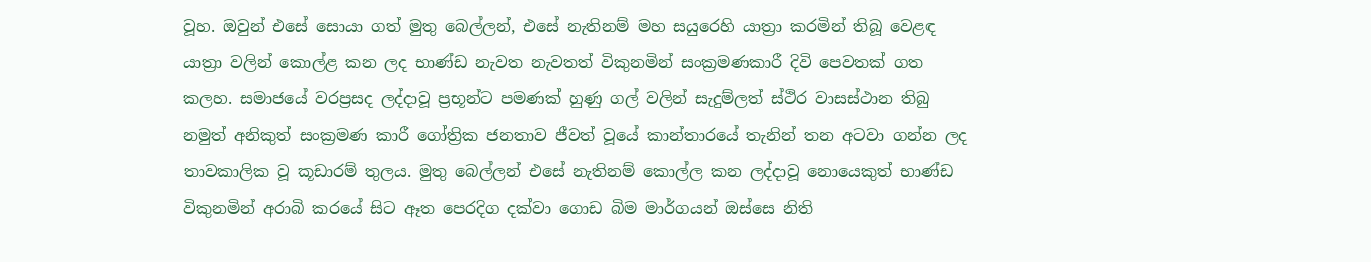වූහ. ඔවුන් එසේ සොයා ගත් මුතු බෙල්ලන්, එසේ නැතිනම් මහ සයුරෙහි යාත්‍රා කරමින් තිබූ වෙළඳ යාත්‍රා වලින් කොල්ළ කන ලද භාණ්ඩ නැවත නැවතත් විකුනමින් සංක්‍රමණකාරී දිවි පෙවතක් ගත කලහ. සමාජයේ වරප්‍රසද ලද්දාවූ ප්‍රභූන්ට පමණක් හුණු ගල් වලින් සැදුම්ලත් ස්ථිර වාසස්ථාන තිබු නමුත් අනිකුත් සංක්‍රමණ කාරී ගෝත්‍රික ජනතාව ජීවත් වූයේ කාන්තාරයේ තැනින් තන අටවා ගන්න ලද තාවකාලික වූ කූඩාරම් තුලය. මුතු බෙල්ලන් එසේ නැතිනම් කොල්ල කන ලද්දාවූ නොයෙකුත් භාණ්ඩ විකුනමින් අරාබි කරයේ සිට ඈත පෙරදිග දක්වා ගොඩ බිම මාර්ගයන් ඔස්සෙ නිති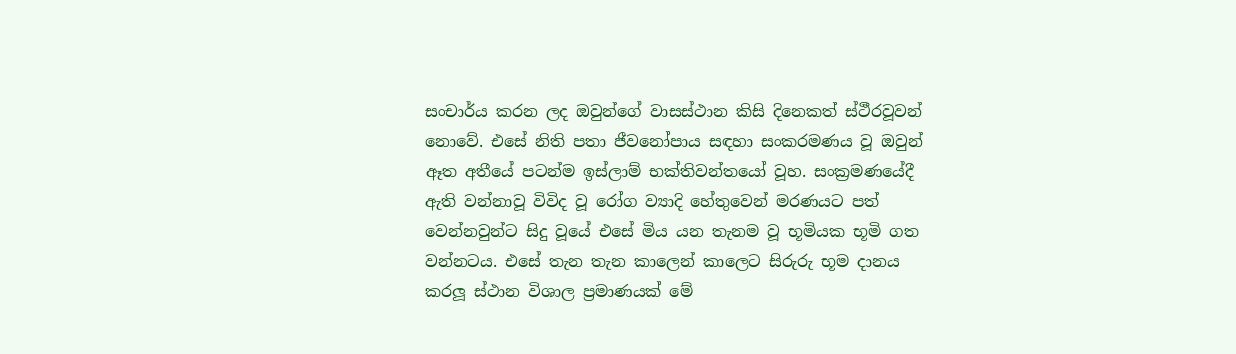සංචාර්ය කරන ලද ඔවුන්ගේ වාසස්ථාන කිසි දිනෙකත් ස්ථීරවූවන් නොවේ. එසේ නිති පතා ජීවනෝපාය සඳහා සංකරමණය වූ ඔවුන් ඈත අතීයේ පටන්ම ඉස්ලාම් භක්තිවන්තයෝ වූහ. සංක්‍රමණයේදී ඇති වන්නාවූ විවිද වූ රෝග ව්‍යාදි හේතුවෙන් මරණයට පත් වෙන්නවුන්ට සිදු වූයේ එසේ මිය යන තැනම වූ භූමියක භූමි ගත වන්නටය. එසේ තැන තැන කාලෙන් කාලෙට සිරුරු භූම දානය කරලූ ස්ථාන විශාල ප්‍රමාණයක් මේ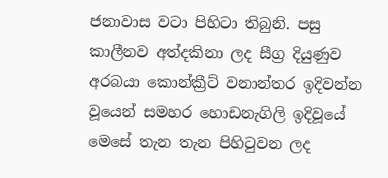ජනාවාස වටා පිහිටා තිබුනි. පසු කාලීනව අත්දකිනා ලද සීග්‍ර දියුණුව අරබයා කොන්ක්‍රීට් වනාන්තර ඉදිවන්න වූයෙන් සමහර හොඩනැගිලි ඉදිවූයේ මෙසේ තැන තැන පිහිටුවන ලද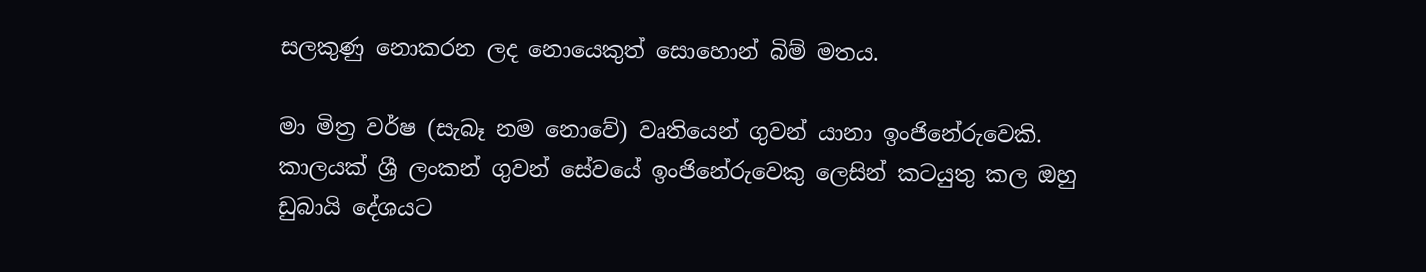සලකුණු නොකරන ලද නොයෙකුත් සොහොන් බිම් මතය.

මා මිත්‍ර වර්ෂ (සැබෑ නම නොවේ) වෘතියෙන් ගුවන් යානා ඉංජිනේරුවෙකි. කාලයක් ශ්‍රී ලංකන් ගුවන් සේවයේ ඉංජිනේරුවෙකු ලෙසින් කටයුතු කල ඔහු ඩුබායි දේශයට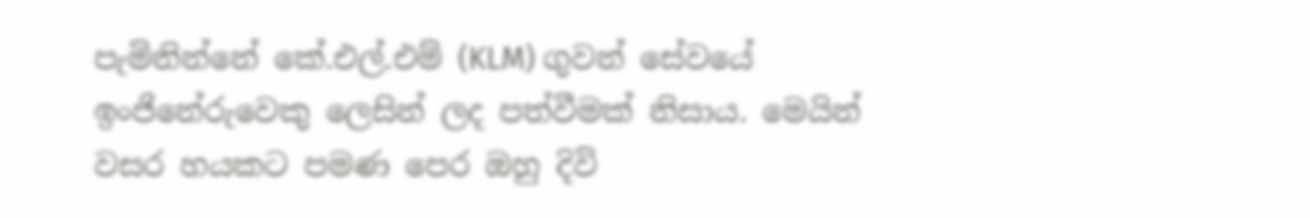පැමිනින්නේ කේ.එල්.එම් (KLM) ගුවන් සේවයේ ඉංජිනේරුවෙකු ලෙසින් ලද පත්වීමක් නිසාය. මෙයින් වසර හයකට පමණ පෙර ඔහු දිවි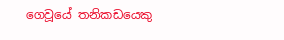ගෙවූයේ තනිකඩයෙකු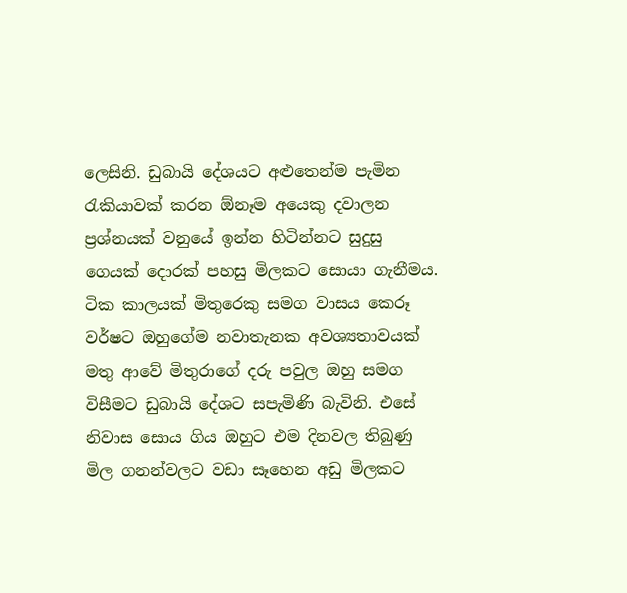ලෙසිනි. ඩුබායි දේශයට අළුතෙන්ම පැමින රැකියාවක් කරන ඕනෑම අයෙකු දවාලන ප්‍රශ්නයක් වනුයේ ඉන්න හිටින්නට සුදුසු ගෙයක් දොරක් පහසු මිලකට සොයා ගැනීමය. ටික කාලයක් මිතුරෙකු සමග වාසය කෙරූ වර්ෂට ඔහුගේම නවාතැනක අවශ්‍යතාවයක් මතු ආවේ මිතුරාගේ දරු පවුල ඔහු සමග විසීමට ඩුබායි දේශට සපැමිණි බැවිනි. එසේ නිවාස සොය ගිය ඔහුට එම දිනවල තිබුණු මිල ගනන්වලට වඩා සෑහෙන අඩු මිලකට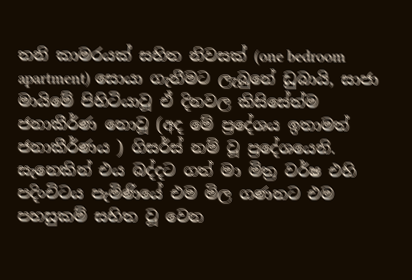තනි කාමරයක් සහිත නිවසක් (one bedroom apartment) සොයා ගැනීමට ලැබුනේ ඩුබායි, සාජා මායිමේ පිහිටියාවූ ඒ දිනවල කිසිසේත්ම ජනාකීර්ණ නොවූ (අද මේ ප්‍රදේශය ඉතාමත් ජනාකීර්ණය ) ගිසර්ස් නම් වූ ප්‍රදේශයෙනි. සැනෙකින් එය බද්දට ගත් මා මිත්‍ර වර්ෂ එහි පදිංචිටය පැමිණියේ එම මිල ගණනට එම පහසුකම් සහිත වූ වෙන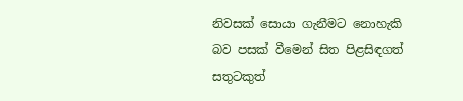නිවසක් සොයා ගැනීමට නොහැකි බව පසක් වීමෙන් සිත පිළසිඳගත් සතුටකුත්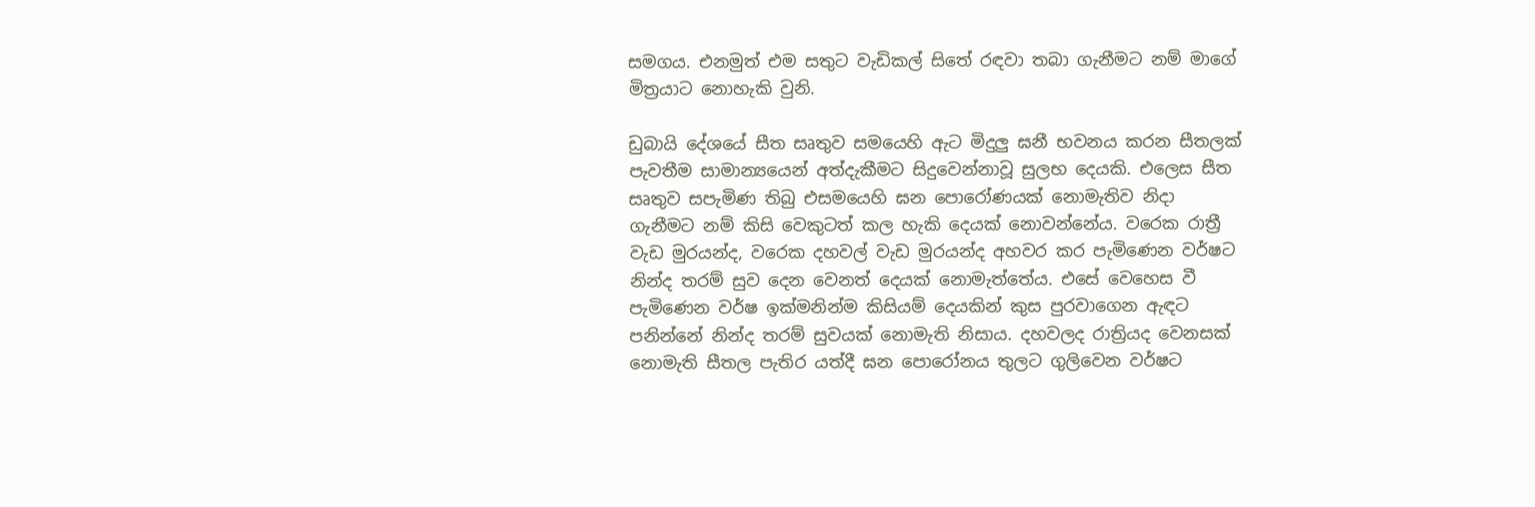සමගය. එනමුත් එම සතුට වැඩිකල් සිතේ රඳවා තබා ගැනීමට නම් මාගේ මිත්‍රයාට නොහැකි වුනි.

ඩුබායි දේශයේ සීත සෘතුව සමයෙහි ඇට මිදුලු ඝනී භවනය කරන සීතලක් පැවතීම සාමාන්‍යයෙන් අත්දැකීමට සිදුවෙන්නාවූ සුලභ දෙයකි. එලෙස සීත සෘතුව සපැමිණ තිබු එසමයෙහි ඝන පොරෝණයක් නොමැතිව නිදා ගැනීමට නම් කිසි වෙකුටත් කල හැකි දෙයක් නොවන්නේය. වරෙක රාත්‍රී වැඩ මුරයන්ද, වරෙක දහවල් වැඩ මුරයන්ද අහවර කර පැමිණෙන වර්ෂට නින්ද තරම් සුව දෙන වෙනත් දෙයක් නොමැත්තේය. එසේ වෙහෙස වී පැමිණෙන වර්ෂ ඉක්මනින්ම කිසියම් දෙයකින් කුස පුරවාගෙන ඇඳට පනින්නේ නින්ද තරම් සුවයක් නොමැති නිසාය. දහවලද රාත්‍රියද වෙනසක් නොමැති සීතල පැතිර යත්දී ඝන පොරෝනය තුලට ගුලිවෙන වර්ෂට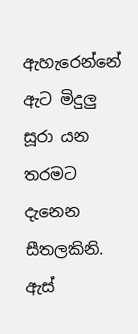ඇහැරෙන්නේ ඇට මිදුලු සූරා යන තරමට දැනෙන සීතලකිනි. ඇස්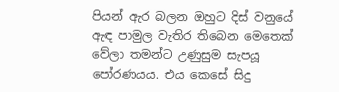පියන් ඇර බලන ඔහුට දිස් වනුයේ ඇඳ පාමුල වැතිර තිබෙන මෙතෙක් වේලා තමන්ට උණුසුම සැපයූ පෝරණයය. එය කෙසේ සිදු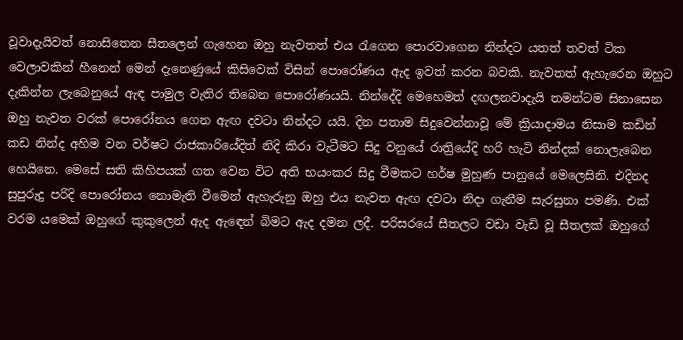වූවාදැයිවත් නොසිතෙන සීතලෙන් ගැහෙන ඔහු නැවතත් එය රැගෙන පොරවාගෙන නින්දට යතත් තවත් ටික වෙලාවකින් හීනෙන් මෙන් දැනෙණුයේ කිසිවෙක් විසින් පොරෝණය ඇද ඉවත් කරන බවකි. නැවතත් ඇහැරෙන ඔහුට දැකින්න ලැබෙනුයේ ඇඳ පාමුල වැතිර තිබෙන පොරෝණයයි. නින්දේදි මෙහෙමත් දඟලනවාදැයි තමන්ටම සිනාසෙන ඔහු නැවත වරක් පොරෝනය ගෙන ඇඟ දවටා නින්දට යයි. දින පතාම සිදුවෙන්නාවූ මේ ක්‍රියාදාමය නිසාම කඩින් කඩ නින්ද අහිම වන වර්ෂට රාජකාරියේදිත් නිදි කිරා වැටීමට සිදු වනුයේ රාත්‍රියේදි හරි හැටි නින්දක් නොලැබෙන හෙයිනෙ. මෙසේ සති කිහිපයක් ගත වෙන විට අති භයංකර සිදු වීමකට හර්ෂ මුහුණ පානුයේ මෙලෙසිනි. එදිනද සුපුරුදු පරිදි පොරෝනය නොමැති වීමෙන් ඇහැරුනු ඔහු එය නැවත ඇඟ දවටා නිදා ගැනීම සැරසුනා පමණි. එක් වරම යමෙක් ඔහුගේ කුකුලෙන් ඇද ඇඳෙන් බිමට ඇද දමන ලදී. පරිසරයේ සීතලට වඩා වැඩි වූ සීතලක් ඔහුගේ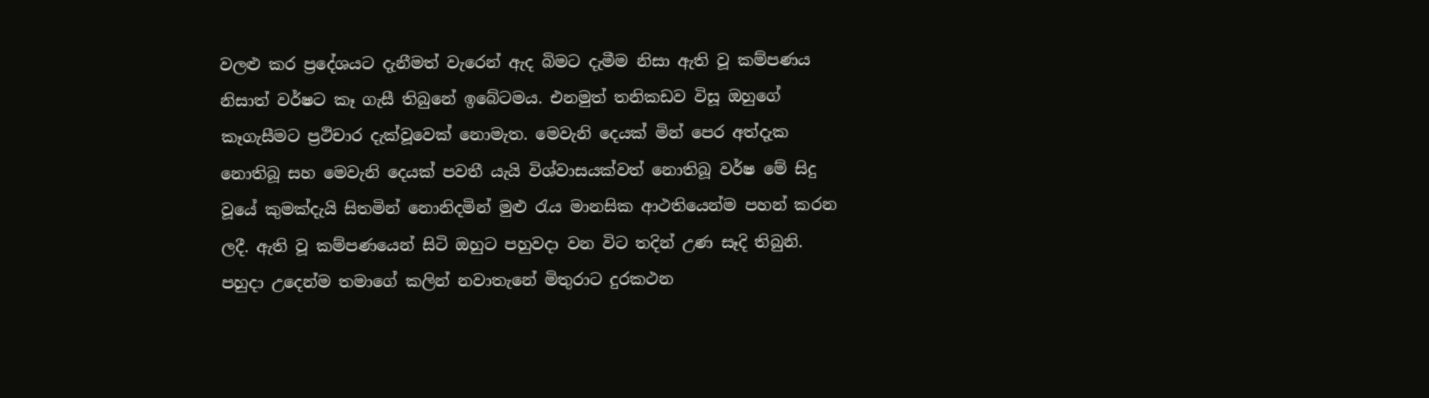වලළු කර ප්‍රදේශයට දැනීමත් වැරෙන් ඇද බිමට දැමීම නිසා ඇති වූ කම්පණය නිසාත් වර්ෂට කෑ ගැසී තිබුනේ ඉබේටමය. එනමුත් තනිකඩව විසූ ඔහුගේ කෑගැසීමට ප්‍රථිචාර දැක්වූවෙක් නොමැත. මෙවැනි දෙයක් මින් පෙර අත්දැක නොතිබූ සහ මෙවැනි දෙයක් පවතී යැයි විශ්වාසයක්වත් නොතිබූ වර්ෂ මේ සිදු වූයේ කුමක්දැයි සිතමින් නොනිදමින් මුළු රැය මානසික ආථතියෙන්ම පහන් කරන ලදී. ඇති වූ කම්පණයෙන් සිටි ඔහුට පහුවදා වන විට තදින් උණ සෑදි තිබුනි. පහුදා උදෙන්ම තමාගේ කලින් නවාතැනේ මිතුරාට දුරකථන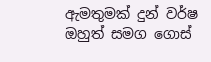ඇමතුමක් දුන් වර්ෂ ඔහුත් සමග ගොස්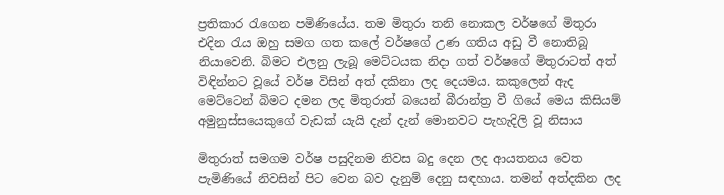ප්‍රතිකාර රැගෙන පමිණියේය. තම මිතුරා තනි නොකල වර්ෂගේ මිතුරා එදින රැය ඔහු සමග ගත කලේ වර්ෂගේ උණ ගතිය අඩු වී නොතිබූ නියාවෙනි. බිමට එලනු ලැබූ මෙට්ටයක නිදා ගත් වර්ෂගේ මිතුරාටත් අත් විඳින්නට වූයේ වර්ෂ විසින් අත් දකිනා ලද දෙයමය. කකුලෙන් ඇද මෙට්ටෙන් බිමට දමන ලද මිතුරාත් බයෙන් බීරාන්ත්‍ර වී ගියේ මෙය කිසියම් අමුනුස්සයෙකුගේ වැඩක් යැයි දැන් දැන් මොනවට පැහැදිලි වූ නිසාය

මිතුරාත් සමගම වර්ෂ පසුදිනම නිවස බදු දෙන ලද ආයතනය වෙත පැමිණියේ නිවසින් පිට වෙන බව දැනුම් දෙනු සඳහාය. තමන් අත්දකින ලද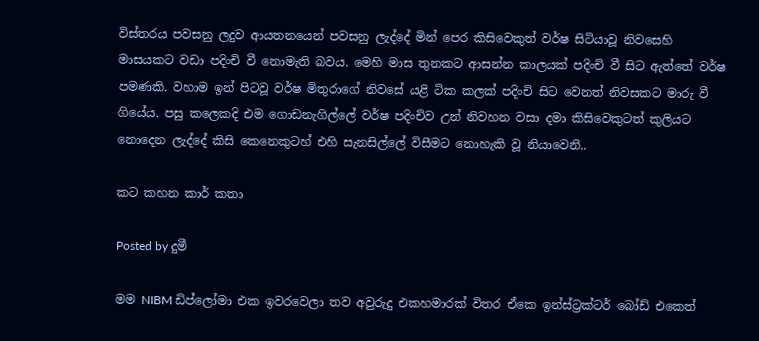විස්තරය පවසනු ලදුව ආයතනයෙන් පවසනු ලැද්දේ මින් පෙර කිසිවෙකුත් වර්ෂ සිටියාවූ නිවසෙහි මාසයකට වඩා පදිංචි වී නොමැති බවය. මෙහි මාස තුනකට ආසන්න කාලයක් පදිංචි වී සිට ඇත්තේ වර්ෂ පමණකි. වහාම ඉන් පිටවූ වර්ෂ මිතුරාගේ නිවසේ යළි ටික කලක් පදිංචි සිට වෙනත් නිවසකට මාරු වී ගියේය. පසු කලෙකදි එම ගොඩනැගිල්ලේ වර්ෂ පදිංචිව උන් නිවහන වසා දමා කිසිවෙකුටත් කුලියට නොදෙන ලැද්දේ කිසි කෙනෙකුටහ් එහි සැනසිල්ලේ විසීමට නොහැකි වූ නියාවෙනි..

කට කහන කාර් කතා

Posted by දුමී

මම NIBM ඩිප්ලෝමා එක ඉවරවෙලා තව අවුරුදු එකහමාරක් විතර ඒකෙ ඉන්ස්ට්‍රක්ටර් බෝඩ් එකෙත්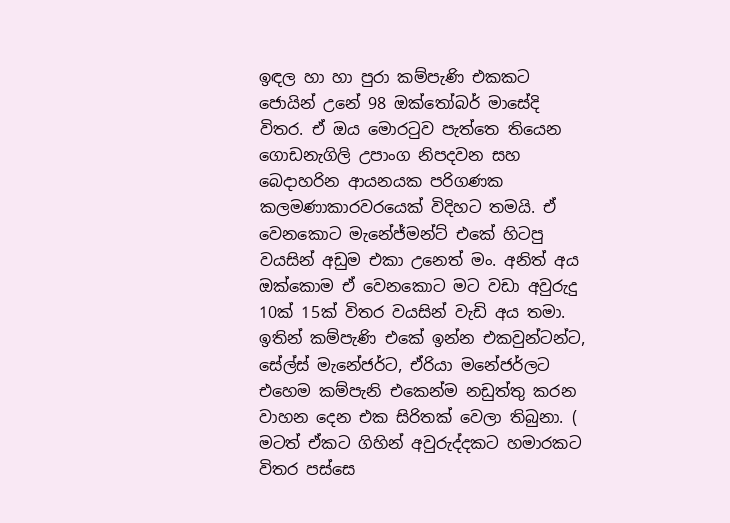ඉඳල හා හා පුරා කම්පැණි එකකට ජොයින් උනේ 98 ඔක්තෝබර් මාසේදි විතර. ඒ ඔය මොරටුව පැත්තෙ තියෙන ගොඩනැගිලි උපාංග නිපදවන සහ බෙදාහරින ආයනයක පරිගණක කලමණාකාරවරයෙක් විදිහට තමයි. ඒ වෙනකොට මැනේජ්මන්ට් එකේ හිටපු වයසින් අඩුම එකා උනෙත් මං. අනිත් අය ඔක්කොම ඒ වෙනකොට මට වඩා අවුරුදු 10ක් 15ක් විතර වයසින් වැඩි අය තමා. ඉතින් කම්පැණි එකේ ඉන්න එකවුන්ටන්ට, සේල්ස් මැනේජර්ට, ඒරියා මනේජර්ලට එහෙම කම්පැනි එකෙන්ම නඩුත්තු කරන වාහන දෙන එක සිරිතක් වෙලා තිබුනා. ( මටත් ඒකට ගිහින් අවුරුද්දකට හමාරකට විතර පස්සෙ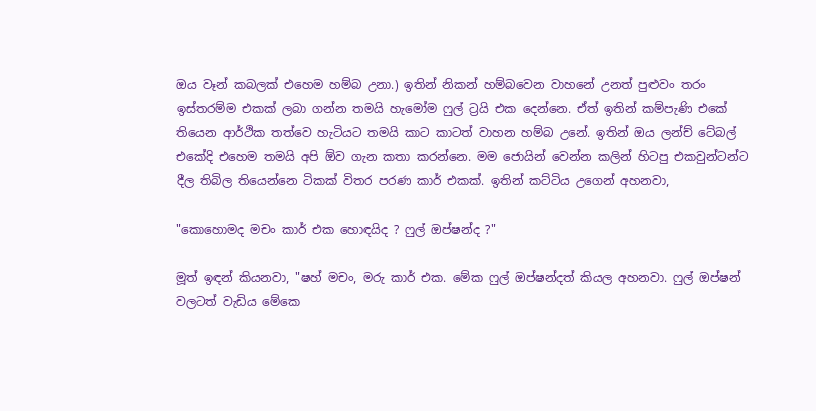ඔය වෑන් කබලක් එහෙම හම්බ උනා.) ඉතින් නිකන් හම්බවෙන වාහනේ උනත් පුළුවං තරං ඉස්තරම්ම එකක් ලබා ගන්න තමයි හැමෝම ෆුල් ට්‍රයි එක දෙන්නෙ. ඒත් ඉතින් කම්පැණි එකේ තියෙන ආර්ථික තත්වෙ හැටියට තමයි කාට කාටත් වාහන හම්බ උනේ. ඉතින් ඔය ලන්ච් ටේබල් එකේදි එහෙම තමයි අපි ඕව ගැන කතා කරන්නෙ. මම ජොයින් වෙන්න කලින් හිටපු එකවුන්ටන්ට දීල තිබිල තියෙන්නෙ ටිකක් විතර පරණ කාර් එකක්. ඉතින් කට්ටිය උගෙන් අහනවා,

"කොහොමද මචං කාර් එක හොඳයිද ? ෆුල් ඔප්ෂන්ද ?"

මූත් ඉඳන් කියනවා, "ෂහ් මචං, මරු කාර් එක. මේක ෆුල් ඔප්ෂන්දත් කියල අහනවා. ෆුල් ඔප්ෂන් වලටත් වැඩිය මේකෙ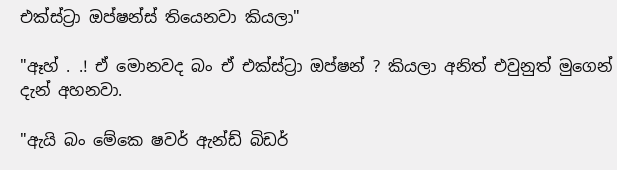එක්ස්ට්‍රා ඔප්ෂන්ස් තියෙනවා කියලා"

"ඈහ් . .! ඒ මොනවද බං ඒ එක්ස්ට්‍රා ඔප්ෂන් ? කියලා අනිත් එවුනුත් මුගෙන් දැන් අහනවා.

"ඇයි බං මේකෙ ෂවර් ඇන්ඩ් බිඩර්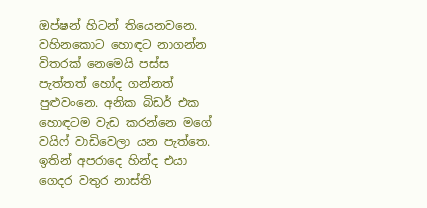ඔප්ෂන් හිටන් තියෙනවනෙ. වහිනකොට හොඳට නාගන්න විතරක් නෙමෙයි පස්ස පැත්තත් හෝද ගන්නත් පුළුවංනෙ. අනික බිඩර් එක හොඳටම වැඩ කරන්නෙ මගේ වයිෆ් වාඩිවෙලා යන පැත්තෙ. ඉතින් අපරාදෙ හින්ද එයා ගෙදර වතුර නාස්ති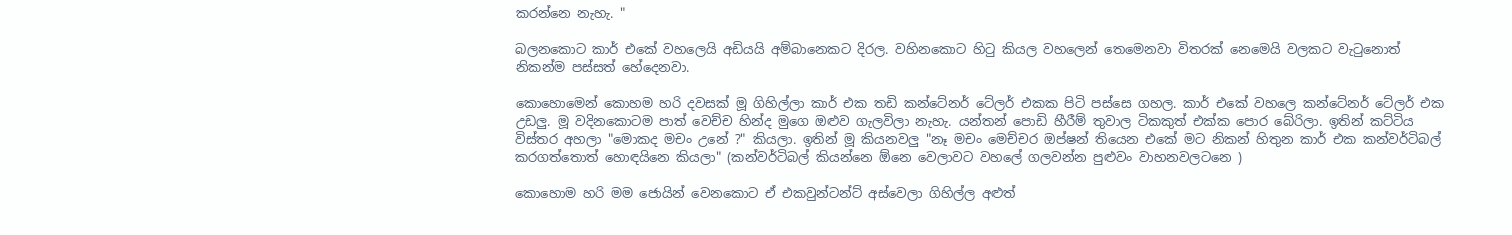කරන්නෙ නැහැ. "

බලනකොට කාර් එකේ වහලෙයි අඩියයි අම්බානෙකට දිරල. වහිනකොට හිටු කියල වහලෙන් තෙමෙනවා විතරක් නෙමෙයි වලකට වැටුනොත් නිකන්ම පස්සත් හේදෙනවා.

කොහොමෙන් කොහම හරි දවසක් මූ ගිහිල්ලා කාර් එක තඩි කන්ටේනර් ටේලර් එකක පිටි පස්සෙ ගහල. කාර් එකේ වහලෙ කන්ටේනර් ටේලර් එක උඩලු. මූ වදිනකොටම පාත් වෙච්ච හින්ද මුගෙ ඔළුව ගැලවිලා නැහැ. යන්තන් පොඩි හීරීම් තුවාල ටිකකුත් එක්ක පොර බේරිලා. ඉතින් කට්ටිය විස්තර අහලා "මොකද මචං උනේ ?" කියලා. ඉතින් මූ කියනවලු "නෑ මචං මෙච්චර ඔප්ෂන් තියෙන එකේ මට නිකන් හිතුන කාර් එක කන්වර්ටිබල් කරගත්තොත් හොඳයිනෙ කියලා" (කන්වර්ටිබල් කියන්නෙ ඕනෙ වෙලාවට වහලේ ගලවන්න පුළුවං වාහනවලටනෙ )

කොහොම හරි මම ජොයින් වෙනකොට ඒ එකවුන්ටන්ට් අස්වෙලා ගිහිල්ල අළුත්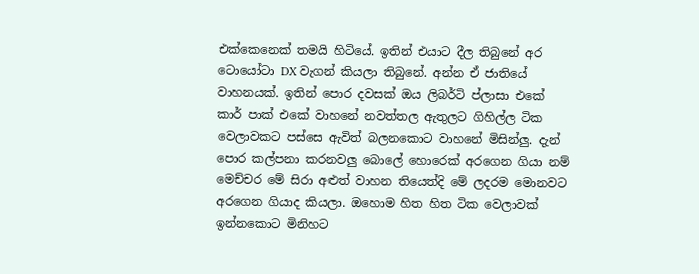එක්කෙනෙක් තමයි හිටියේ. ඉතින් එයාට දීල තිබුනේ අර ටොයෝටා DX වැගන් කියලා තිබුනේ. අන්න ඒ ජාතියේ වාහනයක්. ඉතින් පොර දවසක් ඔය ලිබර්ටි ප්ලාසා එකේ කාර් පාක් එකේ වාහනේ නවත්තල ඇතුලට ගිහිල්ල ටික වෙලාවකට පස්සෙ ඇවිත් බලනකොට වාහනේ මිසින්ලු. දැන් පොර කල්පනා කරනවලු බොලේ හොරෙක් අරගෙන ගියා නම් මෙච්චර මේ සිරා අළුත් වාහන තියෙත්දි මේ ලදරම මොනවට අරගෙන ගියාද කියලා. ඔහොම හිත හිත ටික වෙලාවක් ඉන්නකොට මිනිහට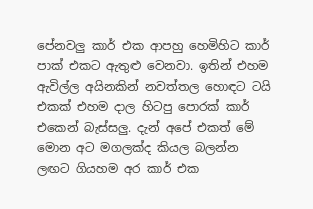පේනවලු කාර් එක ආපහු හෙමිහිට කාර් පාක් එකට ඇතුළු වෙනවා. ඉතින් එහම ඇවිල්ල අයිනකින් නවත්තල හොඳට ටයි එකක් එහම දාල හිටපු පොරක් කාර් එකෙන් බැස්සලු. දැන් අපේ එකත් මේ මොන අට මගලක්ද කියල බලන්න ලඟට ගියහම අර කාර් එක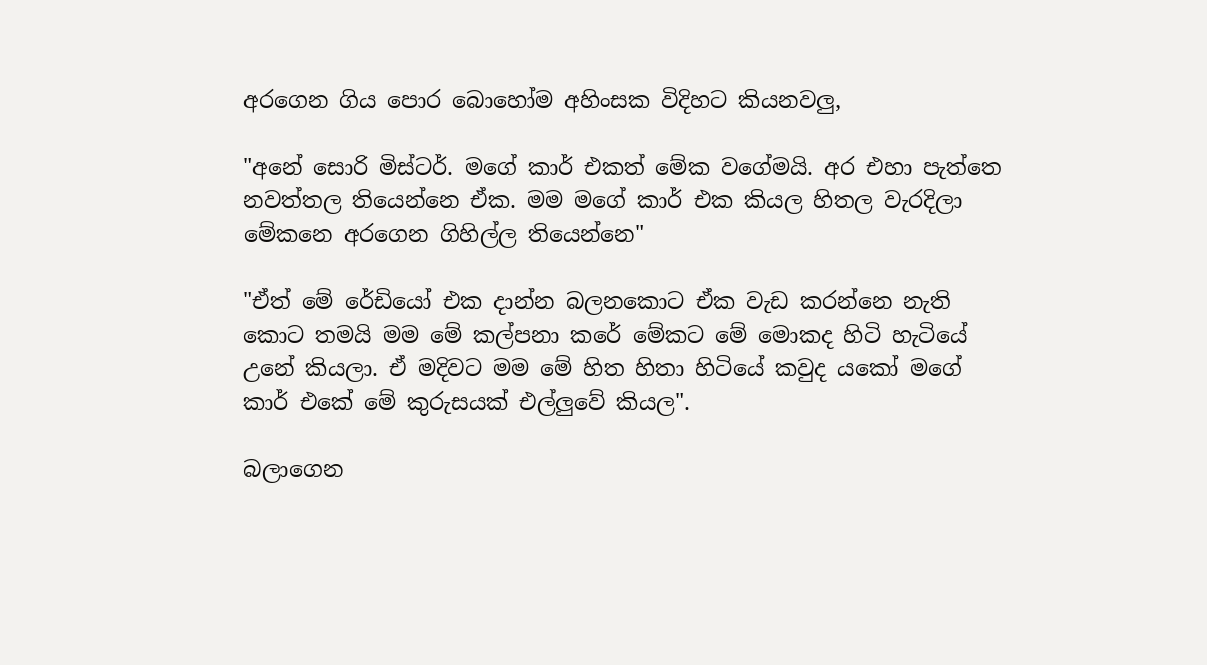අරගෙන ගිය පොර බොහෝම අහිංසක විදිහට කියනවලු,

"අනේ සොරි මිස්ටර්. මගේ කාර් එකත් මේක වගේමයි. අර එහා පැත්තෙ නවත්තල තියෙන්නෙ ඒක. මම මගේ කාර් එක කියල හිතල වැරදිලා මේකනෙ අරගෙන ගිහිල්ල තියෙන්නෙ"

"ඒත් මේ රේඩියෝ එක දාන්න බලනකොට ඒක වැඩ කරන්නෙ නැති කොට තමයි මම මේ කල්පනා කරේ මේකට මේ මොකද හිටි හැටියේ උනේ කියලා. ඒ මදිවට මම මේ හිත හිතා හිටියේ කවුද යකෝ මගේ කාර් එකේ මේ කුරුසයක් එල්ලුවේ කියල".

බලාගෙන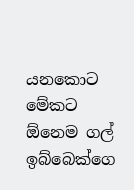යනකොට මේකට ඕනෙම ගල් ඉබ්බෙක්ගෙ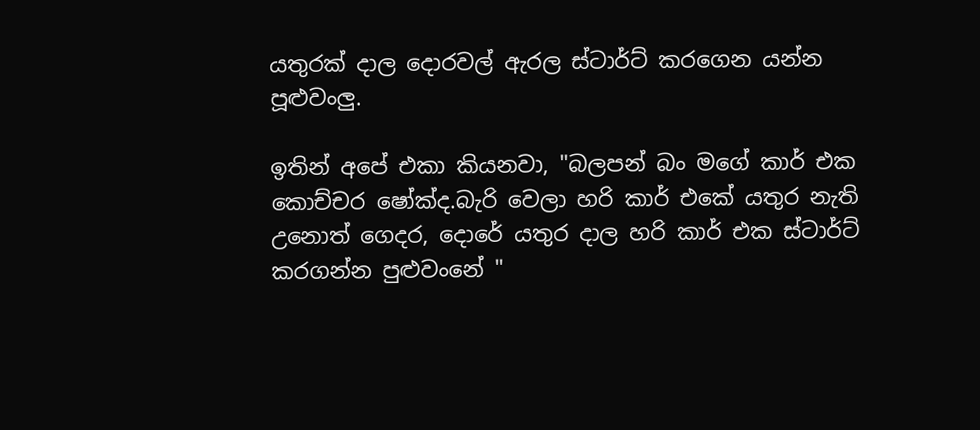යතුරක් දාල දොරවල් ඇරල ස්ටාර්ට් කරගෙන යන්න පූළුවංලු.

ඉතින් අපේ එකා කියනවා, "බලපන් බං මගේ කාර් එක කොච්චර ෂෝක්ද.බැරි වෙලා හරි කාර් එකේ යතුර නැති උනොත් ගෙදර, දොරේ යතුර දාල හරි කාර් එක ස්ටාර්ට් කරගන්න පුළුවංනේ "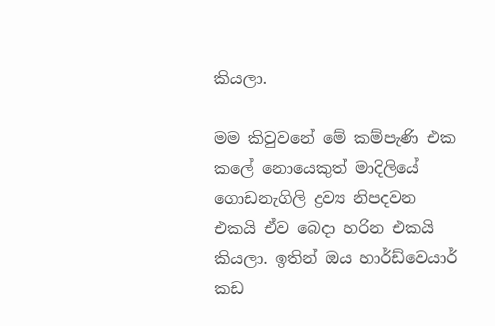කියලා.

මම කිවුවනේ මේ කම්පැණි එක කලේ නොයෙකුත් මාදිලියේ ගොඩනැගිලි ද්‍රව්‍ය නිපදවන එකයි ඒව බෙදා හරින එකයි කියලා. ඉතින් ඔය හාර්ඩ්වෙයාර් කඩ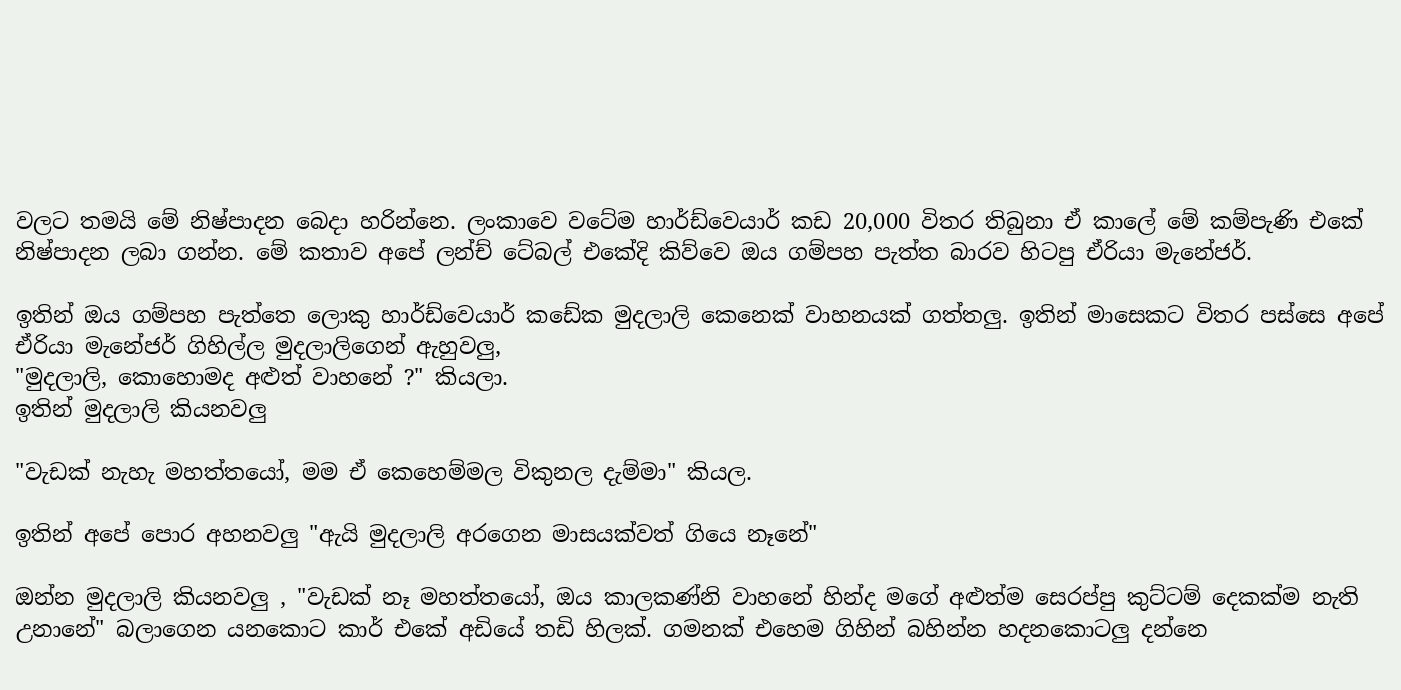වලට තමයි මේ නිෂ්පාදන බෙදා හරින්නෙ. ලංකාවෙ වටේම හාර්ඩ්වෙයාර් කඩ 20,000 විතර තිබුනා ඒ කාලේ මේ කම්පැණි එකේ නිෂ්පාදන ලබා ගන්න. මේ කතාව අපේ ලන්ච් ටේබල් එකේදි කිව්වෙ ඔය ගම්පහ පැත්ත බාරව හිටපු ඒරියා මැනේජර්.

ඉතින් ඔය ගම්පහ පැත්තෙ ලොකු හාර්ඩ්වෙයාර් කඩේක මුදලාලි කෙනෙක් වාහනයක් ගත්තලු. ඉතින් මාසෙකට විතර පස්සෙ අපේ ඒරියා මැනේජර් ගිහිල්ල මුදලාලිගෙන් ඇහුවලු,
"මුදලාලි, කොහොමද අළුත් වාහනේ ?" කියලා.
ඉතින් මුදලාලි කියනවලු

"වැඩක් නැහැ මහත්තයෝ, මම ඒ කෙහෙම්මල විකුනල දැම්මා" කියල.

ඉතින් අපේ පොර අහනවලු "ඇයි මුදලාලි අරගෙන මාසයක්වත් ගියෙ නෑනේ"

ඔන්න මුදලාලි කියනවලු , "වැඩක් නෑ මහත්තයෝ, ඔය කාලකණ්නි වාහනේ හින්ද මගේ අළුත්ම සෙරප්පු කුට්ටම් දෙකක්ම නැති උනානේ" බලාගෙන යනකොට කාර් එකේ අඩියේ තඩි හිලක්. ගමනක් එහෙම ගිහින් බහින්න හදනකොටලු දන්නෙ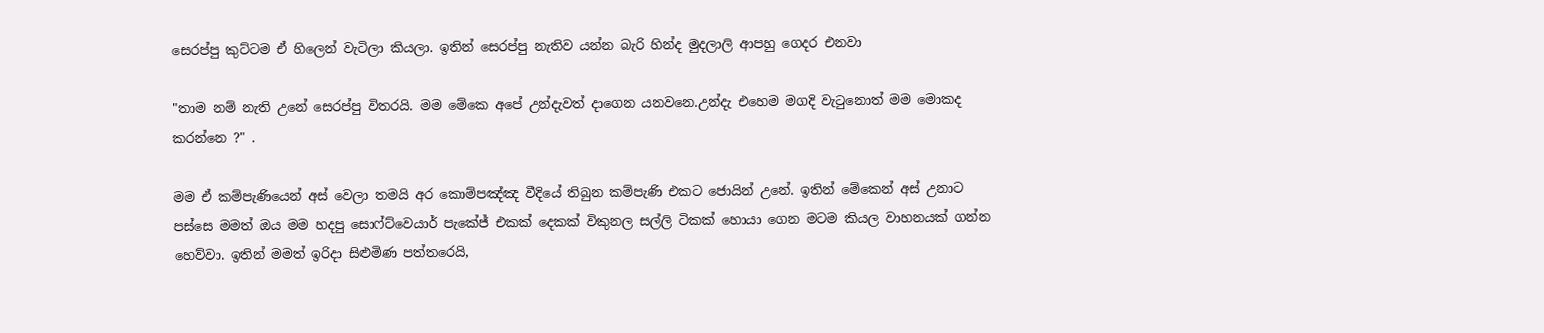සෙරප්පු කුට්ටම ඒ හිලෙන් වැටිලා කියලා. ඉතින් සෙරප්පු නැතිව යන්න බැරි හින්ද මුදලාලි ආපහු ගෙදර එනවා

"තාම නම් නැති උනේ සෙරප්පු විතරයි. මම මේකෙ අපේ උන්දැවත් දාගෙන යනවනෙ.උන්දැ එහෙම මගදි වැටුනොත් මම මොකද කරන්නෙ ?" .

මම ඒ කම්පැණියෙන් අස් වෙලා තමයි අර කොම්පඤ්ඤ වීදියේ තිබුන කම්පැණි එකට ජොයින් උනේ. ඉතින් මේකෙන් අස් උනාට පස්සෙ මමත් ඔය මම හදපු සොෆ්ට්වෙයාර් පැකේජ් එකක් දෙකක් විකුනල සල්ලි ටිකක් හොයා ගෙන මටම කියල වාහනයක් ගන්න හෙව්වා. ඉතින් මමත් ඉරිදා සිළුමිණ පත්තරෙයි,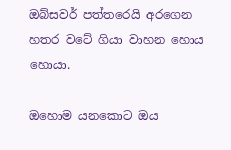ඔබ්සවර් පත්තරෙයි අරගෙන හතර වටේ ගියා වාහන හොය හොයා.

ඔහොම යනකොට ඔය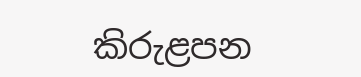කිරුළපන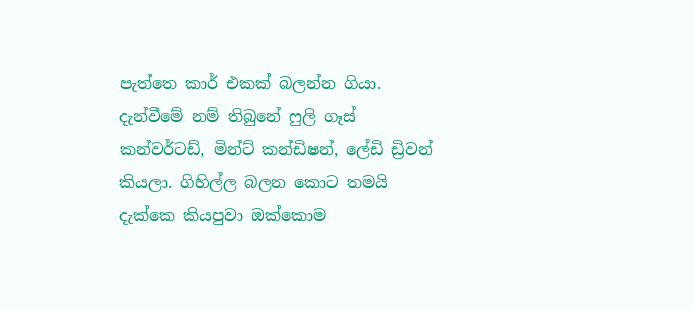පැත්තෙ කාර් එකක් බලන්න ගියා. දැන්වීමේ නම් තිබුනේ ෆුලි ගෑස් කන්වර්ටඩ්, මින්ට් කන්ඩිෂන්, ලේඩි ඩ්‍රිවන් කියලා. ගිහිල්ල බලන කොට තමයි දැක්කෙ කියපුවා ඔක්කොම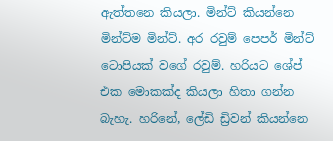ඇත්තනෙ කියලා. මින්ට් කියන්නෙ මින්ට්ම මින්ට්. අර රවුම් පෙපර් මින්ට් ටොපියක් වගේ රවුම්. හරියට ශේප් එක මොකක්ද කියලා හිතා ගන්න බැහැ. හරිනේ, ලේඩි ඩ්‍රිවන් කියන්නෙ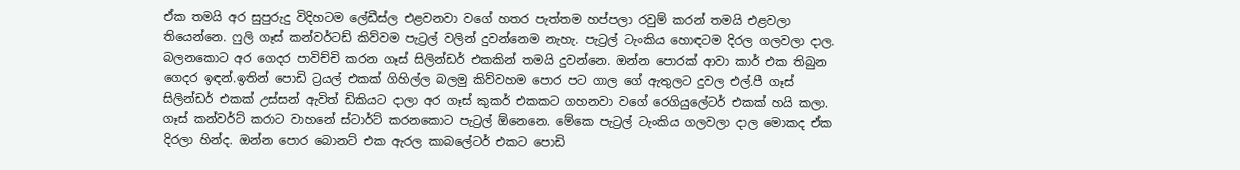ඒක තමයි අර සුපුරුදු විදිහටම ලේඩීස්ල එළවනවා වගේ හතර පැත්තම හප්පලා රවුම් කරන් තමයි එළවලා තියෙන්නෙ. ෆුලි ගෑස් කන්වර්ටඩ් කිව්වම පැට්‍රල් වලින් දුවන්නෙම නැහැ. පැට්‍රල් ටැංකිය හොඳටම දිරල ගලවලා දාල. බලනකොට අර ගෙදර පාවිච්චි කරන ගෑස් සිලින්ඩර් එකකින් තමයි දුවන්නෙ. ඔන්න පොරක් ආවා කාර් එක තිබුන ගෙදර ඉඳන්.ඉතින් පොඩි ට්‍රයල් එකක් ගිහිල්ල බලමු කිව්වහම පොර පට ගාල ගේ ඇතුලට දුවල එල්.පී ගෑස් සිලින්ඩර් එකක් උස්සන් ඇවිත් ඩිකියට දාලා අර ගෑස් කුකර් එකකට ගහනවා වගේ රෙගියුලේටර් එකක් හයි කලා. ගෑස් කන්වර්ට් කරාට වාහනේ ස්ටාර්ට් කරනකොට පැට්‍රල් ඕනෙනෙ. මේකෙ පැට්‍රල් ටැංකිය ගලවලා දාල මොකද ඒක දිරලා හින්ද. ඔන්න පොර බොනට් එක ඇරල කාබලේටර් එකට පොඩි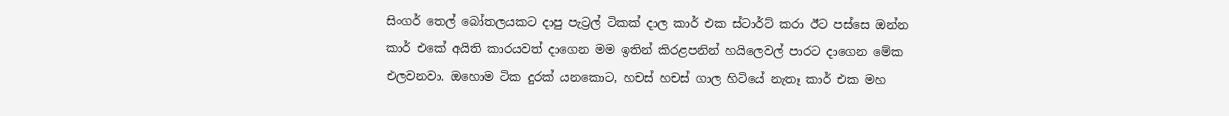සිංගර් තෙල් බෝතලයකට දාපු පැට්‍රල් ටිකක් දාල කාර් එක ස්ටාර්ට් කරා ඊට පස්සෙ ඔන්න කාර් එකේ අයිති කාරයවත් දාගෙන මම ඉතින් කිරළපනින් හයිලෙවල් පාරට දාගෙන මේක එලවනවා. ඔහොම ටික දුරක් යනකොට, හචස් හචස් ගාල හිටියේ නැතෑ කාර් එක මහ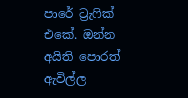පාරේ ට්‍රැෆික් එකේ. ඔන්න අයිති පොරත් ඇවිල්ල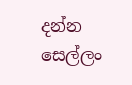දන්න සෙල්ලං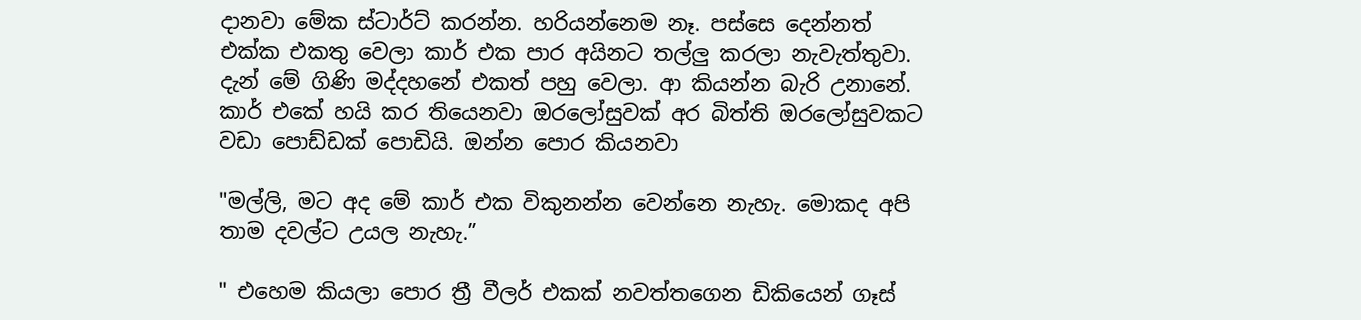දානවා මේක ස්ටාර්ට් කරන්න. හරියන්නෙම නෑ. පස්සෙ දෙන්නත් එක්ක එකතු වෙලා කාර් එක පාර අයිනට තල්ලු කරලා නැවැත්තුවා. දැන් මේ ගිණි මද්දහනේ එකත් පහු වෙලා. ආ කියන්න බැරි උනානේ. කාර් එකේ හයි කර තියෙනවා ඔරලෝසුවක් අර බිත්ති ඔරලෝසුවකට වඩා පොඩ්ඩක් පොඩියි. ඔන්න පොර කියනවා

"මල්ලි, මට අද මේ කාර් එක විකුනන්න වෙන්නෙ නැහැ. මොකද අපි තාම දවල්ට උයල නැහැ.”

" එහෙම කියලා පොර ත්‍රී වීලර් එකක් නවත්තගෙන ඩිකියෙන් ගෑස්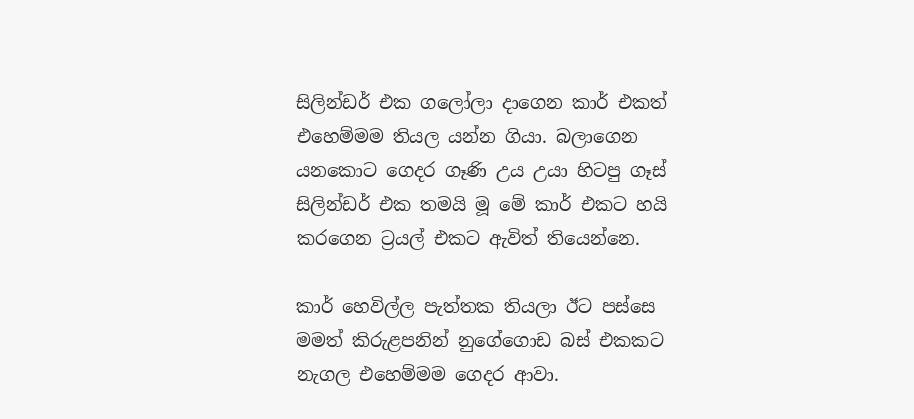සිලින්ඩර් එක ගලෝලා දාගෙන කාර් එකත් එහෙම්මම තියල යන්න ගියා. බලාගෙන යනකොට ගෙදර ගෑණි උය උයා හිටපු ගෑස් සිලින්ඩර් එක තමයි මූ මේ කාර් එකට හයි කරගෙන ට්‍රයල් එකට ඇවිත් තියෙන්නෙ.

කාර් හෙවිල්ල පැත්තක තියලා ඊට පස්සෙ මමත් කිරුළපනින් නුගේගොඩ බස් එකකට නැගල එහෙම්මම ගෙදර ආවා.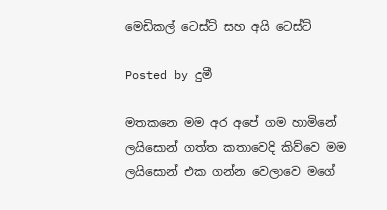මෙඩිකල් ටෙස්ට් සහ අයි ටෙස්ට්

Posted by දුමී

මතකනෙ මම අර අපේ ගම හාමිනේ ලයිසොන් ගත්ත කතාවෙදි කිව්වෙ මම ලයිසොන් එක ගන්න වෙලාවෙ මගේ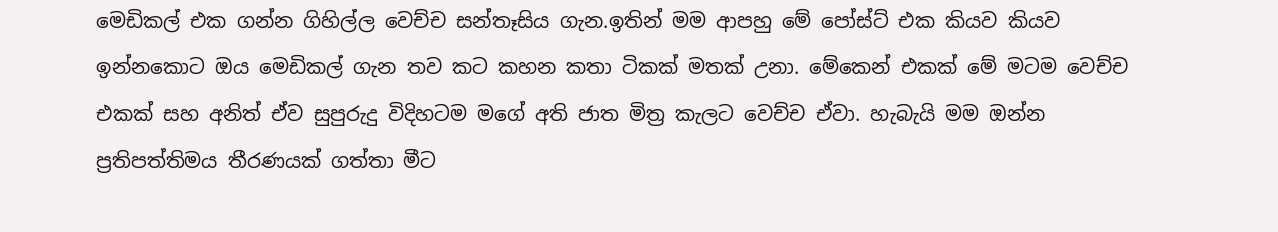මෙඩිකල් එක ගන්න ගිහිල්ල වෙච්ච සන්තෑසිය ගැන.ඉතින් මම ආපහු මේ පෝස්ට් එක කියව කියව ඉන්නකොට ඔය මෙඩිකල් ගැන තව කට කහන කතා ටිකක් මතක් උනා. මේකෙන් එකක් මේ මටම වෙච්ච එකක් සහ අනිත් ඒව සුපුරුදු විදිහටම මගේ අති ජාත මිත්‍ර කැලට වෙච්ච ඒවා. හැබැයි මම ඔන්න ප්‍රතිපත්තිමය තීරණයක් ගත්තා මීට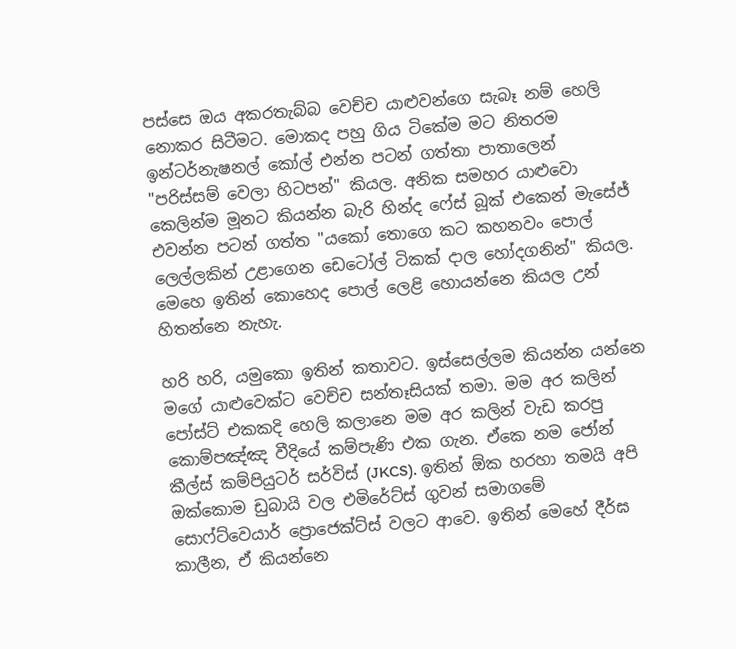පස්සෙ ඔය අකරතැබ්බ වෙච්ච යාළුවන්ගෙ සැබෑ නම් හෙලි නොකර සිටීමට. මොකද පහු ගිය ටිකේම මට නිතරම ඉන්ටර්නැෂනල් කෝල් එන්න පටන් ගත්තා පාතාලෙන් "පරිස්සම් වෙලා හිටපන්" කියල. අනික සමහර යාළුවො කෙලින්ම මූනට කියන්න බැරි හින්ද ෆේස් බූක් එකෙන් මැසේජ් එවන්න පටන් ගත්ත "යකෝ තොගෙ කට කහනවං පොල් ලෙල්ලකින් උළාගෙන ඩෙටෝල් ටිකක් දාල හෝදගනින්" කියල. මෙහෙ ඉතින් කොහෙද පොල් ලෙළි හොයන්නෙ කියල උන් හිතන්නෙ නැහැ.

හරි හරි, යමුකො ඉතින් කතාවට. ඉස්සෙල්ලම කියන්න යන්නෙ මගේ යාළුවෙක්ට වෙච්ච සන්තෑසියක් තමා. මම අර කලින් පෝස්ට් එකකදි හෙලි කලානෙ මම අර කලින් වැඩ කරපු කොම්පඤ්ඤ වීදියේ කම්පැණි එක ගැන. ඒකෙ නම ජෝන් කීල්ස් කම්පියුටර් සර්විස් (JKCS). ඉතින් ඕක හරහා තමයි අපි ඔක්කොම ඩුබායි වල එමිරේට්ස් ගුවන් සමාගමේ සොෆ්ට්වෙයාර් ප්‍රොජෙක්ට්ස් වලට ආවෙ. ඉතින් මෙහේ දීර්ඝ කාලීන, ඒ කියන්නෙ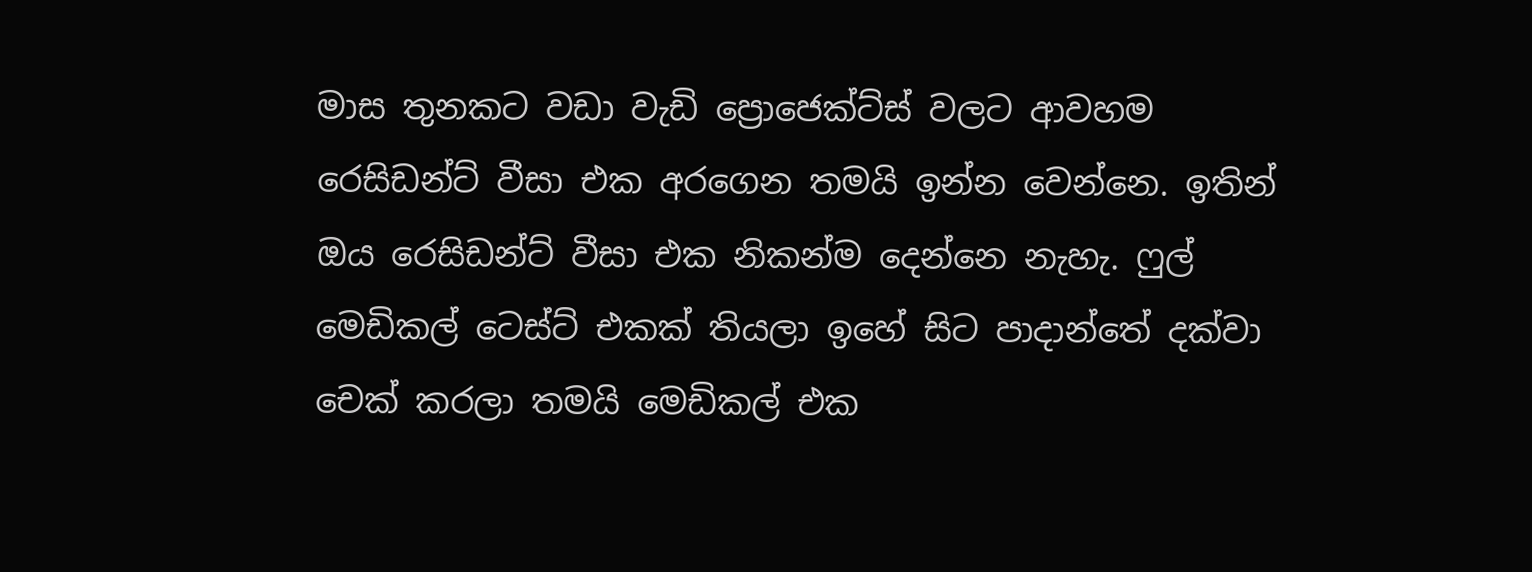මාස තුනකට වඩා වැඩි ප්‍රොජෙක්ට්ස් වලට ආවහම රෙසිඩන්ට් වීසා එක අරගෙන තමයි ඉන්න වෙන්නෙ. ඉතින් ඔය රෙසිඩන්ට් වීසා එක නිකන්ම දෙන්නෙ නැහැ. ෆුල් මෙඩිකල් ටෙස්ට් එකක් තියලා ඉහේ සිට පාදාන්තේ දක්වා චෙක් කරලා තමයි මෙඩිකල් එක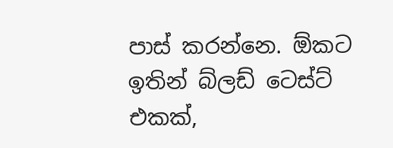පාස් කරන්නෙ. ඕකට ඉතින් බ්ලඩ් ටෙස්ට් එකක්,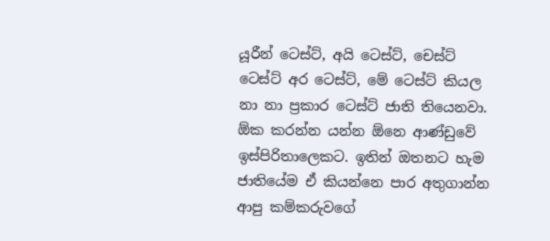යූරීන් ටෙස්ට්, අයි ටෙස්ට්, චෙස්ට් ටෙස්ට් අර ටෙස්ට්, මේ ටෙස්ට් කියල නා නා ප්‍රකාර ටෙස්ට් ජාති තියෙනවා. ඕක කරන්න යන්න ඕනෙ ආණ්ඩුවේ ඉස්පිරිතාලෙකට. ඉතින් ඔතනට හැම ජාතියේම ඒ කියන්නෙ පාර අතුගාන්න ආපු කම්කරුවගේ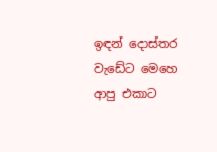ඉඳන් දොස්තර වැඩේට මෙහෙ ආපු එකාට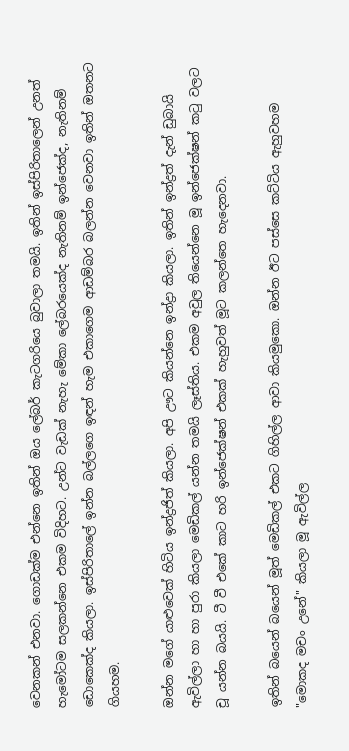වෙනකන් එනවා. ගොඩක්ම එන්නෙ ඉතින් ඔය ලේබර් කැටගරියෙ බුවාලා තමයි. ඉතින් ඉස්පිරිතාලෙන් උනත් හැමෝටම සලකන්නෙ එකම විදිහට. උන්ට වැඩක් නැහැ මේකා ලේබරයෙක්ද නැතිනම් ඉන්ජෙක්ද, නැතිනම් ඩොකෙක්ද කියලා. ඉස්පිරිතාලේ ඉන්න බල්ලගෙ ඉඳන් හැම එකාගෙම ආඩම්බර බලන්න වෙනවා ඉතින් ඔතනට ගියහම.

ඔන්න මගේ යාළුවෙක් හිටිය ඉන්ද්‍රජිත් කියලා. අපි ඌට කියන්නෙ ඉන්ද්‍රා කියලා. ඉතින් ඉන්ද්‍රත් දැන් ඩුබායි ඇවිල්ලා හා හා පුරා කියලා මෙඩිකල් යන්න තමයි ලෑස්තිය. එකම අවුල තියෙන්නෙ මූ ඉන්ජෙක්ෂන් කටු වලට චූ යන්න බයයි. ටී වී එකේ කාට හරි ඉන්ජෙක්ෂන් එකක් හැහුවත් මූට කලන්තෙ හැදෙනවා.

ඉතින් බයෙන් බයෙන් මූත් මෙඩිකල් එකට ගිහිල්ල ආවා කියමුකො. ඔන්න ඊට පස්සෙ කට්ටිය ඇහුවහම "මොකද මචං උනේ" කියලා මූ ඇවිල්ල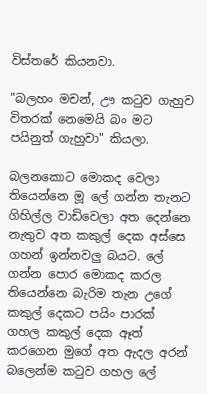විස්තරේ කියනවා.

"බලහං මචන්, ඌ කටුව ගැහුව විතරක් නෙමෙයි බං මට පයිනුත් ගැහුවා" කියලා.

බලනකොට මොකද වෙලා තියෙන්නෙ මූ ලේ ගන්න තැනට ගිහිල්ල වාඩිවෙලා අත දෙන්නෙ නැතුව අත කකුල් දෙක අස්සෙ ගහන් ඉන්නවලු බයට. ලේ ගන්න පොර මොකද කරල තියෙන්නෙ බැරිම තැන උගේ කකුල් දෙකට පයිං පාරක් ගහල කකුල් දෙක ඈත් කරගෙන මුගේ අත ඇදල අරන් බලෙන්ම කටුව ගහල ලේ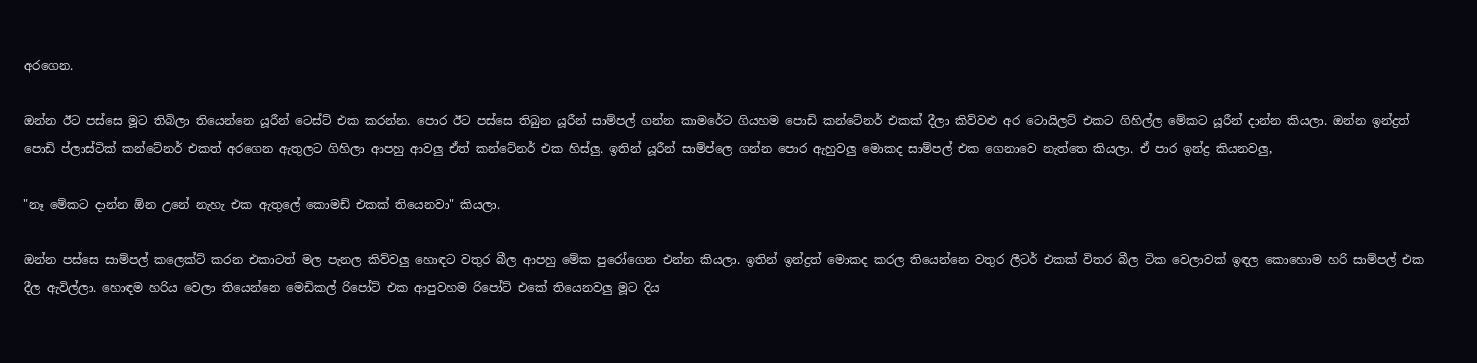අරගෙන.

ඔන්න ඊට පස්සෙ මූට තිබිලා තියෙන්නෙ යූරීන් ටෙස්ට් එක කරන්න. පොර ඊට පස්සෙ තිබුන යූරීන් සාම්පල් ගන්න කාමරේට ගියහම පොඩි කන්ටේනර් එකක් දීලා කිව්වළු අර ටොයිලට් එකට ගිහිල්ල මේකට යූරීන් දාන්න කියලා. ඔන්න ඉන්ද්‍රත් පොඩි ප්ලාස්ටික් කන්ටේනර් එකත් අරගෙන ඇතුලට ගිහිලා ආපහු ආවලු ඒත් කන්ටේනර් එක හිස්ලු. ඉතින් යූරීන් සාම්ප්ලෙ ගන්න පොර ඇහුවලු මොකද සාම්පල් එක ගෙනාවෙ නැත්තෙ කියලා. ඒ පාර ඉන්ද්‍ර කියනවලු,

"නෑ මේකට දාන්න ඕන උනේ නැහැ එක ඇතුලේ කොමඩ් එකක් තියෙනවා" කියලා.

ඔන්න පස්සෙ සාම්පල් කලෙක්ට් කරන එකාටත් මල පැනල කිව්වලු හොඳට වතුර බීල ආපහු මේක පුරෝගෙන එන්න කියලා. ඉතින් ඉන්ද්‍රත් මොකද කරල තියෙන්නෙ වතුර ලීටර් එකක් විතර බීල ටික වෙලාවක් ඉඳල කොහොම හරි සාම්පල් එක දීල ඇවිල්ලා. හොඳම හරිය වෙලා තියෙන්නෙ මෙඩිකල් රිපෝට් එක ආපුවහම රිපෝට් එකේ තියෙනවලු මූට දිය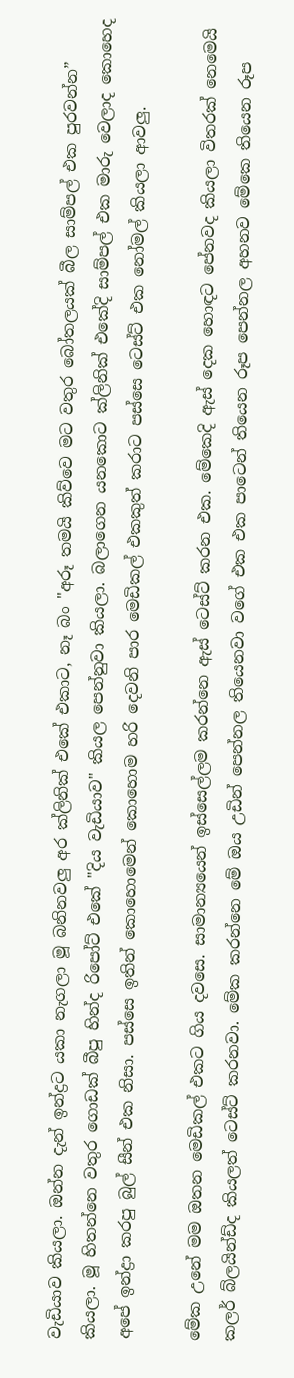වැඩියාව කියලා. ඔන්න දැන් ඉන්ද්‍රට යකා නැගලා මූ බනිනවලු අර ක්ලිනික් එකේ එකාට, නෑ බං "අරූ තමයි කිව්වෙ මට වතුර බෝතලයක් බීල සාම්පල් එක පුරවන්න” කියලා. මූ හිතන්නෙ වතුර ගොඩක් බීපු හින්ද රිපෝට් එකේ "දිය වැඩියාව" කියල පෙන්නුවා කියලා. බලාගෙන යනකොට ක්ලිනික් එකේදි සාම්පල් එක මාරු වෙලාද කොහෙද අපේ ඉන්ද්‍රා කරපු බුල් සීන් එක නිසා. පස්සෙ ඉතින් කොහොමෙන් කොහොම හරි දෙවනි පාර මෙඩිකල් එකකුත් කරාට පස්සෙ ටෙස්ට් එක නෝමල් කියලා ආවලු.

මේක උනේ මම ඔතන මෙඩිකල් එකට ගිය දවසෙ. සාමාන්‍යයෙන් ඉස්සෙල්ලම කරන්නෙ ඇස් ටෙස්ට් කරන එක. මේකෙදි ඇස් දෙක හොඳට පේනවද කියලා විතරක් නෙමෙයි කලර් බ්ලයින්ඩ්ද කියලත් ටෙස්ට් කරනවා. මේක කරන්නෙ මේ ඔය උඩින් පෙන්නල තියෙනවා වගේ එක එක පාටෙන් තියෙන රූප පෙන්නල අහනව මේකෙ තියෙන රූප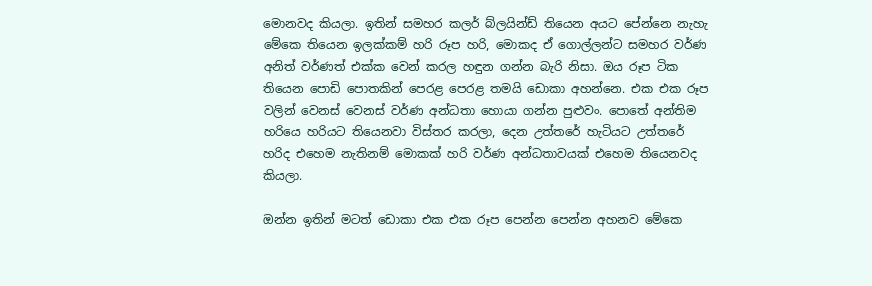මොනවද කියලා. ඉතින් සමහර කලර් බ්ලයින්ඩ් තියෙන අයට පේන්නෙ නැහැ මේකෙ තියෙන ඉලක්කම් හරි රූප හරි, මොකද ඒ ගොල්ලන්ට සමහර වර්ණ අනිත් වර්ණත් එක්ක වෙන් කරල හඳුන ගන්න බැරි නිසා. ඔය රූප ටික තියෙන පොඩි පොතකින් පෙරළ පෙරළ තමයි ඩොකා අහන්නෙ. එක එක රූප වලින් වෙනස් වෙනස් වර්ණ අන්ධතා හොයා ගන්න පුළුවං. පොතේ අන්තිම හරියෙ හරියට තියෙනවා විස්තර කරලා, දෙන උත්තරේ හැටියට උත්තරේ හරිද එහෙම නැතිනම් මොකක් හරි වර්ණ අන්ධතාවයක් එහෙම තියෙනවද කියලා.

ඔන්න ඉතින් මටත් ඩොකා එක එක රූප පෙන්න පෙන්න අහනව මේකෙ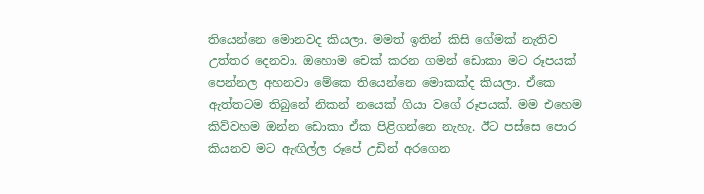තියෙන්නෙ මොනවද කියලා. මමත් ඉතින් කිසි ගේමක් නැතිව උත්තර දෙනවා. ඔහොම චෙක් කරන ගමන් ඩොකා මට රූපයක් පෙන්නල අහනවා මේකෙ තියෙන්නෙ මොකක්ද කියලා. ඒකෙ ඇත්තටම තිබුනේ නිකන් නයෙක් ගියා වගේ රූපයක්. මම එහෙම කිව්වහම ඔන්න ඩොකා ඒක පිළිගන්නෙ නැහැ. ඊට පස්සෙ පොර කියනව මට ඇඟිල්ල රූපේ උඩින් අරගෙන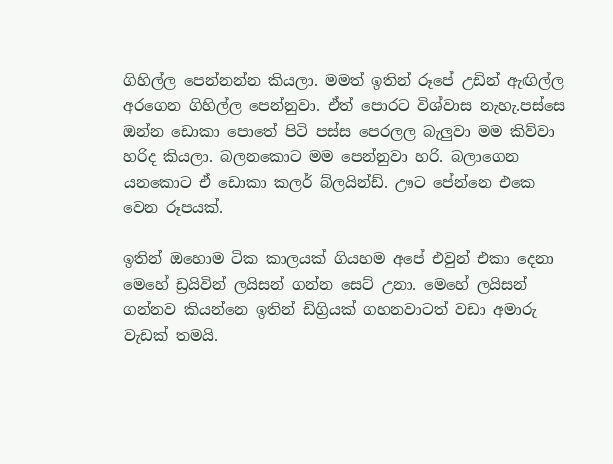ගිහිල්ල පෙන්නන්න කියලා. මමත් ඉතින් රූපේ උඩින් ඇඟිල්ල අරගෙන ගිහිල්ල පෙන්නුවා. ඒත් පොරට විශ්වාස නැහැ.පස්සෙ ඔන්න ඩොකා පොතේ පිටි පස්ස පෙරලල බැලුවා මම කිව්වා හරිද කියලා. බලනකොට මම පෙන්නුවා හරි. බලාගෙන යනකොට ඒ ඩොකා කලර් බ්ලයින්ඩ්. ඌට පේන්නෙ එකෙ වෙන රූපයක්.

ඉතින් ඔහොම ටික කාලයක් ගියහම අපේ එවුන් එකා දෙනා මෙහේ ඩ්‍රයිවින් ලයිසන් ගන්න සෙට් උනා. මෙහේ ලයිසන් ගන්නව කියන්නෙ ඉතින් ඩිග්‍රියක් ගහනවාටත් වඩා අමාරු වැඩක් තමයි.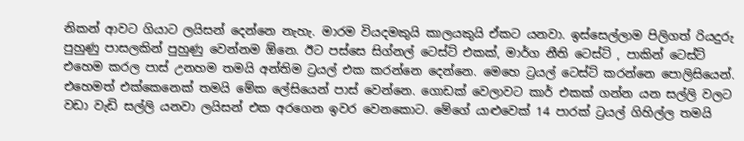නිකන් ආවට ගියාට ලයිසන් දෙන්නෙ නැහැ. මාරම වියදමකුයි කාලයකුයි ඒකට යනවා. ඉස්සෙල්ලාම පිලිගත් රියදුරු පුහුණු පාසලකින් පුහුණු වෙන්නම ඕනෙ. ඊට පස්සෙ සිග්නල් ටෙස්ට් එකක්, මාර්ග නීති ටෙස්ට් , පාකින් ටෙස්ට් එහෙම කරල පාස් උනහම තමයි අන්තිම ට්‍රයල් එක කරන්නෙ දෙන්නෙ. මෙහෙ ට්‍රයල් ටෙස්ට් කරන්නෙ පොලිසියෙන්. එහෙමත් එක්කෙනෙක් තමයි මේක ලේසියෙන් පාස් වෙන්නෙ. ගොඩක් වෙලාවට කාර් එකක් ගන්න යන සල්ලි වලට වඩා වැඩි සල්ලි යනවා ලයිසන් එක අරගෙන ඉවර වෙනකොට. මේගේ යාළුවෙක් 14 පාරක් ට්‍රයල් ගිහිල්ල තමයි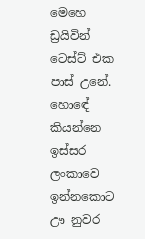මෙහෙ ඩ්‍රයිවින් ටෙස්ට් එක පාස් උනේ. හොඳේ කියන්නෙ ඉස්සර ලංකාවෙ ඉන්නකොට ඌ නුවර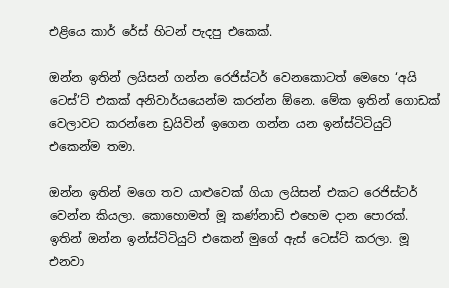එළියෙ කාර් රේස් හිටන් පැදපු එකෙක්.

ඔන්න ඉතින් ලයිසන් ගන්න රෙජිස්ටර් වෙනකොටත් මෙහෙ ‘අයි ටෙස්’ට් එකක් අනිවාර්යයෙන්ම කරන්න ඕනෙ. මේක ඉතින් ගොඩක් වෙලාවට කරන්නෙ ඩ්‍රයිවින් ඉගෙන ගන්න යන ඉන්ස්ටිටියුට් එකෙන්ම තමා.

ඔන්න ඉතින් මගෙ තව යාළුවෙක් ගියා ලයිසන් එකට රෙජිස්ටර් වෙන්න කියලා. කොහොමත් මූ කණ්නාඩි එහෙම දාන පොරක්. ඉතින් ඔන්න ඉන්ස්ටිටියුට් එකෙන් මුගේ ඇස් ටෙස්ට් කරලා. මූ එනවා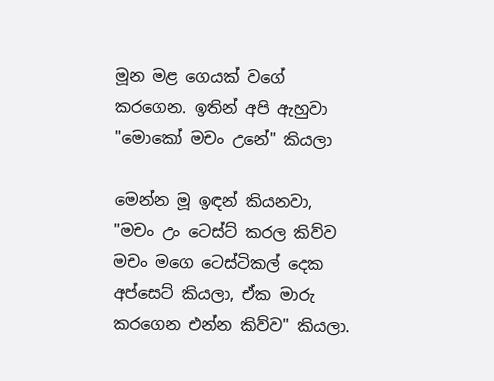මූන මළ ගෙයක් වගේ කරගෙන. ඉතින් අපි ඇහුවා "මොකෝ මචං උනේ" කියලා

මෙන්න මූ ඉඳන් කියනවා, "මචං උං ටෙස්ට් කරල කිව්ව මචං මගෙ ටෙස්ටිකල් දෙක අප්සෙට් කියලා, ඒක මාරු කරගෙන එන්න කිව්ව" කියලා.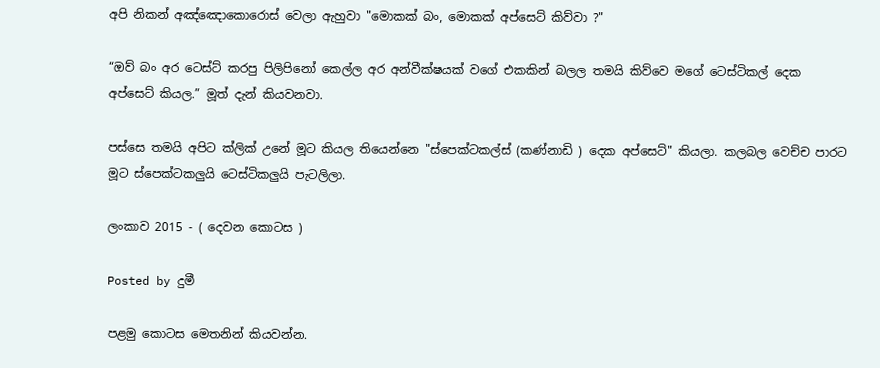අපි නිකන් අඤ්ඤොකොරොස් වෙලා ඇහුවා "මොකක් බං, මොකක් අප්සෙට් කිව්වා ?"

“ඔව් බං අර ටෙස්ට් කරපු පිලිපිනෝ කෙල්ල අර අන්වීක්ෂයක් වගේ එකකින් බලල තමයි කිව්වෙ මගේ ටෙස්ටිකල් දෙක අප්සෙට් කියල.” මූත් දැන් කියවනවා.

පස්සෙ තමයි අපිට ක්ලික් උනේ මූට කියල තියෙන්නෙ "ස්පෙක්ටකල්ස් (කණ්නාඩි ) දෙක අප්සෙට්" කියලා. කලබල වෙච්ච පාරට මූට ස්පෙක්ටකලුයි ටෙස්ටිකලුයි පැටලිලා.

ලංකාව 2015 - ( දෙවන කොටස )

Posted by දුමී

පළමු කොටස මෙතනින් කියවන්න.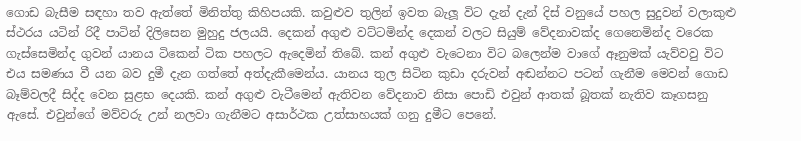ගොඩ බැසීම සඳහා තව ඇත්තේ මිනිත්තු කිහිපයකි. කවුළුව තුලින් ඉවත බැලූ විට දැන් දැන් දිස් වනුයේ පහල සුදුවන් වලාකුළු ස්ථරය යටින් රිදී පාටින් දිලිසෙන මුහුදු ජලයයි. දෙකන් අගුළු වට්ටමින්ද දෙකන් වලට සියුම් වේදනාවක්ද ගෙනෙමින්ද වරෙක ගැස්සෙමින්ද ගුවන් යානය ටිකෙන් ටික පහලට ඇදෙමින් තිබේ. කන් අගුළු වැටෙනා විට බලෙන්ම වාගේ ඈනුමක් යැව්වවු විට එය සමණය වී යන බව දුමී දැන ගත්තේ අත්දැකීමෙන්ය. යානය තුල සිටින කුඩා දරුවන් අඬන්නට පටන් ගැනීම මෙවන් ගොඩ බෑම්වලදී සිද්ද වෙන සුළභ දෙයකි. කන් අගුළු වැටීමෙන් ඇතිවන වේදනාව නිසා පොඩි එවුන් ආතක් බූතක් නැතිව කෑගසනු ඇසේ. එවුන්ගේ මව්වරු උන් නලවා ගැනීමට අසාර්ථක උත්සාහයක් ගනු දුමීට පෙනේ.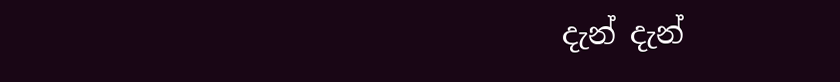දැන් දැන්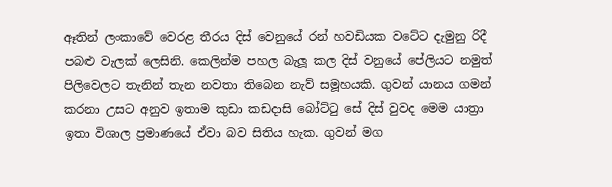ඈතින් ලංකාවේ වෙරළ තීරය දිස් වෙනුයේ රන් හවඩියක වටේට දැමුනු රිදී පබළු වැලක් ලෙසිනි. කෙලින්ම පහල බැලූ කල දිස් වනුයේ පේලියට නමුත් පිලිවෙලට තැනින් තැන නවතා තිබෙන නැව් සමූහයකි. ගුවන් යානය ගමන් කරනා උසට අනුව ඉතාම කුඩා කඩදාසි බෝට්ටු සේ දිස් වුවද මෙම යාත්‍රා ඉතා විශාල ප්‍රමාණයේ ඒවා බව සිතිය හැක. ගුවන් මග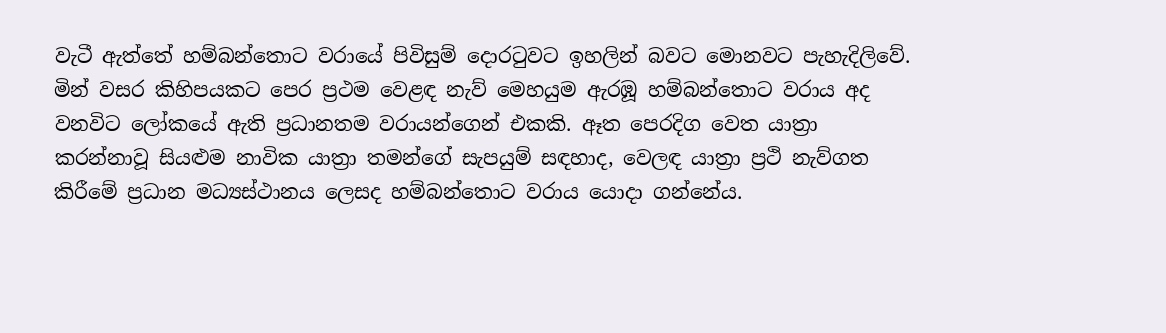වැටී ඇත්තේ හම්බන්තොට වරායේ පිවිසුම් දොරටුවට ඉහලින් බවට මොනවට පැහැදිලිවේ. මින් වසර කිහිපයකට පෙර ප්‍රථම වෙළඳ නැව් මෙහයුම ඇරඹූ හම්බන්තොට වරාය අද වනවිට ලෝකයේ ඇති ප්‍රධානතම වරායන්ගෙන් එකකි. ඈත පෙරදිග වෙත යාත්‍රා කරන්නාවූ සියළුම නාවික යාත්‍රා තමන්ගේ සැපයුම් සඳහාද, වෙලඳ යාත්‍රා ප්‍රථි නැව්ගත කිරීමේ ප්‍රධාන මධ්‍යස්ථානය ලෙසද හම්බන්තොට වරාය යොදා ගන්නේය.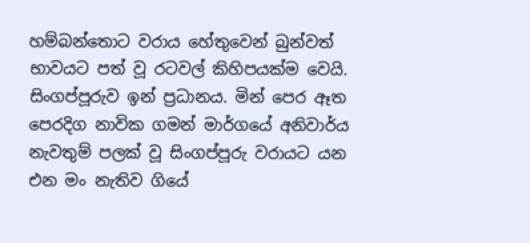හම්බන්තොට වරාය හේතුවෙන් බුන්වත් භාවයට පත් වූ රටවල් කිහිපයක්ම වෙයි. සිංගප්පූරුව ඉන් ප්‍රධානය. මින් පෙර ඈත පෙරදිග නාවික ගමන් මාර්ගයේ අනිවාර්ය නැවතුම් පලක් වූ සිංගප්පූරු වරායට යන එන මං නැතිව ගියේ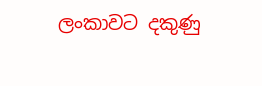ලංකාවට දකුණු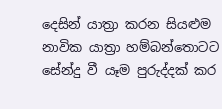දෙසින් යාත්‍රා කරන සියළුම නාවික යාත්‍රා හම්බන්තොටට සේන්දු වී යෑම පුරුද්දක් කර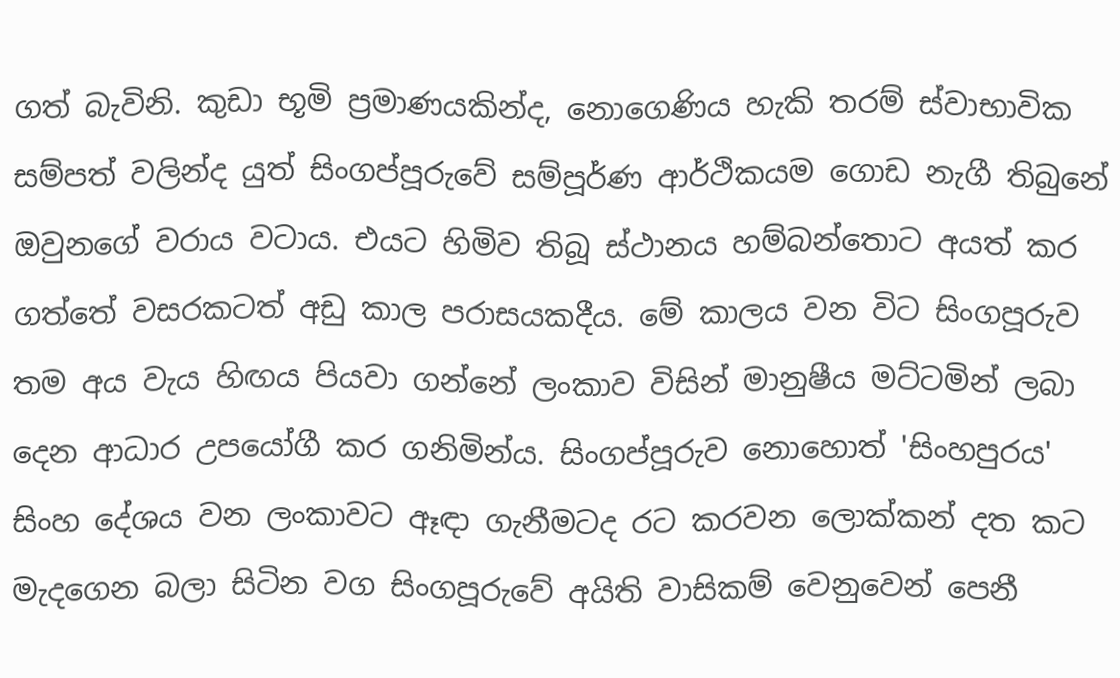ගත් බැවිනි. කුඩා භූමි ප්‍රමාණයකින්ද, නොගෙණිය හැකි තරම් ස්වාභාවික සම්පත් වලින්ද යුත් සිංගප්පූරුවේ සම්පූර්ණ ආර්ථිකයම ගොඩ නැගී තිබුනේ ඔවුනගේ වරාය වටාය. එයට හිමිව තිබූ ස්ථානය හම්බන්තොට අයත් කර ගත්තේ වසරකටත් අඩු කාල පරාසයකදීය. මේ කාලය වන විට සිංගපූරුව තම අය වැය හිඟය පියවා ගන්නේ ලංකාව විසින් මානුෂීය මට්ටමින් ලබා දෙන ආධාර උපයෝගී කර ගනිමින්ය. සිංගප්පූරුව නොහොත් 'සිංහපුරය' සිංහ දේශය වන ලංකාවට ඈඳා ගැනීමටද රට කරවන ලොක්කන් දත කට මැදගෙන බලා සිටින වග සිංගපූරුවේ අයිති වාසිකම් වෙනුවෙන් පෙනී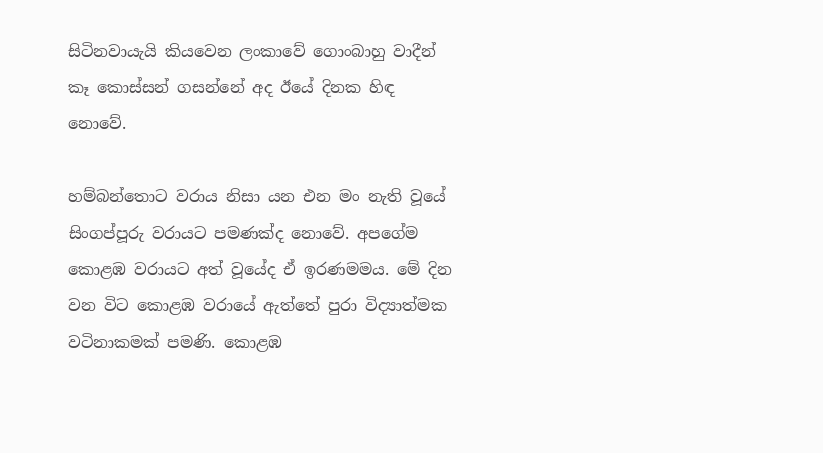සිටිනවායැයි කියවෙන ලංකාවේ ගොංබාහු වාදීන් කෑ කොස්සන් ගසන්නේ අද ඊයේ දිනක හිඳ නොවේ.

හම්බන්තොට වරාය නිසා යන එන මං නැති වූයේ සිංගප්පූරු වරායට පමණක්ද නොවේ. අපගේම කොළඹ වරායට අත් වූයේද ඒ ඉරණමමය. මේ දින වන විට කොළඹ වරායේ ඇත්තේ පුරා විද්‍යාත්මක වටිනාකමක් පමණි. කොළඹ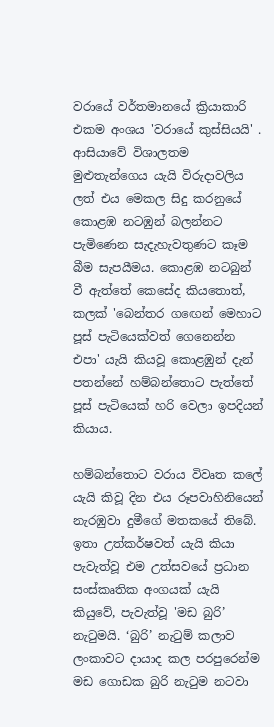වරායේ වර්තමානයේ ක්‍රියාකාරි එකම අංශය 'වරායේ කුස්සියයි' . ආසියාවේ විශාලතම මුළුතැන්ගෙය යැයි විරුදාවලිය ලත් එය මෙකල සිදු කරනුයේ කොළඹ නටඹුන් බලන්නට පැමිණෙන සැදැහැවතුණට කෑම බීම සැපයීමය. කොළඹ නටබුන් වී ඇත්තේ කෙසේද කියතොත්, කලක් 'බෙන්තර ගඟෙන් මෙහාට පූස් පැටියෙක්වත් ගෙනෙන්න එපා' යැයි කියවූ කොළඹුන් දැන් පතන්නේ හම්බන්තොට පැත්තේ පූස් පැටියෙක් හරි වෙලා ඉපදියන් කියාය.

හම්බන්තොට වරාය විවෘත කලේ යැයි කිවූ දින එය රූපවාහිනියෙන් නැරඹුවා දුමීගේ මතකයේ තිබේ. ඉතා උත්කර්ෂවත් යැයි කියා පැවැත්වූ එම උත්සවයේ ප්‍රධාන සංස්කෘතික අංගයක් යැයි කියුවේ, පැවැත්වූ 'මඩ බුරි’ නැටුමයි. ‘බුරි’ නැටුම් කලාව ලංකාවට දායාද කල පරපුරෙන්ම මඩ ගොඩක බුරි නැටුම නටවා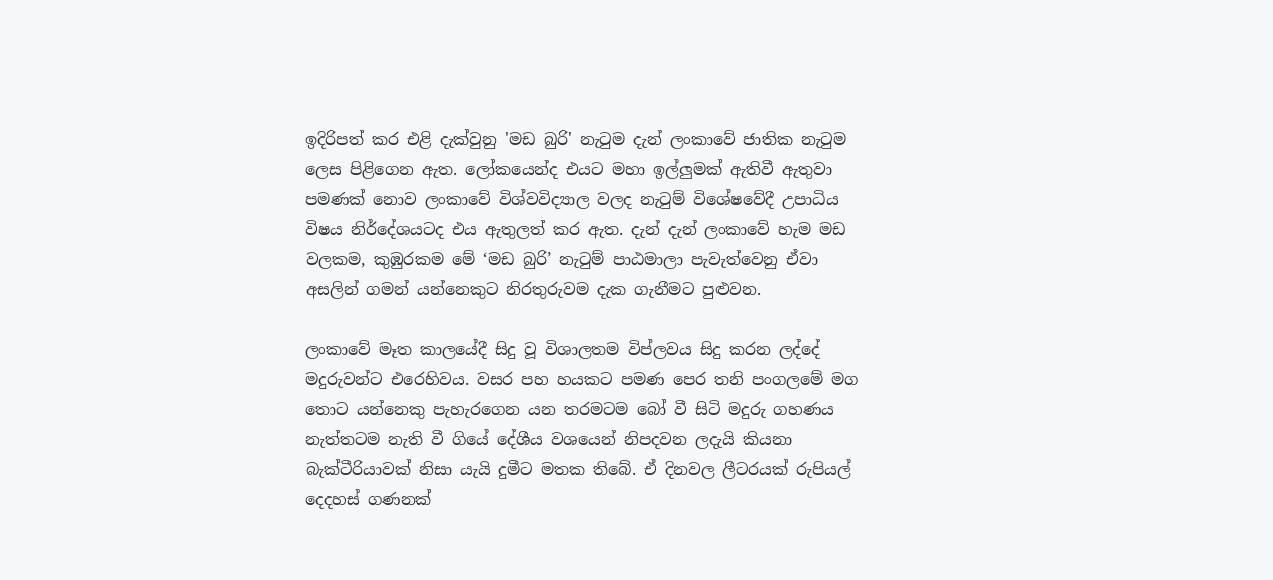ඉදිරිපත් කර එළි දැක්වුනු 'මඩ බුරි' නැටුම දැන් ලංකාවේ ජාතික නැටුම ලෙස පිළිගෙන ඇත. ලෝකයෙන්ද එයට මහා ඉල්ලුමක් ඇතිවී ඇතුවා පමණක් නොව ලංකාවේ විශ්වවිද්‍යාල වලද නැටුම් විශේෂවේදී උපාධිය විෂය නිර්දේශයටද එය ඇතුලත් කර ඇත. දැන් දැන් ලංකාවේ හැම මඩ වලකම, කුඹුරකම මේ ‘මඩ බුරි’ නැටුම් පාඨමාලා පැවැත්වෙනු ඒවා අසලින් ගමන් යන්නෙකුට නිරතුරුවම දැක ගැනීමට පුළුවන.

ලංකාවේ මෑත කාලයේදී සිදු වූ විශාලතම විප්ලවය සිදු කරන ලද්දේ මදුරුවන්ට එරෙහිවය. වසර පහ හයකට පමණ පෙර තනි පංගලමේ මග තොට යන්නෙකු පැහැරගෙන යන තරමටම බෝ වී සිටි මදුරු ගහණය නැත්තටම නැති වී ගියේ දේශීය වශයෙන් නිපදවන ලදැයි කියනා බැක්ටීරියාවක් නිසා යැයි දුමීට මතක තිබේ. ඒ දිනවල ලීටරයක් රුපියල් දෙදහස් ගණනක්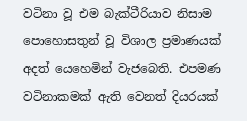වටිනා වූ එම බැක්ටීරියාව නිසාම පොහොසතුන් වූ විශාල ප්‍රමාණයක් අදත් යෙහෙමින් වැජබෙති. එපමණ වටිනාකමක් ඇති වෙනත් දියරයක්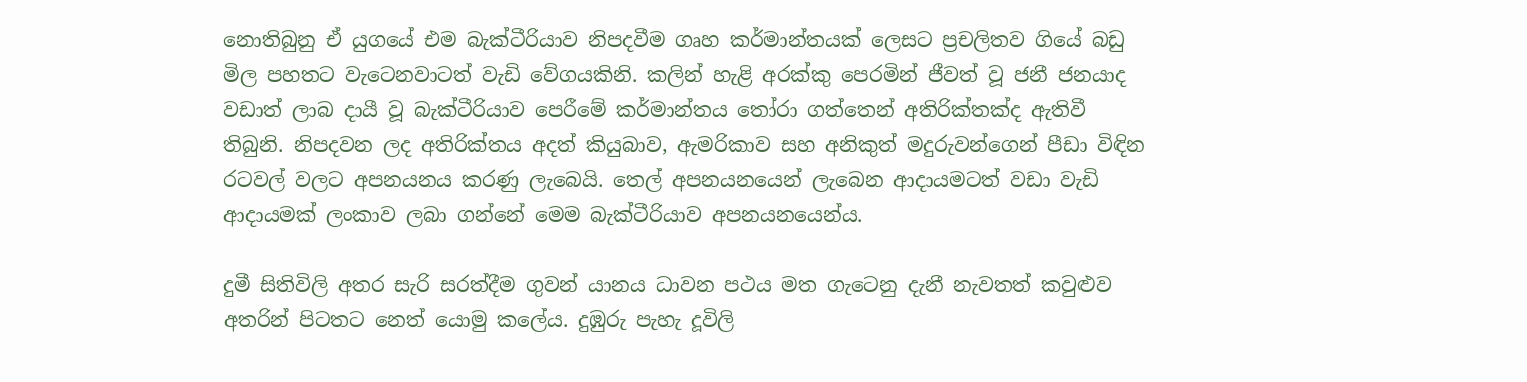නොතිබුනු ඒ යුගයේ එම බැක්ටීරියාව නිපදවීම ගෘහ කර්මාන්තයක් ලෙසට ප්‍රචලිතව ගියේ බඩු මිල පහතට වැටෙනවාටත් වැඩි වේගයකිනි. කලින් හැළි අරක්කු පෙරමින් ජීවත් වූ ජනී ජනයාද වඩාත් ලාබ දායී වූ බැක්ටීරියාව පෙරීමේ කර්මාන්තය තෝරා ගත්තෙන් අතිරික්තක්ද ඇතිවී තිබුනි. නිපදවන ලද අතිරික්තය අදත් කියුබාව, ඇමරිකාව සහ අනිකුත් මදුරුවන්ගෙන් පීඩා විඳින රටවල් වලට අපනයනය කරණු ලැබෙයි. තෙල් අපනයනයෙන් ලැබෙන ආදායමටත් වඩා වැඩි ආදායමක් ලංකාව ලබා ගන්නේ මෙම බැක්ටීරියාව අපනයනයෙන්ය.

දුමී සිතිවිලි අතර සැරි සරත්දීම ගුවන් යානය ධාවන පථය මත ගැටෙනු දැනී නැවතත් කවුළුව අතරින් පිටතට නෙත් යොමු කලේය. දුඹුරු පැහැ දූවිලි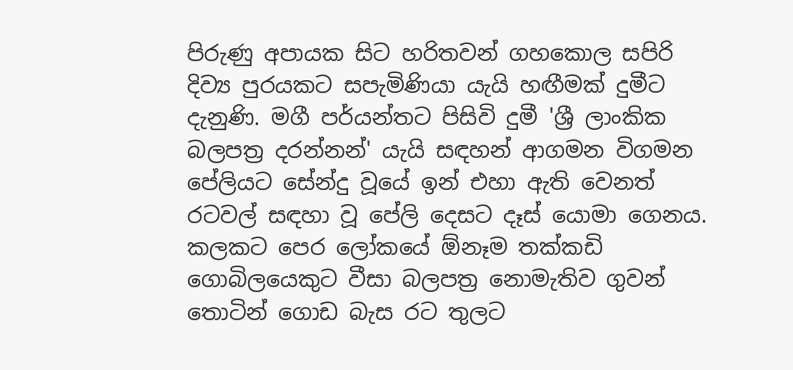පිරුණු අපායක සිට හරිතවන් ගහකොල සපිරි දිව්‍ය පුරයකට සපැමිණියා යැයි හඟීමක් දුමීට දැනුණි. මගී පර්යන්තට පිසිවි දුමී 'ශ්‍රී ලාංකික බලපත්‍ර දරන්නන්' යැයි සඳහන් ආගමන විගමන පේලියට සේන්දු වූයේ ඉන් එහා ඇති වෙනත් රටවල් සඳහා වූ පේලි දෙසට දෑස් යොමා ගෙනය. කලකට පෙර ලෝකයේ ඕනෑම තක්කඩි ගොබිලයෙකුට වීසා බලපත්‍ර නොමැතිව ගුවන් තොටින් ගොඩ බැස රට තුලට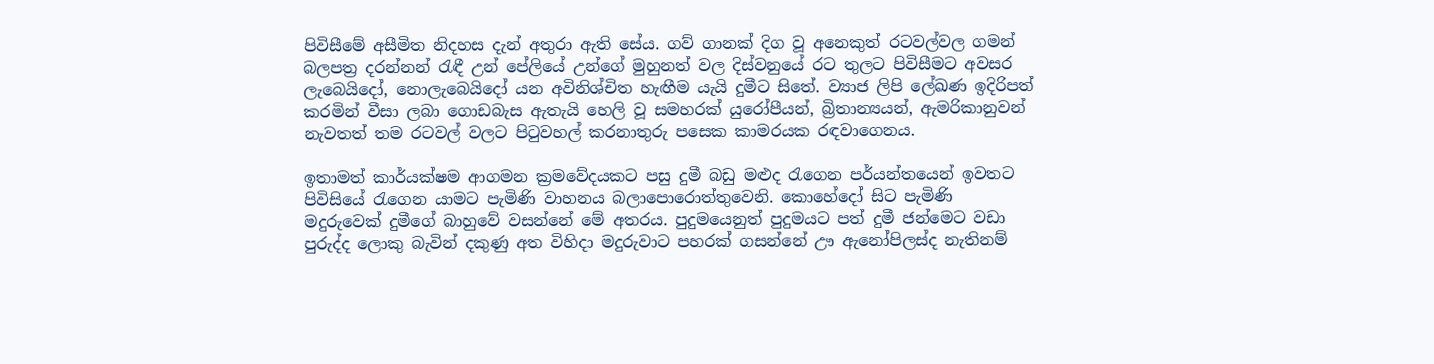පිවිසීමේ අසීමිත නිදහස දැන් අතුරා ඇති සේය. ගව් ගානක් දිග වූ අනෙකුත් රටවල්වල ගමන් බලපත්‍ර දරන්නන් රැඳී උන් පේලියේ උන්ගේ මුහුනත් වල දිස්වනුයේ රට තුලට පිවිසීමට අවසර ලැබෙයිදෝ, නොලැබෙයිදෝ යන අවිනිශ්චිත හැඟීම යැයි දුමීට සිතේ. ව්‍යාජ ලිපි ලේඛණ ඉදිරිපත් කරමින් වීසා ලබා ගොඩබැස ඇතැයි හෙලි වූ සමහරක් යුරෝපීයන්, බ්‍රිතාන්‍යයන්, ඇමරිකානුවන් නැවතත් තම රටවල් වලට පිටුවහල් කරනාතුරු පසෙක කාමරයක රඳවාගෙනය.

ඉතාමත් කාර්යක්ෂම ආගමන ක්‍රමවේදයකට පසු දුමී බඩු මළුද රැගෙන පර්යන්තයෙන් ඉවතට පිවිසියේ රැගෙන යාමට පැමිණි වාහනය බලාපොරොත්තුවෙනි. කොහේදෝ සිට පැමිණි මදුරුවෙක් දුමීගේ බාහුවේ වසන්නේ මේ අතරය. පුදුමයෙනුත් පුදුමයට පත් දුමී ජන්මෙට වඩා පුරුද්ද ලොකු බැවින් දකුණු අත විහිදා මදුරුවාට පහරක් ගසන්නේ ඌ ඇනෝපිලස්ද නැතිනම්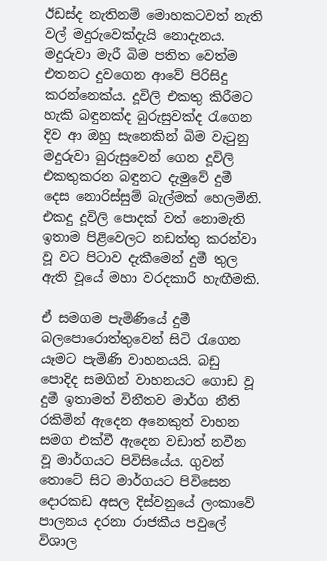ඊඩස්ද නැතිනම් මොහකටවත් නැති වල් මදුරුවෙක්දැයි නොදැනය. මදුරුවා මැරී බිම පතිත වෙත්ම එතනට දුවගෙන ආවේ පිරිසිදු කරන්නෙක්ය. දූවිලි එකතු කිරීමට හැකි බඳුනක්ද බුරුසුවක්ද රැගෙන දිව ආ ඔහු සැනෙකින් බිම වැටුනු මදුරුවා බුරුසුවෙන් ගෙන දූවිලි එකතුකරන බඳුනට දැමුවේ දුමී දෙස නොරිස්සුම් බැල්මක් හෙලමිනි. එකදු දූවිලි පොදක් වත් නොමැති ඉතාම පිළිවෙලට නඩත්තු කරන්වා වූ වට පිටාව දැකීමෙන් දුමී තුල ඇති වූයේ මහා වරදකාරී හැඟීමකි.

ඒ සමගම පැමිණියේ දුමී බලපොරොත්තුවෙන් සිටි රැගෙන යෑමට පැමිණි වාහනයයි. බඩු පොදිද සමගින් වාහනයට ගොඩ වූ දුමී ඉතාමත් විනීතව මාර්ග නීති රකිමින් ඇදෙන අනෙකුත් වාහන සමග එක්වී ඇදෙන වඩාත් නවීන වූ මාර්ගයට පිවිසියේය. ගුවන් තොටේ සිට මාර්ගයට පිවිසෙන දොරකඩ අසල දිස්වනුයේ ලංකාවේ පාලනය දරනා රාජකීය පවුලේ විශාල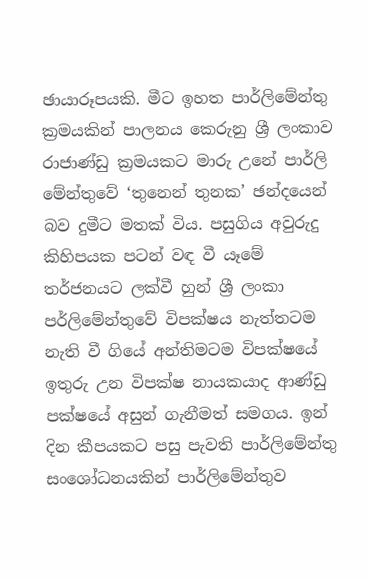ඡායාරූපයකි. මීට ඉහත පාර්ලිමේන්තු ක්‍රමයකින් පාලනය කෙරුනු ශ්‍රී ලංකාව රාජාණ්ඩු ක්‍රමයකට මාරු උනේ පාර්ලි මේන්තුවේ ‘තුනෙන් තුනක’ ඡන්දයෙන් බව දුමීට මතක් විය. පසුගිය අවුරුදු කිහිපයක පටන් වඳ වී යෑමේ තර්ජනයට ලක්වී හුන් ශ්‍රී ලංකා පර්ලිමේන්තුවේ විපක්ෂය නැත්තටම නැති වී ගියේ අන්තිමටම විපක්ෂයේ ඉතුරු උන විපක්ෂ නායකයාද ආණ්ඩු පක්ෂයේ අසුන් ගැනීමත් සමගය. ඉන් දින කීපයකට පසු පැවති පාර්ලිමේන්තු සංශෝධනයකින් පාර්ලිමේන්තුව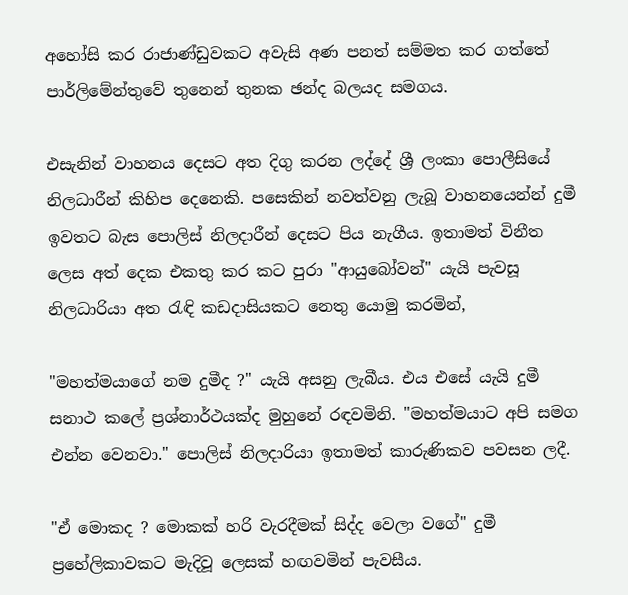අහෝසි කර රාජාණ්ඩුවකට අවැසි අණ පනත් සම්මත කර ගත්තේ පාර්ලිමේන්තුවේ තුනෙන් තුනක ඡන්ද බලයද සමගය.

එසැනින් වාහනය දෙසට අත දිගු කරන ලද්දේ ශ්‍රී ලංකා පොලීසියේ නිලධාරීන් කිහිප දෙනෙකි. පසෙකින් නවත්වනු ලැබූ වාහනයෙන්න් දුමී ඉවතට බැස පොලිස් නිලදාරීන් දෙසට පිය නැගීය. ඉතාමත් විනීත ලෙස අත් දෙක එකතු කර කට පුරා "ආයුබෝවන්" යැයි පැවසූ නිලධාරියා අත රැඳි කඩදාසියකට නෙතු යොමු කරමින්,

"මහත්මයාගේ නම දුමීද ?" යැයි අසනු ලැබීය. එය එසේ යැයි දුමී සනාථ කලේ ප්‍රශ්නාර්ථයක්ද මුහුනේ රඳවමිනි. "මහත්මයාට අපි සමග එන්න වෙනවා." පොලිස් නිලදාරියා ඉතාමත් කාරුණිකව පවසන ලදී.

"ඒ මොකද ? මොකක් හරි වැරදීමක් සිද්ද වෙලා වගේ" දුමී ප්‍රහේලිකාවකට මැදිවූ ලෙසක් හඟවමින් පැවසීය.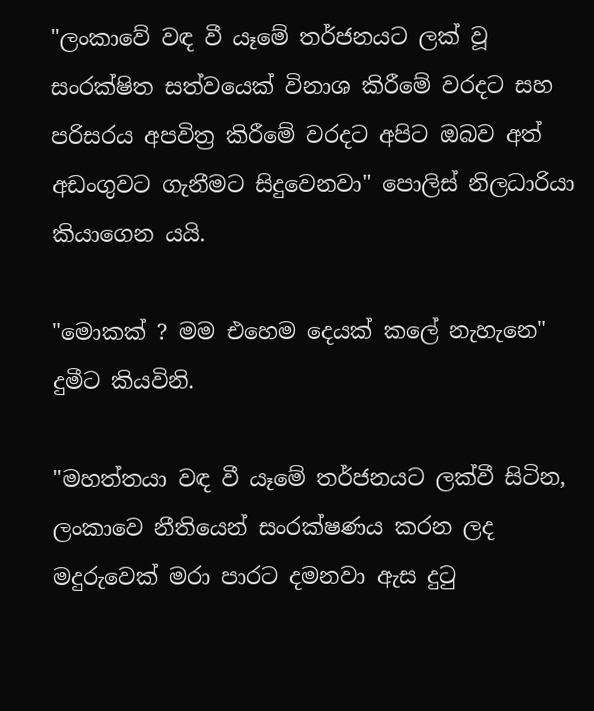"ලංකාවේ වඳ වී යෑමේ තර්ජනයට ලක් වූ සංරක්ෂිත සත්වයෙක් විනාශ කිරීමේ වරදට සහ පරිසරය අපවිත්‍ර කිරීමේ වරදට අපිට ඔබව අත් අඩංගුවට ගැනීමට සිදුවෙනවා" පොලිස් නිලධාරියා කියාගෙන යයි.

"මොකක් ? මම එහෙම දෙයක් කලේ නැහැනෙ" දුමීට කියවිනි.

"මහත්තයා වඳ වී යෑමේ තර්ජනයට ලක්වී සිටින, ලංකාවෙ නීතියෙන් සංරක්ෂණය කරන ලද මදුරුවෙක් මරා පාරට දමනවා ඇස දුටු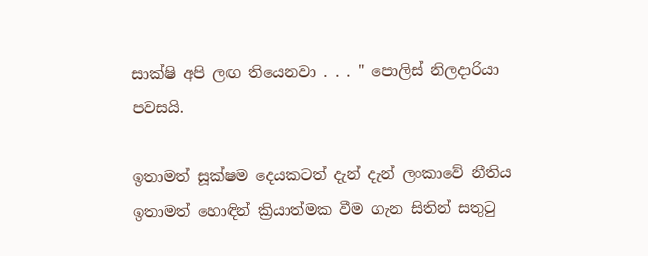සාක්ෂි අපි ලඟ තියෙනවා . . . " පොලිස් නිලදාරියා පවසයි.

ඉතාමත් සූක්ෂම දෙයකටත් දැන් දැන් ලංකාවේ නීතිය ඉතාමත් හොඳින් ක්‍රියාත්මක වීම ගැන සිතින් සතුටු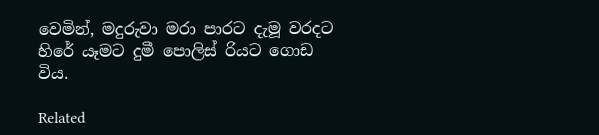වෙමින්, මදුරුවා මරා පාරට දැමූ වරදට හිරේ යෑමට දුමී පොලිස් රියට ගොඩ විය.

Related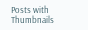Posts with Thumbnails